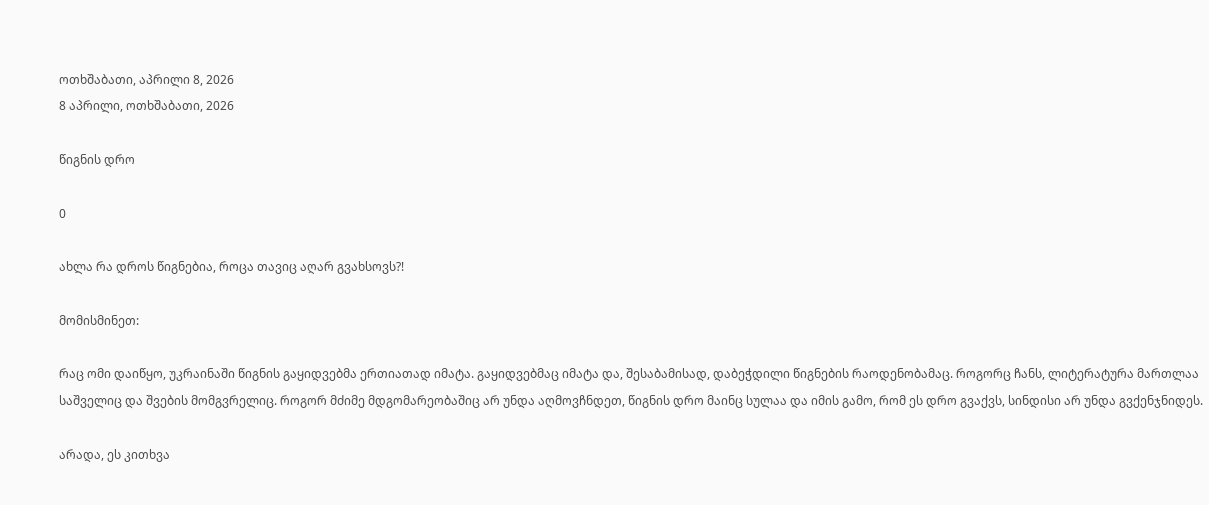ოთხშაბათი, აპრილი 8, 2026
8 აპრილი, ოთხშაბათი, 2026

წიგნის დრო

0

ახლა რა დროს წიგნებია, როცა თავიც აღარ გვახსოვს?!

მომისმინეთ:

რაც ომი დაიწყო, უკრაინაში წიგნის გაყიდვებმა ერთიათად იმატა. გაყიდვებმაც იმატა და, შესაბამისად, დაბეჭდილი წიგნების რაოდენობამაც. როგორც ჩანს, ლიტერატურა მართლაა საშველიც და შვების მომგვრელიც. როგორ მძიმე მდგომარეობაშიც არ უნდა აღმოვჩნდეთ, წიგნის დრო მაინც სულაა და იმის გამო, რომ ეს დრო გვაქვს, სინდისი არ უნდა გვქენჯნიდეს.

არადა, ეს კითხვა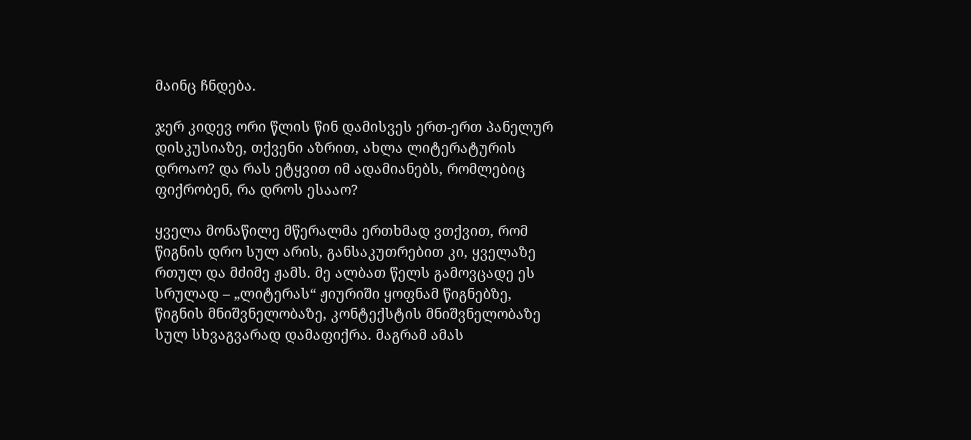მაინც ჩნდება.

ჯერ კიდევ ორი წლის წინ დამისვეს ერთ-ერთ პანელურ დისკუსიაზე, თქვენი აზრით, ახლა ლიტერატურის დროაო? და რას ეტყვით იმ ადამიანებს, რომლებიც ფიქრობენ, რა დროს ესააო?

ყველა მონაწილე მწერალმა ერთხმად ვთქვით, რომ წიგნის დრო სულ არის, განსაკუთრებით კი, ყველაზე რთულ და მძიმე ჟამს. მე ალბათ წელს გამოვცადე ეს სრულად – „ლიტერას“ ჟიურიში ყოფნამ წიგნებზე, წიგნის მნიშვნელობაზე, კონტექსტის მნიშვნელობაზე სულ სხვაგვარად დამაფიქრა. მაგრამ ამას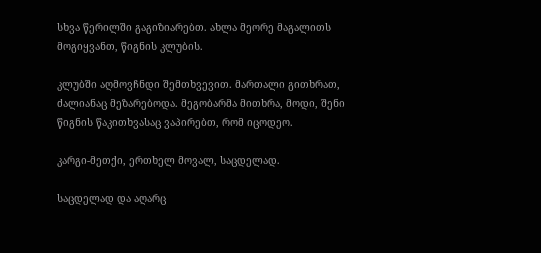სხვა წერილში გაგიზიარებთ. ახლა მეორე მაგალითს მოგიყვანთ, წიგნის კლუბის.

კლუბში აღმოვჩნდი შემთხვევით. მართალი გითხრათ, ძალიანაც მეზარებოდა. მეგობარმა მითხრა, მოდი, შენი წიგნის წაკითხვასაც ვაპირებთ, რომ იცოდეო.

კარგი-მეთქი, ერთხელ მოვალ, საცდელად.

საცდელად და აღარც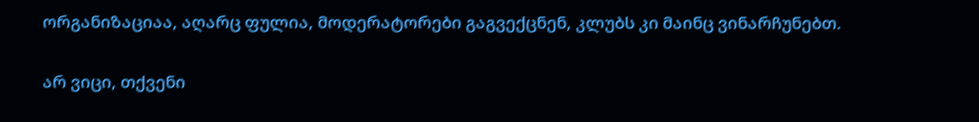ორგანიზაციაა, აღარც ფულია, მოდერატორები გაგვექცნენ, კლუბს კი მაინც ვინარჩუნებთ.

არ ვიცი, თქვენი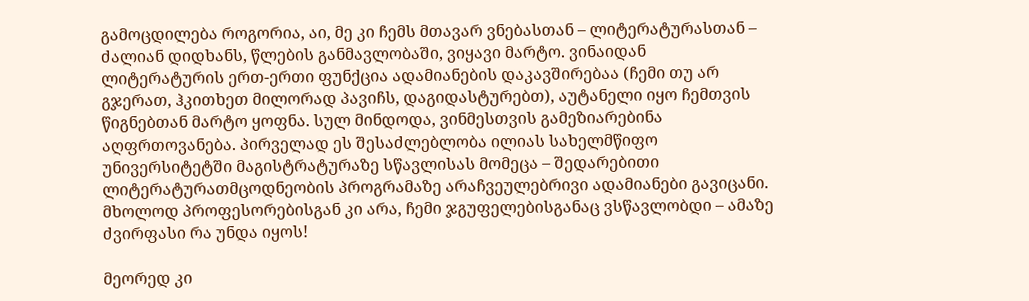გამოცდილება როგორია, აი, მე კი ჩემს მთავარ ვნებასთან – ლიტერატურასთან – ძალიან დიდხანს, წლების განმავლობაში, ვიყავი მარტო. ვინაიდან ლიტერატურის ერთ-ერთი ფუნქცია ადამიანების დაკავშირებაა (ჩემი თუ არ გჯერათ, ჰკითხეთ მილორად პავიჩს, დაგიდასტურებთ), აუტანელი იყო ჩემთვის წიგნებთან მარტო ყოფნა. სულ მინდოდა, ვინმესთვის გამეზიარებინა აღფრთოვანება. პირველად ეს შესაძლებლობა ილიას სახელმწიფო უნივერსიტეტში მაგისტრატურაზე სწავლისას მომეცა – შედარებითი ლიტერატურათმცოდნეობის პროგრამაზე არაჩვეულებრივი ადამიანები გავიცანი. მხოლოდ პროფესორებისგან კი არა, ჩემი ჯგუფელებისგანაც ვსწავლობდი – ამაზე ძვირფასი რა უნდა იყოს!

მეორედ კი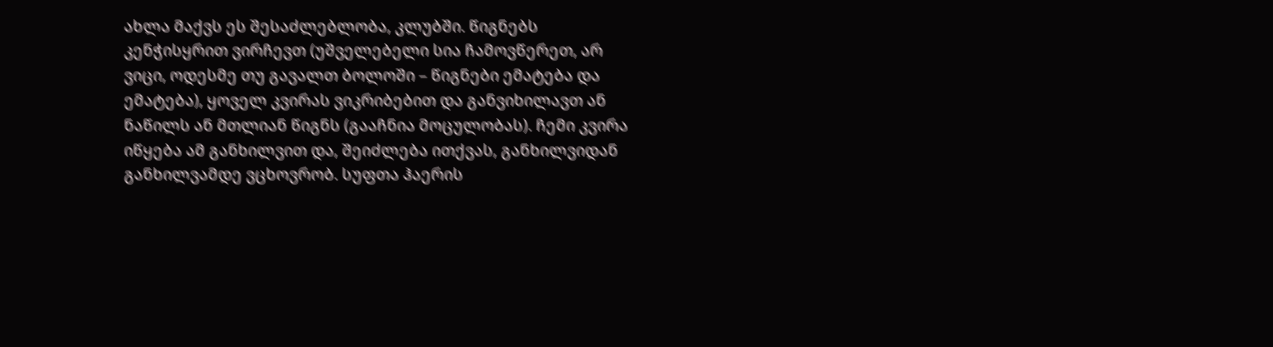ახლა მაქვს ეს შესაძლებლობა, კლუბში. წიგნებს კენჭისყრით ვირჩევთ (უშველებელი სია ჩამოვწერეთ, არ ვიცი, ოდესმე თუ გავალთ ბოლოში – წიგნები ემატება და ემატება), ყოველ კვირას ვიკრიბებით და განვიხილავთ ან ნაწილს ან მთლიან წიგნს (გააჩნია მოცულობას). ჩემი კვირა იწყება ამ განხილვით და, შეიძლება ითქვას, განხილვიდან განხილვამდე ვცხოვრობ. სუფთა ჰაერის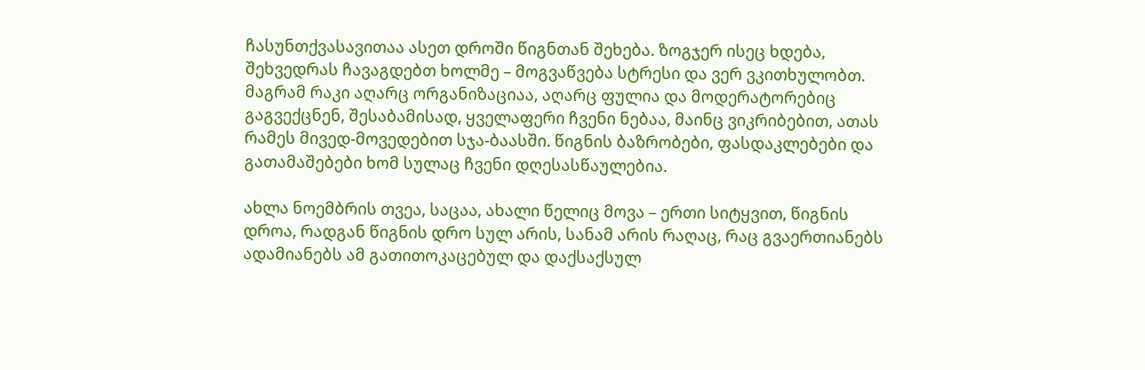ჩასუნთქვასავითაა ასეთ დროში წიგნთან შეხება. ზოგჯერ ისეც ხდება, შეხვედრას ჩავაგდებთ ხოლმე – მოგვაწვება სტრესი და ვერ ვკითხულობთ. მაგრამ რაკი აღარც ორგანიზაციაა, აღარც ფულია და მოდერატორებიც გაგვექცნენ, შესაბამისად, ყველაფერი ჩვენი ნებაა, მაინც ვიკრიბებით, ათას რამეს მივედ-მოვედებით სჯა-ბაასში. წიგნის ბაზრობები, ფასდაკლებები და გათამაშებები ხომ სულაც ჩვენი დღესასწაულებია.

ახლა ნოემბრის თვეა, საცაა, ახალი წელიც მოვა – ერთი სიტყვით, წიგნის დროა, რადგან წიგნის დრო სულ არის, სანამ არის რაღაც, რაც გვაერთიანებს ადამიანებს ამ გათითოკაცებულ და დაქსაქსულ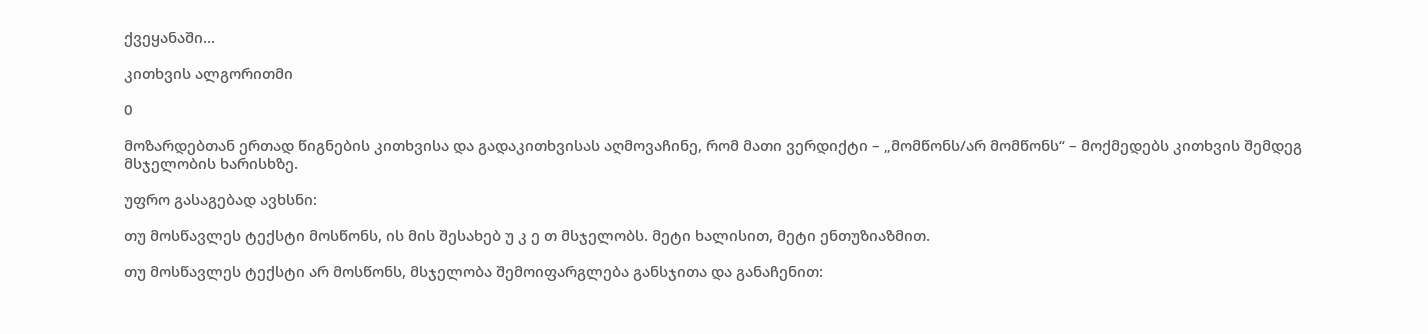ქვეყანაში…

კითხვის ალგორითმი

0

მოზარდებთან ერთად წიგნების კითხვისა და გადაკითხვისას აღმოვაჩინე, რომ მათი ვერდიქტი – „მომწონს/არ მომწონს“ – მოქმედებს კითხვის შემდეგ მსჯელობის ხარისხზე.

უფრო გასაგებად ავხსნი:

თუ მოსწავლეს ტექსტი მოსწონს, ის მის შესახებ უ კ ე თ მსჯელობს. მეტი ხალისით, მეტი ენთუზიაზმით.

თუ მოსწავლეს ტექსტი არ მოსწონს, მსჯელობა შემოიფარგლება განსჯითა და განაჩენით: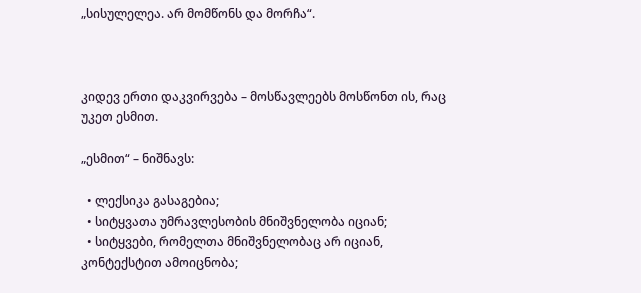„სისულელეა. არ მომწონს და მორჩა“.



კიდევ ერთი დაკვირვება – მოსწავლეებს მოსწონთ ის, რაც უკეთ ესმით.

„ესმით“ – ნიშნავს:

  • ლექსიკა გასაგებია;
  • სიტყვათა უმრავლესობის მნიშვნელობა იციან;
  • სიტყვები, რომელთა მნიშვნელობაც არ იციან, კონტექსტით ამოიცნობა;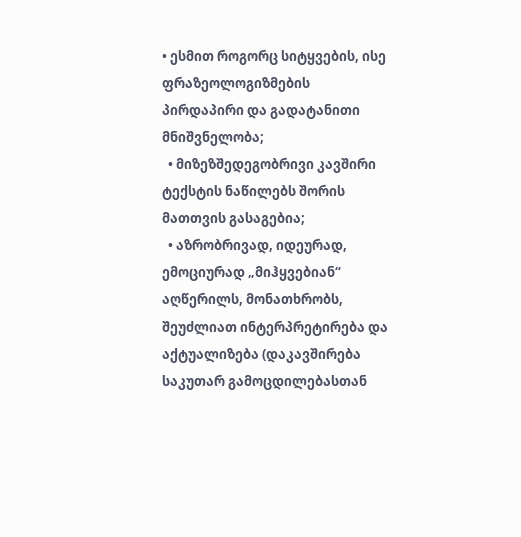• ესმით როგორც სიტყვების, ისე ფრაზეოლოგიზმების პირდაპირი და გადატანითი მნიშვნელობა;
  • მიზეზშედეგობრივი კავშირი ტექსტის ნაწილებს შორის მათთვის გასაგებია;
  • აზრობრივად, იდეურად, ემოციურად „მიჰყვებიან“ აღწერილს, მონათხრობს, შეუძლიათ ინტერპრეტირება და აქტუალიზება (დაკავშირება საკუთარ გამოცდილებასთან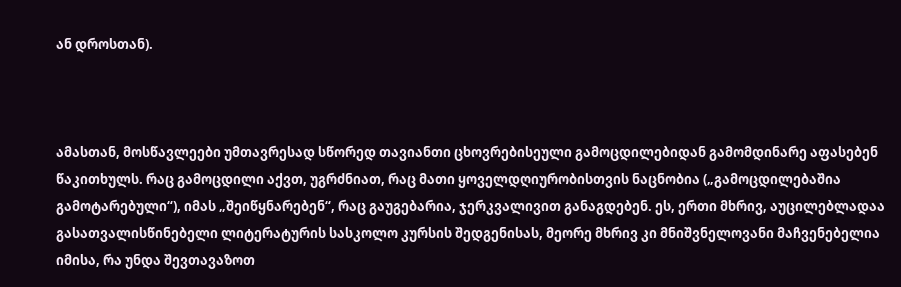ან დროსთან).



ამასთან, მოსწავლეები უმთავრესად სწორედ თავიანთი ცხოვრებისეული გამოცდილებიდან გამომდინარე აფასებენ წაკითხულს. რაც გამოცდილი აქვთ, უგრძნიათ, რაც მათი ყოველდღიურობისთვის ნაცნობია („გამოცდილებაშია გამოტარებული“), იმას „შეიწყნარებენ“, რაც გაუგებარია, ჯერკვალივით განაგდებენ. ეს, ერთი მხრივ, აუცილებლადაა გასათვალისწინებელი ლიტერატურის სასკოლო კურსის შედგენისას, მეორე მხრივ კი მნიშვნელოვანი მაჩვენებელია იმისა, რა უნდა შევთავაზოთ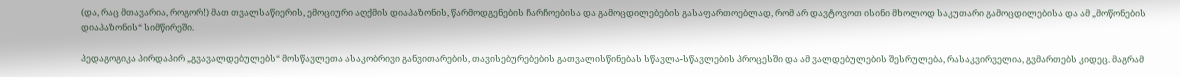(და, რაც მთავარია, როგორ!) მათ თვალსაწიერის, ემოციური აღქმის დიაპაზონის, წარმოდგენების ჩარჩოებისა და გამოცდილებების გასაფართოებლად, რომ არ დავტოვოთ ისინი მხოლოდ საკუთარი გამოცდილებისა და ამ „მოწონების დიაპაზონის“ სიმწირეში.

პედაგოგიკა პირდაპირ „გვავალდებულებს“ მოსწავლეთა ასაკობრივი განვითარების, თავისებურებების გათვალისწინებას სწავლა-სწავლების პროცესში და ამ ვალდებულების შესრულება, რასაკვირველია, გვმართებს კიდეც. მაგრამ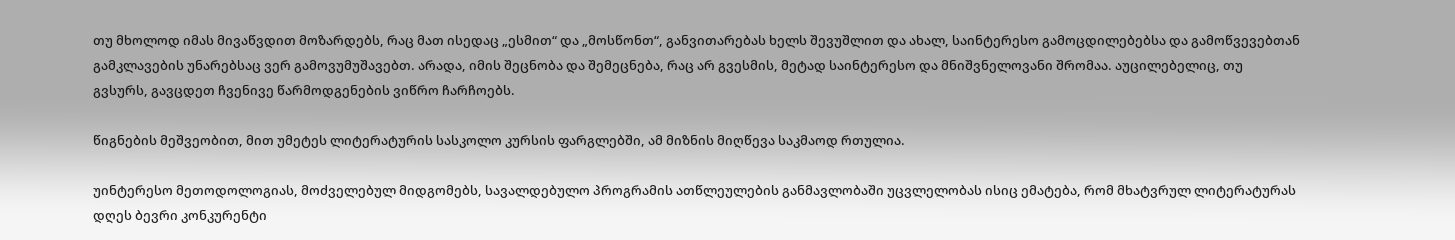თუ მხოლოდ იმას მივაწვდით მოზარდებს, რაც მათ ისედაც „ესმით“ და „მოსწონთ“, განვითარებას ხელს შევუშლით და ახალ, საინტერესო გამოცდილებებსა და გამოწვევებთან გამკლავების უნარებსაც ვერ გამოვუმუშავებთ. არადა, იმის შეცნობა და შემეცნება, რაც არ გვესმის, მეტად საინტერესო და მნიშვნელოვანი შრომაა. აუცილებელიც, თუ გვსურს, გავცდეთ ჩვენივე წარმოდგენების ვიწრო ჩარჩოებს.

წიგნების მეშვეობით, მით უმეტეს ლიტერატურის სასკოლო კურსის ფარგლებში, ამ მიზნის მიღწევა საკმაოდ რთულია.

უინტერესო მეთოდოლოგიას, მოძველებულ მიდგომებს, სავალდებულო პროგრამის ათწლეულების განმავლობაში უცვლელობას ისიც ემატება, რომ მხატვრულ ლიტერატურას დღეს ბევრი კონკურენტი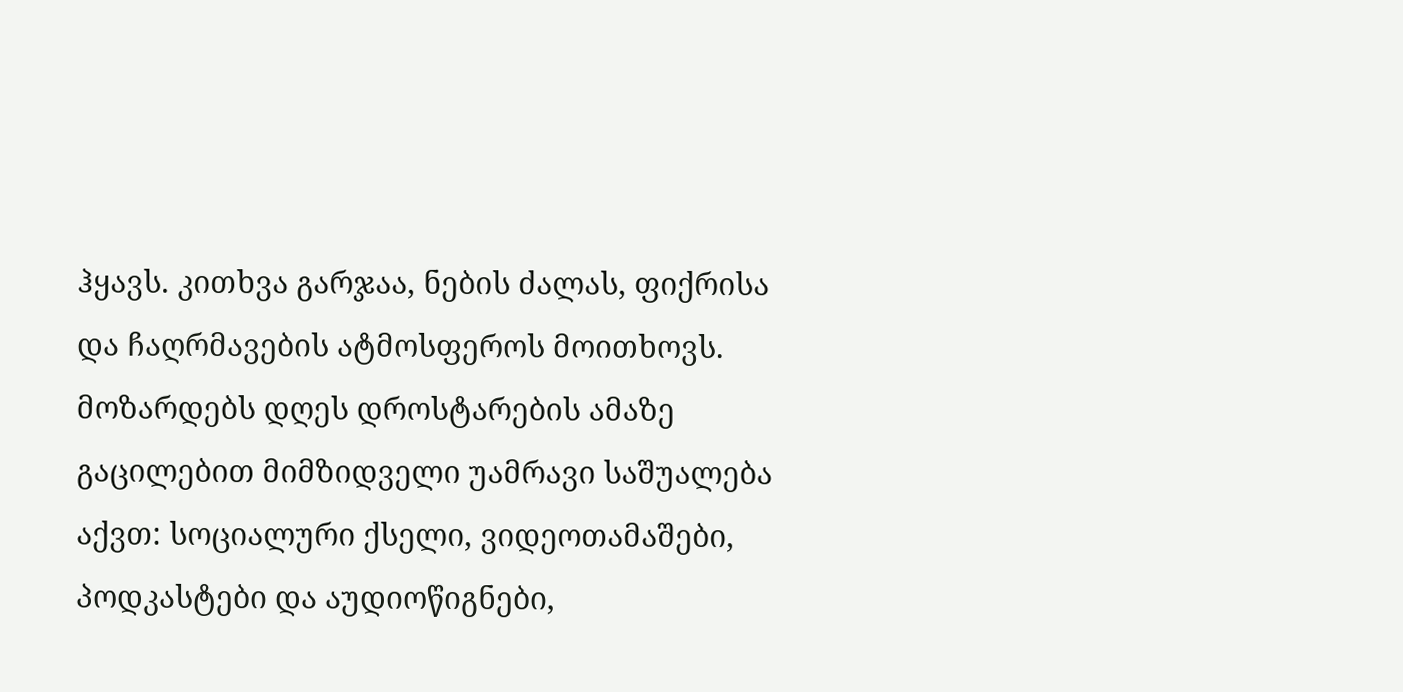ჰყავს. კითხვა გარჯაა, ნების ძალას, ფიქრისა და ჩაღრმავების ატმოსფეროს მოითხოვს. მოზარდებს დღეს დროსტარების ამაზე გაცილებით მიმზიდველი უამრავი საშუალება აქვთ: სოციალური ქსელი, ვიდეოთამაშები, პოდკასტები და აუდიოწიგნები,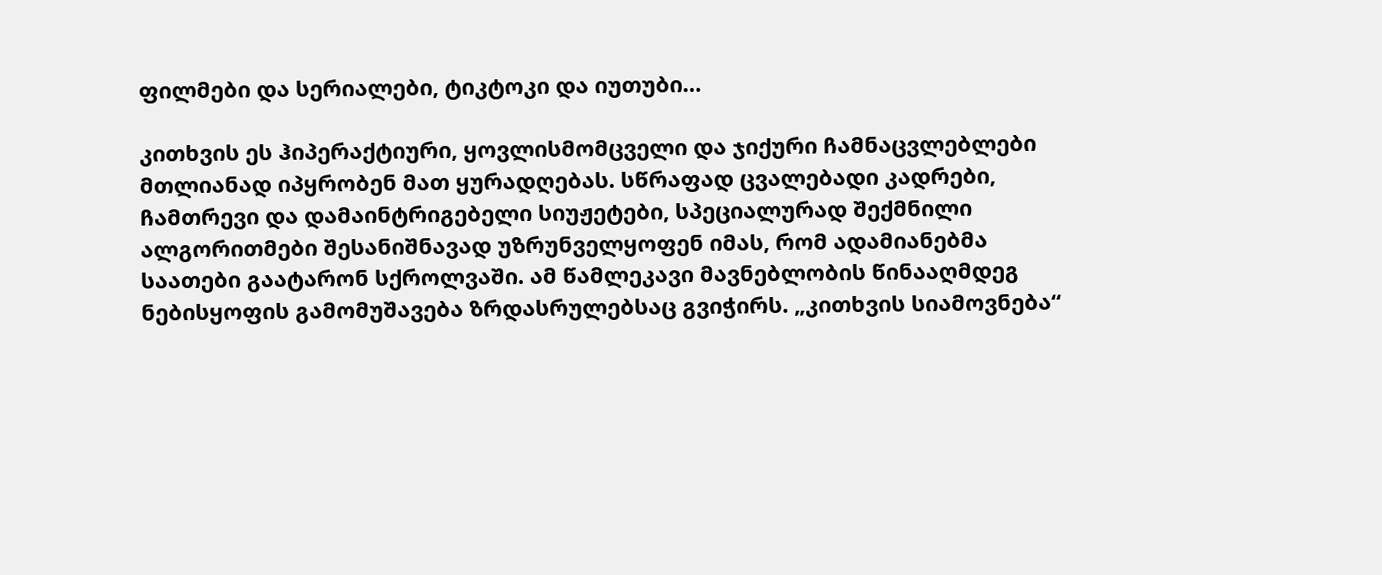ფილმები და სერიალები, ტიკტოკი და იუთუბი…

კითხვის ეს ჰიპერაქტიური, ყოვლისმომცველი და ჯიქური ჩამნაცვლებლები მთლიანად იპყრობენ მათ ყურადღებას. სწრაფად ცვალებადი კადრები, ჩამთრევი და დამაინტრიგებელი სიუჟეტები, სპეციალურად შექმნილი ალგორითმები შესანიშნავად უზრუნველყოფენ იმას, რომ ადამიანებმა საათები გაატარონ სქროლვაში. ამ წამლეკავი მავნებლობის წინააღმდეგ ნებისყოფის გამომუშავება ზრდასრულებსაც გვიჭირს. „კითხვის სიამოვნება“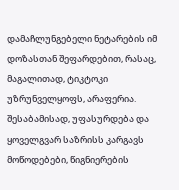დამაჩლუნგებელი ნეტარების იმ დოზასთან შეფარდებით, რასაც, მაგალითად, ტიკტოკი უზრუნველყოფს, არაფერია. შესაბამისად, უფასურდება და ყოველგვარ საზრისს კარგავს მოწოდებები, წიგნიერების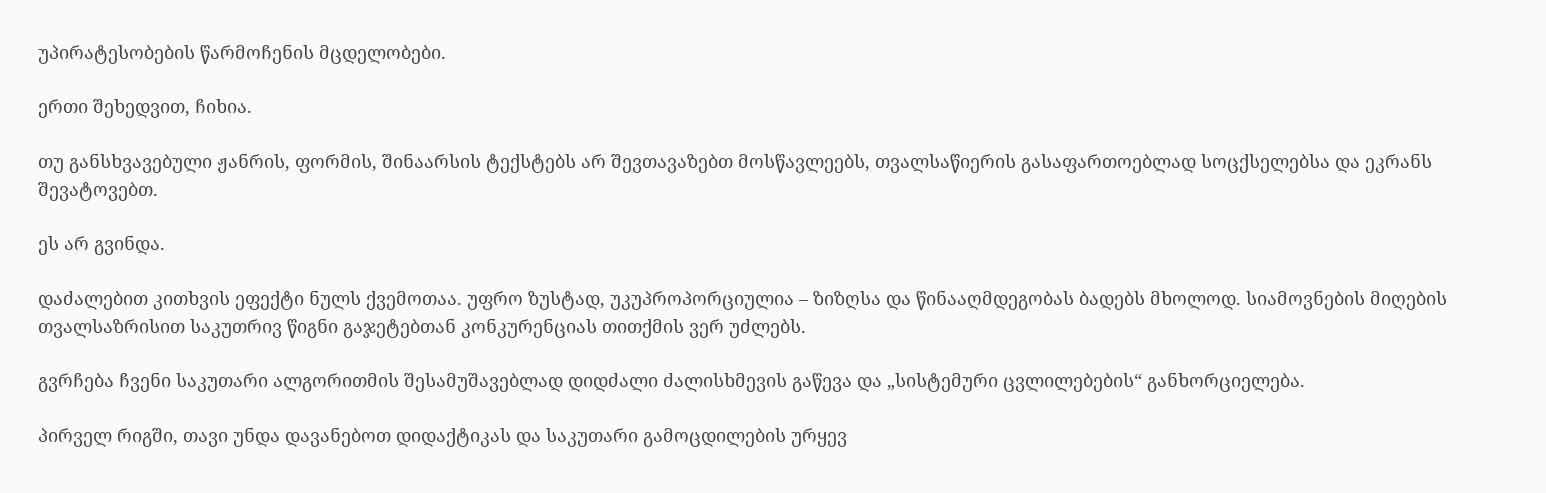უპირატესობების წარმოჩენის მცდელობები.

ერთი შეხედვით, ჩიხია.

თუ განსხვავებული ჟანრის, ფორმის, შინაარსის ტექსტებს არ შევთავაზებთ მოსწავლეებს, თვალსაწიერის გასაფართოებლად სოცქსელებსა და ეკრანს შევატოვებთ.

ეს არ გვინდა.

დაძალებით კითხვის ეფექტი ნულს ქვემოთაა. უფრო ზუსტად, უკუპროპორციულია – ზიზღსა და წინააღმდეგობას ბადებს მხოლოდ. სიამოვნების მიღების თვალსაზრისით საკუთრივ წიგნი გაჯეტებთან კონკურენციას თითქმის ვერ უძლებს.

გვრჩება ჩვენი საკუთარი ალგორითმის შესამუშავებლად დიდძალი ძალისხმევის გაწევა და „სისტემური ცვლილებების“ განხორციელება.

პირველ რიგში, თავი უნდა დავანებოთ დიდაქტიკას და საკუთარი გამოცდილების ურყევ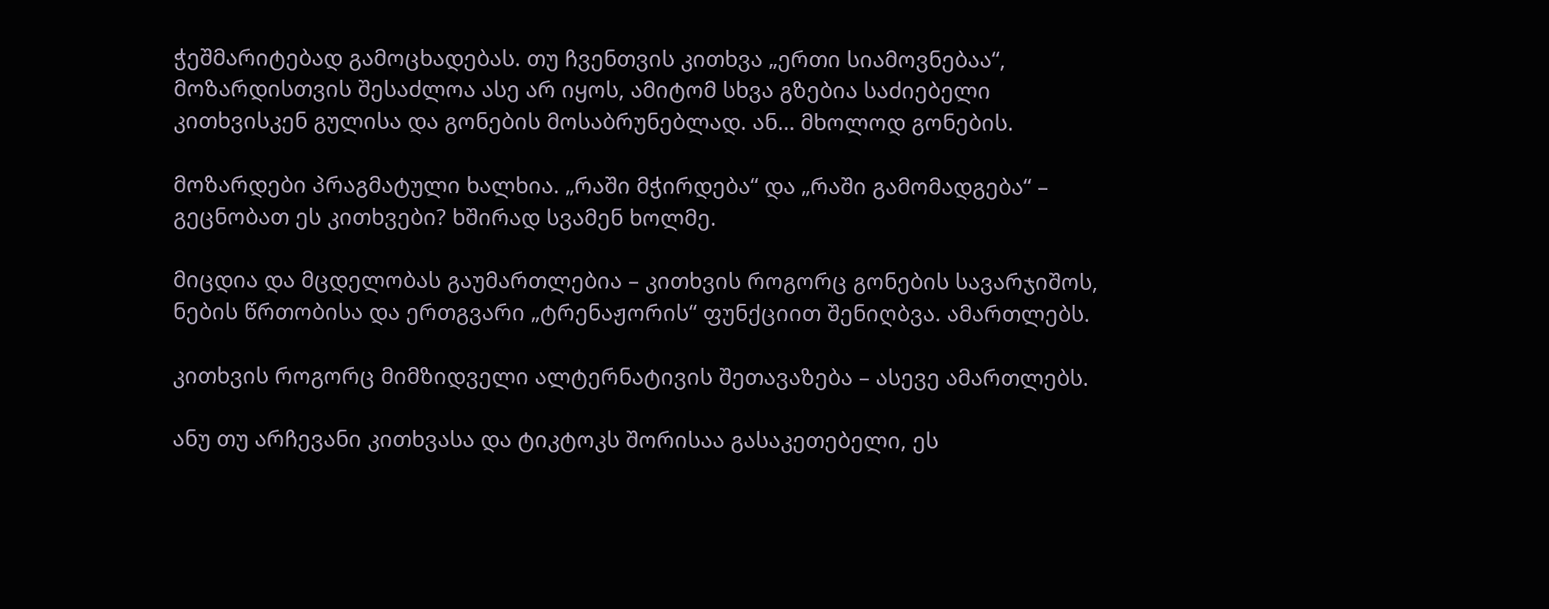ჭეშმარიტებად გამოცხადებას. თუ ჩვენთვის კითხვა „ერთი სიამოვნებაა“, მოზარდისთვის შესაძლოა ასე არ იყოს, ამიტომ სხვა გზებია საძიებელი კითხვისკენ გულისა და გონების მოსაბრუნებლად. ან… მხოლოდ გონების.

მოზარდები პრაგმატული ხალხია. „რაში მჭირდება“ და „რაში გამომადგება“ – გეცნობათ ეს კითხვები? ხშირად სვამენ ხოლმე.

მიცდია და მცდელობას გაუმართლებია – კითხვის როგორც გონების სავარჯიშოს, ნების წრთობისა და ერთგვარი „ტრენაჟორის“ ფუნქციით შენიღბვა. ამართლებს.

კითხვის როგორც მიმზიდველი ალტერნატივის შეთავაზება – ასევე ამართლებს.

ანუ თუ არჩევანი კითხვასა და ტიკტოკს შორისაა გასაკეთებელი, ეს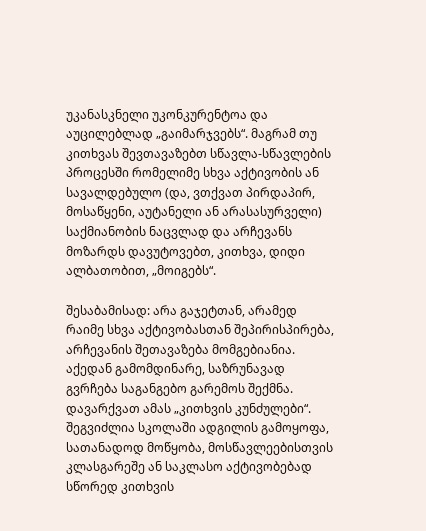უკანასკნელი უკონკურენტოა და აუცილებლად „გაიმარჯვებს“. მაგრამ თუ კითხვას შევთავაზებთ სწავლა-სწავლების პროცესში რომელიმე სხვა აქტივობის ან სავალდებულო (და, ვთქვათ პირდაპირ, მოსაწყენი, აუტანელი ან არასასურველი) საქმიანობის ნაცვლად და არჩევანს მოზარდს დავუტოვებთ, კითხვა, დიდი ალბათობით, „მოიგებს“.

შესაბამისად: არა გაჯეტთან, არამედ რაიმე სხვა აქტივობასთან შეპირისპირება, არჩევანის შეთავაზება მომგებიანია. აქედან გამომდინარე, საზრუნავად გვრჩება საგანგებო გარემოს შექმნა. დავარქვათ ამას „კითხვის კუნძულები“. შეგვიძლია სკოლაში ადგილის გამოყოფა, სათანადოდ მოწყობა, მოსწავლეებისთვის კლასგარეშე ან საკლასო აქტივობებად სწორედ კითხვის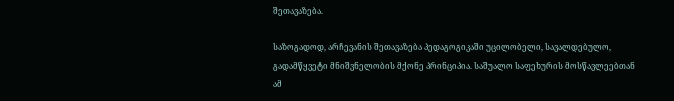შეთავაზება.

საზოგადოდ, არჩევანის შეთავაზება პედაგოგიკაში უცილობელი, სავალდებულო, გადამწყვეტი მნიშვნელობის მქონე პრინციპია. საშუალო საფეხურის მოსწავლეებთან ამ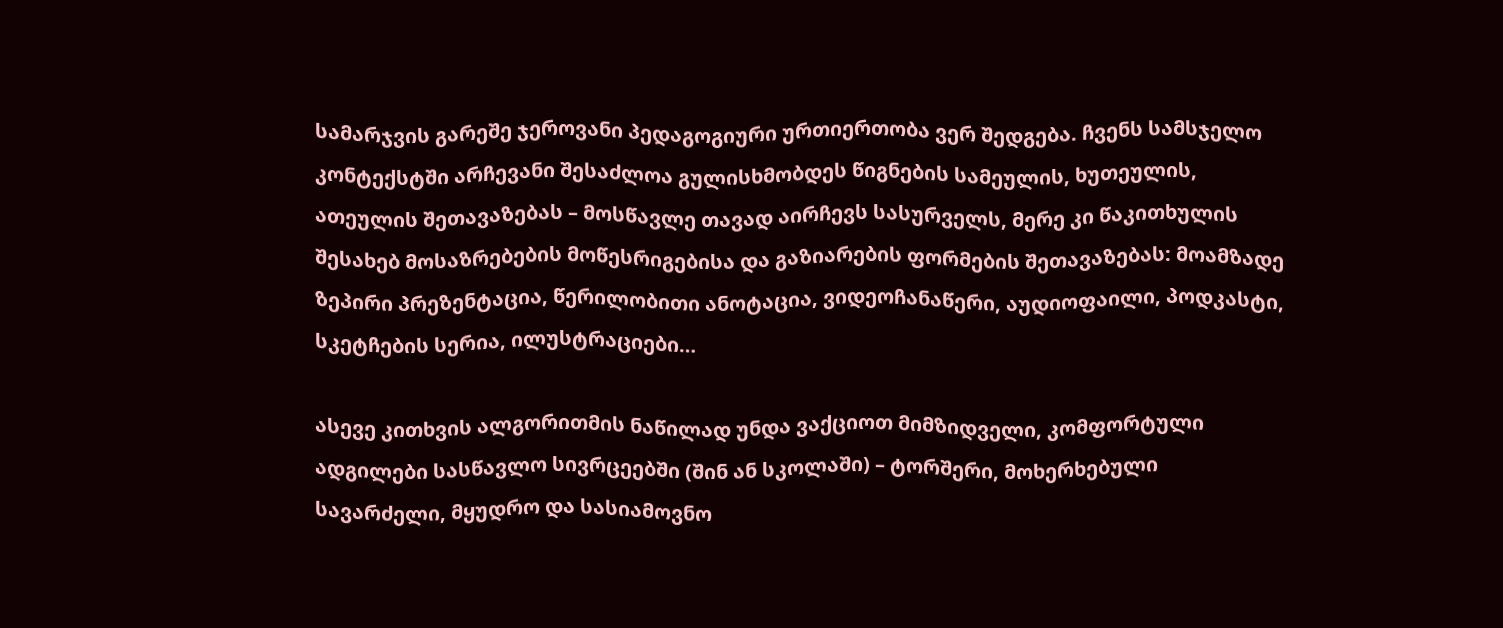სამარჯვის გარეშე ჯეროვანი პედაგოგიური ურთიერთობა ვერ შედგება. ჩვენს სამსჯელო კონტექსტში არჩევანი შესაძლოა გულისხმობდეს წიგნების სამეულის, ხუთეულის, ათეულის შეთავაზებას – მოსწავლე თავად აირჩევს სასურველს, მერე კი წაკითხულის შესახებ მოსაზრებების მოწესრიგებისა და გაზიარების ფორმების შეთავაზებას: მოამზადე ზეპირი პრეზენტაცია, წერილობითი ანოტაცია, ვიდეოჩანაწერი, აუდიოფაილი, პოდკასტი, სკეტჩების სერია, ილუსტრაციები…

ასევე კითხვის ალგორითმის ნაწილად უნდა ვაქციოთ მიმზიდველი, კომფორტული ადგილები სასწავლო სივრცეებში (შინ ან სკოლაში) – ტორშერი, მოხერხებული სავარძელი, მყუდრო და სასიამოვნო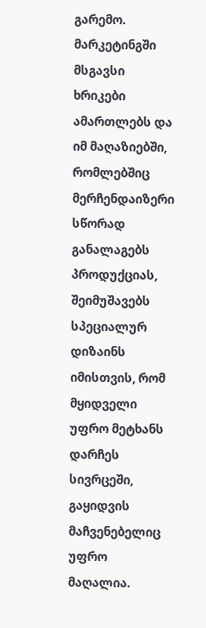გარემო. მარკეტინგში მსგავსი ხრიკები ამართლებს და იმ მაღაზიებში, რომლებშიც მერჩენდაიზერი სწორად განალაგებს პროდუქციას, შეიმუშავებს სპეციალურ დიზაინს იმისთვის, რომ მყიდველი უფრო მეტხანს დარჩეს სივრცეში, გაყიდვის მაჩვენებელიც უფრო მაღალია.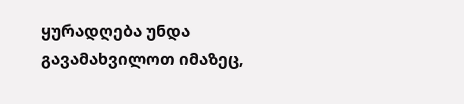ყურადღება უნდა გავამახვილოთ იმაზეც,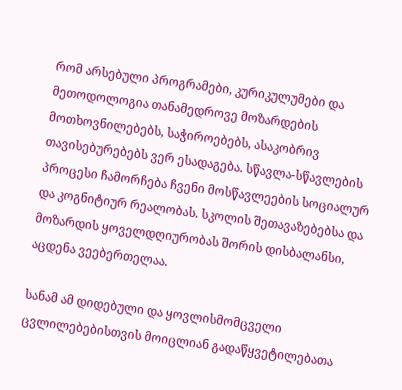რომ არსებული პროგრამები, კურიკულუმები და მეთოდოლოგია თანამედროვე მოზარდების მოთხოვნილებებს, საჭიროებებს, ასაკობრივ თავისებურებებს ვერ ესადაგება. სწავლა-სწავლების პროცესი ჩამორჩება ჩვენი მოსწავლეების სოციალურ და კოგნიტიურ რეალობას. სკოლის შეთავაზებებსა და მოზარდის ყოველდღიურობას შორის დისბალანსი, აცდენა ვეებერთელაა.

სანამ ამ დიდებული და ყოვლისმომცველი ცვლილებებისთვის მოიცლიან გადაწყვეტილებათა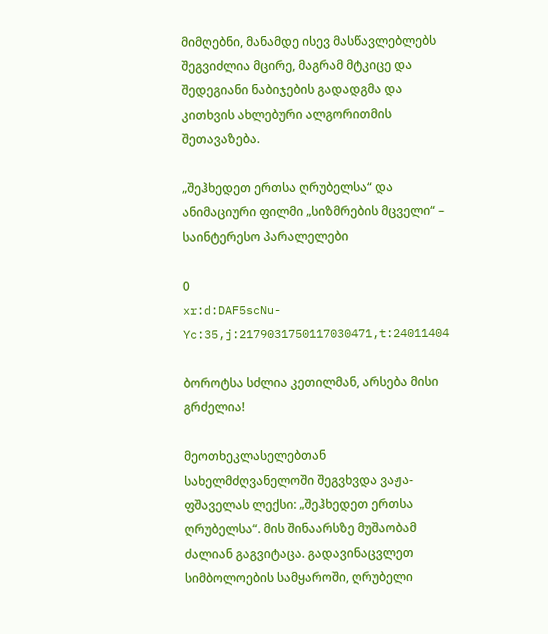მიმღებნი, მანამდე ისევ მასწავლებლებს შეგვიძლია მცირე, მაგრამ მტკიცე და შედეგიანი ნაბიჯების გადადგმა და კითხვის ახლებური ალგორითმის შეთავაზება.

„შეჰხედეთ ერთსა ღრუბელსა“ და ანიმაციური ფილმი „სიზმრების მცველი“ – საინტერესო პარალელები

0
xr:d:DAF5scNu-Yc:35,j:2179031750117030471,t:24011404

ბოროტსა სძლია კეთილმან, არსება მისი გრძელია!

მეოთხეკლასელებთან სახელმძღვანელოში შეგვხვდა ვაჟა-ფშაველას ლექსი: „შეჰხედეთ ერთსა ღრუბელსა“. მის შინაარსზე მუშაობამ ძალიან გაგვიტაცა. გადავინაცვლეთ სიმბოლოების სამყაროში, ღრუბელი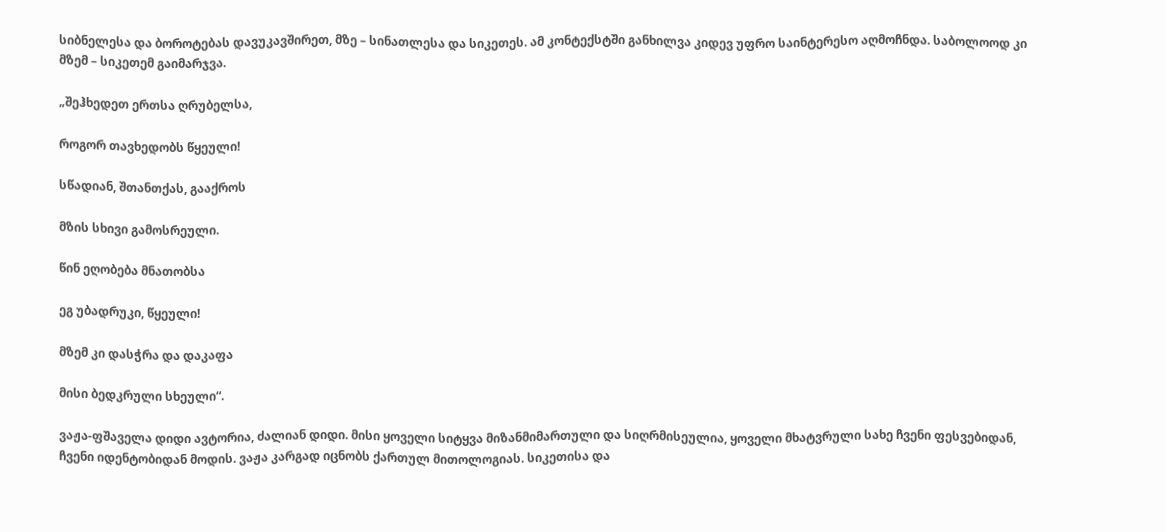სიბნელესა და ბოროტებას დავუკავშირეთ, მზე – სინათლესა და სიკეთეს. ამ კონტექსტში განხილვა კიდევ უფრო საინტერესო აღმოჩნდა. საბოლოოდ კი მზემ – სიკეთემ გაიმარჯვა.

„შეჰხედეთ ერთსა ღრუბელსა,

როგორ თავხედობს წყეული!

სწადიან, შთანთქას, გააქროს

მზის სხივი გამოსრეული.

წინ ეღობება მნათობსა

ეგ უბადრუკი, წყეული!

მზემ კი დასჭრა და დაკაფა

მისი ბედკრული სხეული“.

ვაჟა-ფშაველა დიდი ავტორია, ძალიან დიდი. მისი ყოველი სიტყვა მიზანმიმართული და სიღრმისეულია, ყოველი მხატვრული სახე ჩვენი ფესვებიდან, ჩვენი იდენტობიდან მოდის. ვაჟა კარგად იცნობს ქართულ მითოლოგიას. სიკეთისა და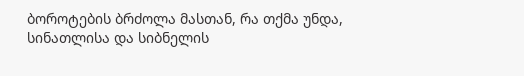ბოროტების ბრძოლა მასთან, რა თქმა უნდა, სინათლისა და სიბნელის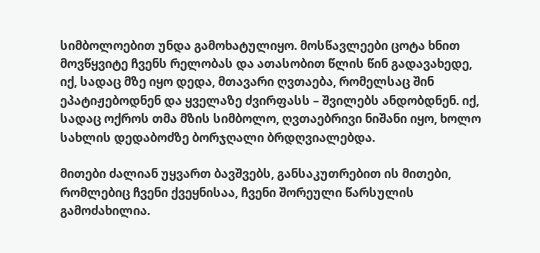სიმბოლოებით უნდა გამოხატულიყო. მოსწავლეები ცოტა ხნით მოვწყვიტე ჩვენს რელობას და ათასობით წლის წინ გადავახედე, იქ, სადაც მზე იყო დედა, მთავარი ღვთაება, რომელსაც შინ ეპატიჟებოდნენ და ყველაზე ძვირფასს – შვილებს ანდობდნენ. იქ, სადაც ოქროს თმა მზის სიმბოლო, ღვთაებრივი ნიშანი იყო, ხოლო სახლის დედაბოძზე ბორჯღალი ბრდღვიალებდა.

მითები ძალიან უყვართ ბავშვებს, განსაკუთრებით ის მითები, რომლებიც ჩვენი ქვეყნისაა, ჩვენი შორეული წარსულის გამოძახილია.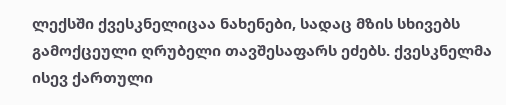ლექსში ქვესკნელიცაა ნახენები, სადაც მზის სხივებს გამოქცეული ღრუბელი თავშესაფარს ეძებს. ქვესკნელმა ისევ ქართული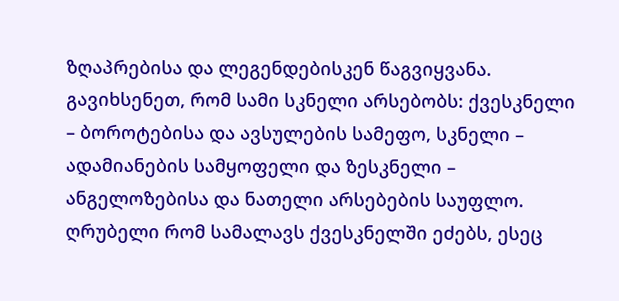ზღაპრებისა და ლეგენდებისკენ წაგვიყვანა. გავიხსენეთ, რომ სამი სკნელი არსებობს: ქვესკნელი – ბოროტებისა და ავსულების სამეფო, სკნელი – ადამიანების სამყოფელი და ზესკნელი – ანგელოზებისა და ნათელი არსებების საუფლო. ღრუბელი რომ სამალავს ქვესკნელში ეძებს, ესეც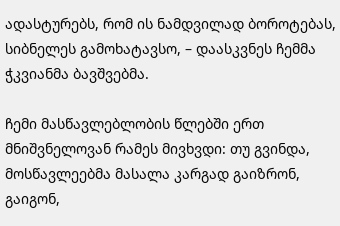ადასტურებს, რომ ის ნამდვილად ბოროტებას, სიბნელეს გამოხატავსო, – დაასკვნეს ჩემმა ჭკვიანმა ბავშვებმა.

ჩემი მასწავლებლობის წლებში ერთ მნიშვნელოვან რამეს მივხვდი: თუ გვინდა, მოსწავლეებმა მასალა კარგად გაიზრონ, გაიგონ,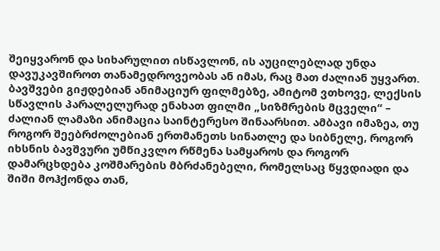შეიყვარონ და სიხარულით ისწავლონ, ის აუცილებლად უნდა დავუკავშიროთ თანამედროვეობას ან იმას, რაც მათ ძალიან უყვართ. ბავშვები გიჟდებიან ანიმაციურ ფილმებზე, ამიტომ ვთხოვე, ლექსის სწავლის პარალელურად ენახათ ფილმი „სიზმრების მცველი“ – ძალიან ლამაზი ანიმაცია საინტერესო შინაარსით. ამბავი იმაზეა, თუ როგორ შეებრძოლებიან ერთმანეთს სინათლე და სიბნელე, როგორ იხსნის ბავშვური უმწიკვლო რწმენა სამყაროს და როგორ დამარცხდება კოშმარების მბრძანებელი, რომელსაც წყვდიადი და შიში მოჰქონდა თან,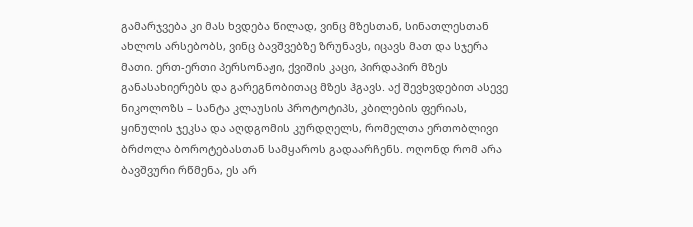გამარჯვება კი მას ხვდება წილად, ვინც მზესთან, სინათლესთან ახლოს არსებობს, ვინც ბავშვებზე ზრუნავს, იცავს მათ და სჯერა მათი. ერთ-ერთი პერსონაჟი, ქვიშის კაცი, პირდაპირ მზეს განასახიერებს და გარეგნობითაც მზეს ჰგავს. აქ შევხვდებით ასევე ნიკოლოზს – სანტა კლაუსის პროტოტიპს, კბილების ფერიას, ყინულის ჯეკსა და აღდგომის კურდღელს, რომელთა ერთობლივი ბრძოლა ბოროტებასთან სამყაროს გადაარჩენს. ოღონდ რომ არა ბავშვური რწმენა, ეს არ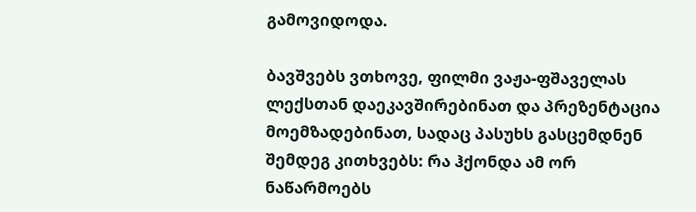გამოვიდოდა.

ბავშვებს ვთხოვე, ფილმი ვაჟა-ფშაველას ლექსთან დაეკავშირებინათ და პრეზენტაცია მოემზადებინათ, სადაც პასუხს გასცემდნენ შემდეგ კითხვებს: რა ჰქონდა ამ ორ ნაწარმოებს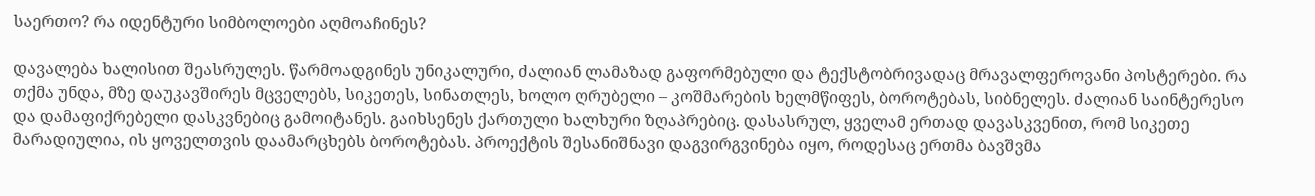საერთო? რა იდენტური სიმბოლოები აღმოაჩინეს?

დავალება ხალისით შეასრულეს. წარმოადგინეს უნიკალური, ძალიან ლამაზად გაფორმებული და ტექსტობრივადაც მრავალფეროვანი პოსტერები. რა თქმა უნდა, მზე დაუკავშირეს მცველებს, სიკეთეს, სინათლეს, ხოლო ღრუბელი – კოშმარების ხელმწიფეს, ბოროტებას, სიბნელეს. ძალიან საინტერესო და დამაფიქრებელი დასკვნებიც გამოიტანეს. გაიხსენეს ქართული ხალხური ზღაპრებიც. დასასრულ, ყველამ ერთად დავასკვენით, რომ სიკეთე მარადიულია, ის ყოველთვის დაამარცხებს ბოროტებას. პროექტის შესანიშნავი დაგვირგვინება იყო, როდესაც ერთმა ბავშვმა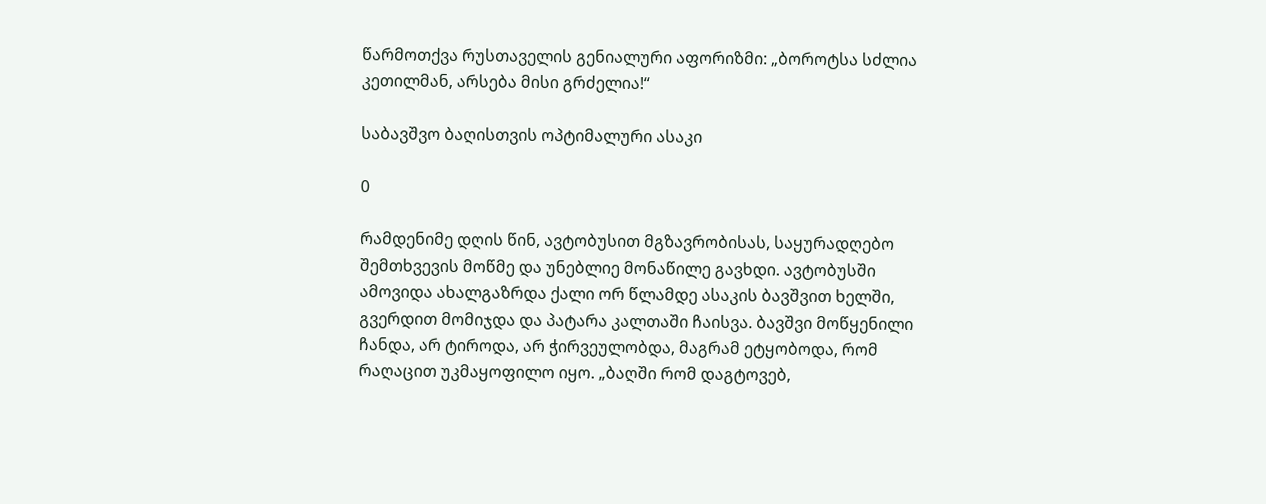წარმოთქვა რუსთაველის გენიალური აფორიზმი: „ბოროტსა სძლია კეთილმან, არსება მისი გრძელია!“

საბავშვო ბაღისთვის ოპტიმალური ასაკი

0

რამდენიმე დღის წინ, ავტობუსით მგზავრობისას, საყურადღებო შემთხვევის მოწმე და უნებლიე მონაწილე გავხდი. ავტობუსში ამოვიდა ახალგაზრდა ქალი ორ წლამდე ასაკის ბავშვით ხელში, გვერდით მომიჯდა და პატარა კალთაში ჩაისვა. ბავშვი მოწყენილი ჩანდა, არ ტიროდა, არ ჭირვეულობდა, მაგრამ ეტყობოდა, რომ  რაღაცით უკმაყოფილო იყო. „ბაღში რომ დაგტოვებ,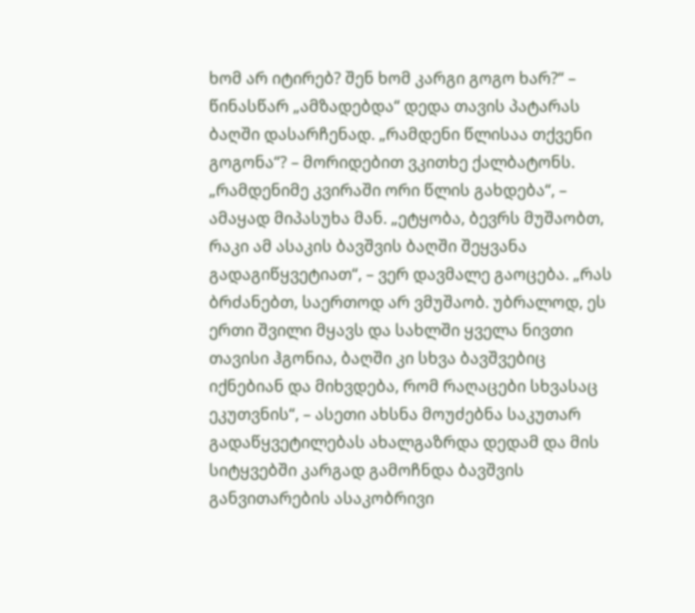ხომ არ იტირებ? შენ ხომ კარგი გოგო ხარ?“ – წინასწარ „ამზადებდა“ დედა თავის პატარას ბაღში დასარჩენად. „რამდენი წლისაა თქვენი გოგონა“? – მორიდებით ვკითხე ქალბატონს. „რამდენიმე კვირაში ორი წლის გახდება“, – ამაყად მიპასუხა მან. „ეტყობა, ბევრს მუშაობთ, რაკი ამ ასაკის ბავშვის ბაღში შეყვანა გადაგიწყვეტიათ“, – ვერ დავმალე გაოცება. „რას ბრძანებთ, საერთოდ არ ვმუშაობ. უბრალოდ, ეს ერთი შვილი მყავს და სახლში ყველა ნივთი თავისი ჰგონია, ბაღში კი სხვა ბავშვებიც იქნებიან და მიხვდება, რომ რაღაცები სხვასაც ეკუთვნის“, – ასეთი ახსნა მოუძებნა საკუთარ გადაწყვეტილებას ახალგაზრდა დედამ და მის სიტყვებში კარგად გამოჩნდა ბავშვის განვითარების ასაკობრივი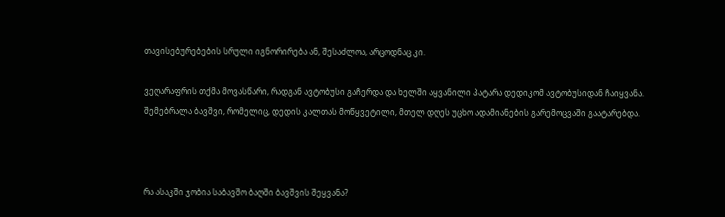თავისებურებების სრული იგნორირება ან, შესაძლოა, არცოდნაც კი.

ვეღარაფრის თქმა მოვასწარი, რადგან ავტობუსი გაჩერდა და ხელში აყვანილი პატარა დედიკომ ავტობუსიდან ჩაიყვანა. შემებრალა ბავშვი, რომელიც, დედის კალთას მოწყვეტილი, მთელ დღეს უცხო ადამიანების გარემოცვაში გაატარებდა.



რა ასაკში ჯობია საბავშო ბაღში ბავშვის შეყვანა?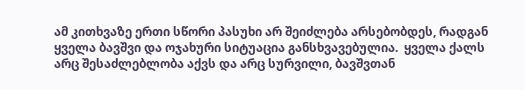ამ კითხვაზე ერთი სწორი პასუხი არ შეიძლება არსებობდეს, რადგან ყველა ბავშვი და ოჯახური სიტუაცია განსხვავებულია.  ყველა ქალს არც შესაძლებლობა აქვს და არც სურვილი, ბავშვთან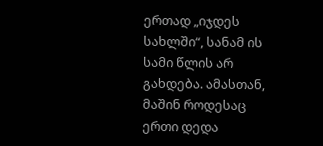ერთად „იჯდეს სახლში“, სანამ ის სამი წლის არ გახდება. ამასთან, მაშინ როდესაც ერთი დედა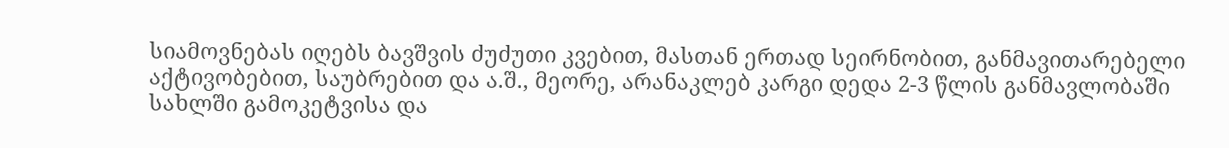სიამოვნებას იღებს ბავშვის ძუძუთი კვებით, მასთან ერთად სეირნობით, განმავითარებელი აქტივობებით, საუბრებით და ა.შ., მეორე, არანაკლებ კარგი დედა 2-3 წლის განმავლობაში სახლში გამოკეტვისა და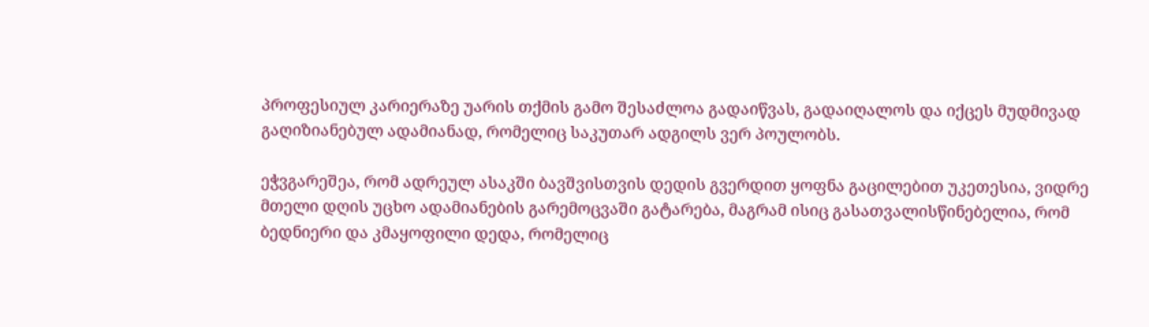პროფესიულ კარიერაზე უარის თქმის გამო შესაძლოა გადაიწვას, გადაიღალოს და იქცეს მუდმივად გაღიზიანებულ ადამიანად, რომელიც საკუთარ ადგილს ვერ პოულობს.

ეჭვგარეშეა, რომ ადრეულ ასაკში ბავშვისთვის დედის გვერდით ყოფნა გაცილებით უკეთესია, ვიდრე მთელი დღის უცხო ადამიანების გარემოცვაში გატარება, მაგრამ ისიც გასათვალისწინებელია, რომ ბედნიერი და კმაყოფილი დედა, რომელიც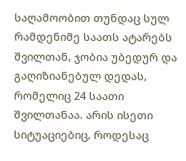საღამოობით თუნდაც სულ რამდენიმე საათს ატარებს შვილთან, ჯობია უბედურ და გაღიზიანებულ დედას, რომელიც 24 საათი შვილთანაა. არის ისეთი სიტუაციებიც, როდესაც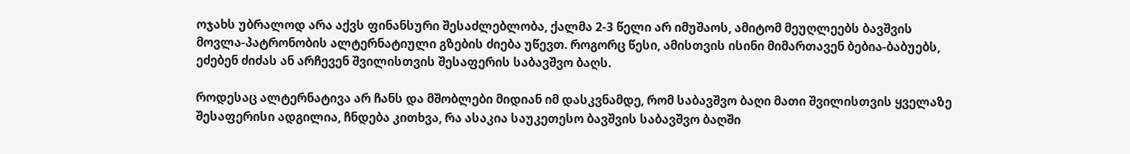ოჯახს უბრალოდ არა აქვს ფინანსური შესაძლებლობა, ქალმა 2-3 წელი არ იმუშაოს, ამიტომ მეუღლეებს ბავშვის მოვლა-პატრონობის ალტერნატიული გზების ძიება უწევთ. როგორც წესი, ამისთვის ისინი მიმართავენ ბებია-ბაბუებს, ეძებენ ძიძას ან არჩევენ შვილისთვის შესაფერის საბავშვო ბაღს.

როდესაც ალტერნატივა არ ჩანს და მშობლები მიდიან იმ დასკვნამდე, რომ საბავშვო ბაღი მათი შვილისთვის ყველაზე შესაფერისი ადგილია, ჩნდება კითხვა, რა ასაკია საუკეთესო ბავშვის საბავშვო ბაღში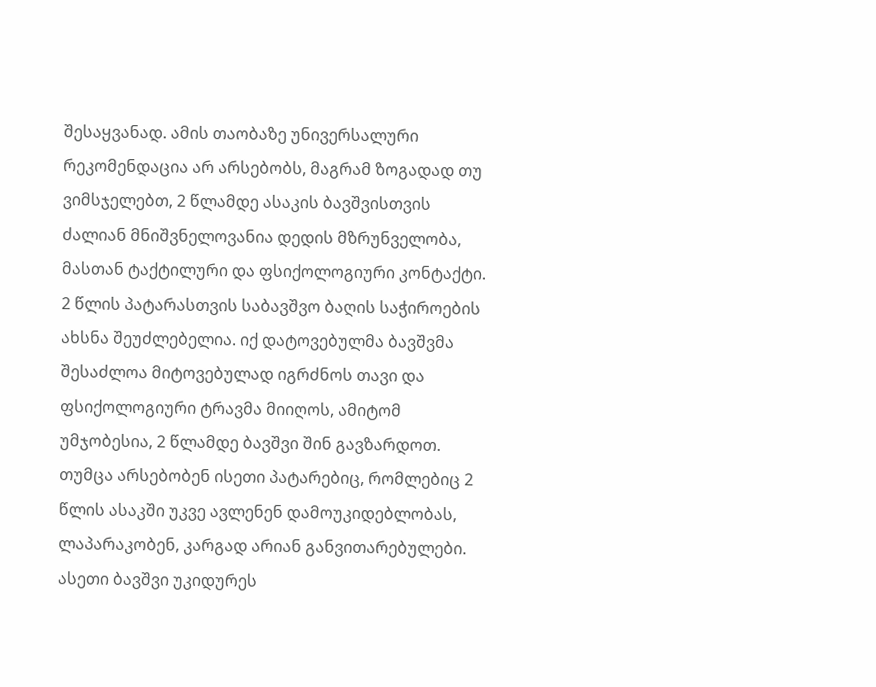შესაყვანად. ამის თაობაზე უნივერსალური რეკომენდაცია არ არსებობს, მაგრამ ზოგადად თუ ვიმსჯელებთ, 2 წლამდე ასაკის ბავშვისთვის ძალიან მნიშვნელოვანია დედის მზრუნველობა, მასთან ტაქტილური და ფსიქოლოგიური კონტაქტი. 2 წლის პატარასთვის საბავშვო ბაღის საჭიროების ახსნა შეუძლებელია. იქ დატოვებულმა ბავშვმა შესაძლოა მიტოვებულად იგრძნოს თავი და ფსიქოლოგიური ტრავმა მიიღოს, ამიტომ უმჯობესია, 2 წლამდე ბავშვი შინ გავზარდოთ. თუმცა არსებობენ ისეთი პატარებიც, რომლებიც 2 წლის ასაკში უკვე ავლენენ დამოუკიდებლობას, ლაპარაკობენ, კარგად არიან განვითარებულები. ასეთი ბავშვი უკიდურეს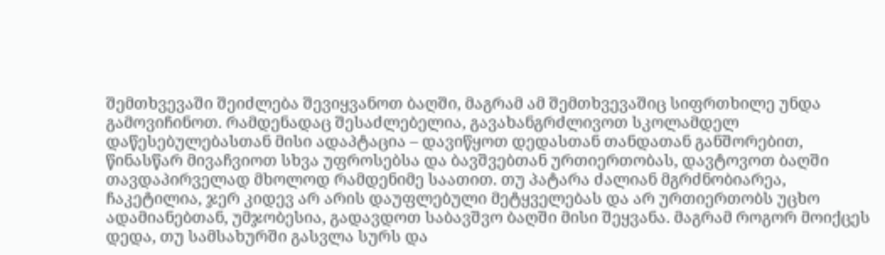შემთხვევაში შეიძლება შევიყვანოთ ბაღში, მაგრამ ამ შემთხვევაშიც სიფრთხილე უნდა გამოვიჩინოთ. რამდენადაც შესაძლებელია, გავახანგრძლივოთ სკოლამდელ დაწესებულებასთან მისი ადაპტაცია – დავიწყოთ დედასთან თანდათან განშორებით, წინასწარ მივაჩვიოთ სხვა უფროსებსა და ბავშვებთან ურთიერთობას, დავტოვოთ ბაღში თავდაპირველად მხოლოდ რამდენიმე საათით. თუ პატარა ძალიან მგრძნობიარეა, ჩაკეტილია, ჯერ კიდევ არ არის დაუფლებული მეტყველებას და არ ურთიერთობს უცხო ადამიანებთან, უმჯობესია, გადავდოთ საბავშვო ბაღში მისი შეყვანა. მაგრამ როგორ მოიქცეს დედა, თუ სამსახურში გასვლა სურს და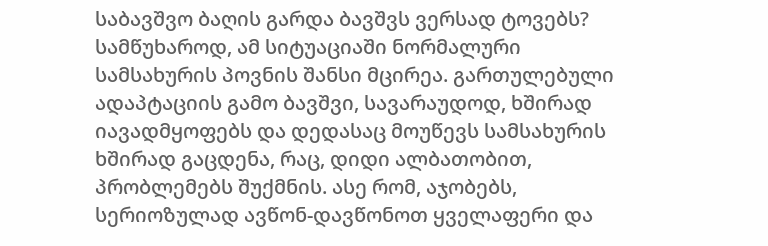საბავშვო ბაღის გარდა ბავშვს ვერსად ტოვებს? სამწუხაროდ, ამ სიტუაციაში ნორმალური სამსახურის პოვნის შანსი მცირეა. გართულებული ადაპტაციის გამო ბავშვი, სავარაუდოდ, ხშირად იავადმყოფებს და დედასაც მოუწევს სამსახურის ხშირად გაცდენა, რაც, დიდი ალბათობით, პრობლემებს შუქმნის. ასე რომ, აჯობებს, სერიოზულად ავწონ-დავწონოთ ყველაფერი და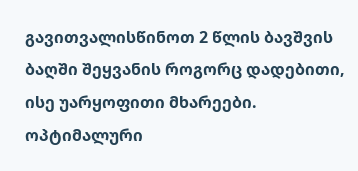გავითვალისწინოთ 2 წლის ბავშვის ბაღში შეყვანის როგორც დადებითი, ისე უარყოფითი მხარეები. ოპტიმალური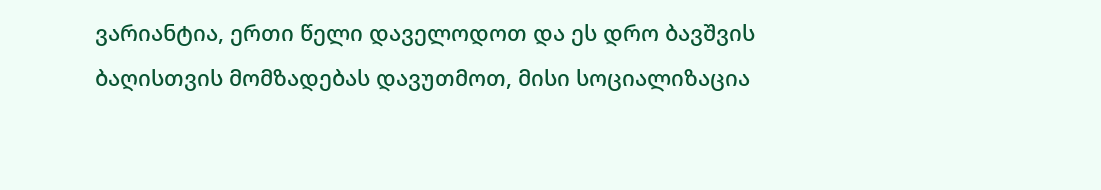ვარიანტია, ერთი წელი დაველოდოთ და ეს დრო ბავშვის ბაღისთვის მომზადებას დავუთმოთ, მისი სოციალიზაცია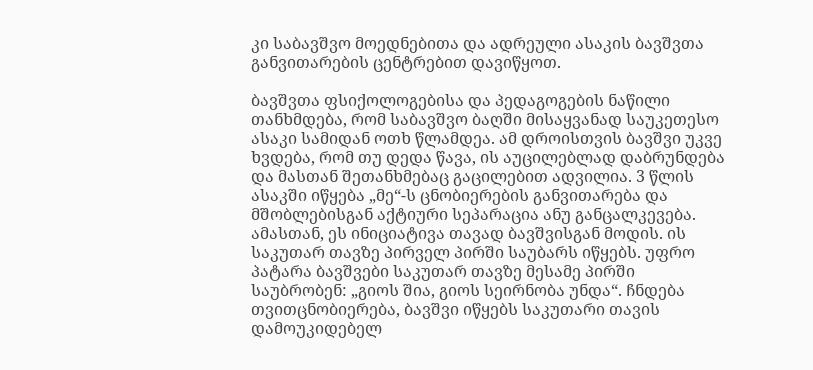კი საბავშვო მოედნებითა და ადრეული ასაკის ბავშვთა განვითარების ცენტრებით დავიწყოთ.

ბავშვთა ფსიქოლოგებისა და პედაგოგების ნაწილი თანხმდება, რომ საბავშვო ბაღში მისაყვანად საუკეთესო ასაკი სამიდან ოთხ წლამდეა. ამ დროისთვის ბავშვი უკვე ხვდება, რომ თუ დედა წავა, ის აუცილებლად დაბრუნდება და მასთან შეთანხმებაც გაცილებით ადვილია. 3 წლის ასაკში იწყება „მე“-ს ცნობიერების განვითარება და მშობლებისგან აქტიური სეპარაცია ანუ განცალკევება. ამასთან, ეს ინიციატივა თავად ბავშვისგან მოდის. ის საკუთარ თავზე პირველ პირში საუბარს იწყებს. უფრო პატარა ბავშვები საკუთარ თავზე მესამე პირში საუბრობენ: „გიოს შია, გიოს სეირნობა უნდა“. ჩნდება თვითცნობიერება, ბავშვი იწყებს საკუთარი თავის დამოუკიდებელ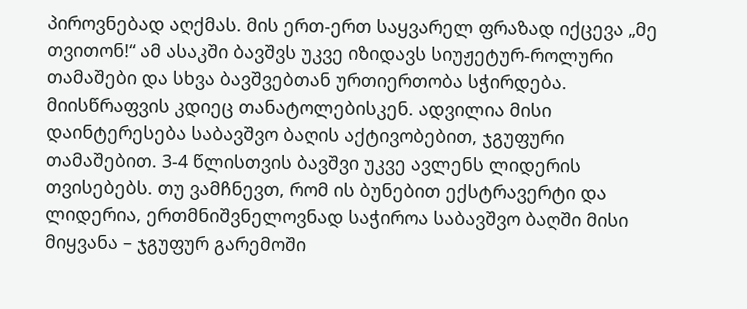პიროვნებად აღქმას. მის ერთ-ერთ საყვარელ ფრაზად იქცევა „მე თვითონ!“ ამ ასაკში ბავშვს უკვე იზიდავს სიუჟეტურ-როლური თამაშები და სხვა ბავშვებთან ურთიერთობა სჭირდება. მიისწრაფვის კდიეც თანატოლებისკენ. ადვილია მისი დაინტერესება საბავშვო ბაღის აქტივობებით, ჯგუფური თამაშებით. 3-4 წლისთვის ბავშვი უკვე ავლენს ლიდერის თვისებებს. თუ ვამჩნევთ, რომ ის ბუნებით ექსტრავერტი და ლიდერია, ერთმნიშვნელოვნად საჭიროა საბავშვო ბაღში მისი მიყვანა – ჯგუფურ გარემოში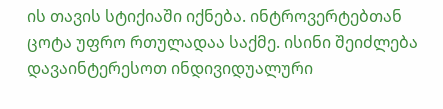ის თავის სტიქიაში იქნება. ინტროვერტებთან ცოტა უფრო რთულადაა საქმე. ისინი შეიძლება დავაინტერესოთ ინდივიდუალური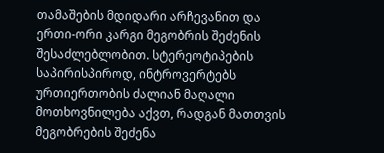თამაშების მდიდარი არჩევანით და ერთი-ორი კარგი მეგობრის შეძენის შესაძლებლობით. სტერეოტიპების საპირისპიროდ, ინტროვერტებს ურთიერთობის ძალიან მაღალი მოთხოვნილება აქვთ, რადგან მათთვის მეგობრების შეძენა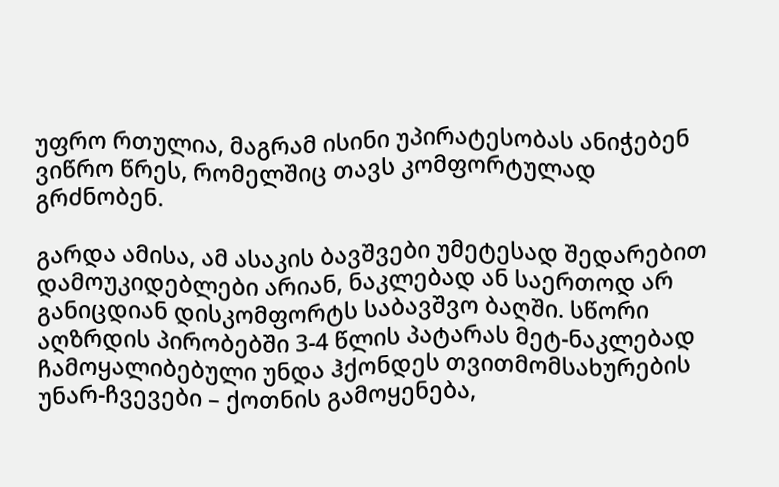უფრო რთულია, მაგრამ ისინი უპირატესობას ანიჭებენ ვიწრო წრეს, რომელშიც თავს კომფორტულად გრძნობენ.

გარდა ამისა, ამ ასაკის ბავშვები უმეტესად შედარებით დამოუკიდებლები არიან, ნაკლებად ან საერთოდ არ  განიცდიან დისკომფორტს საბავშვო ბაღში. სწორი აღზრდის პირობებში 3-4 წლის პატარას მეტ-ნაკლებად ჩამოყალიბებული უნდა ჰქონდეს თვითმომსახურების უნარ-ჩვევები – ქოთნის გამოყენება,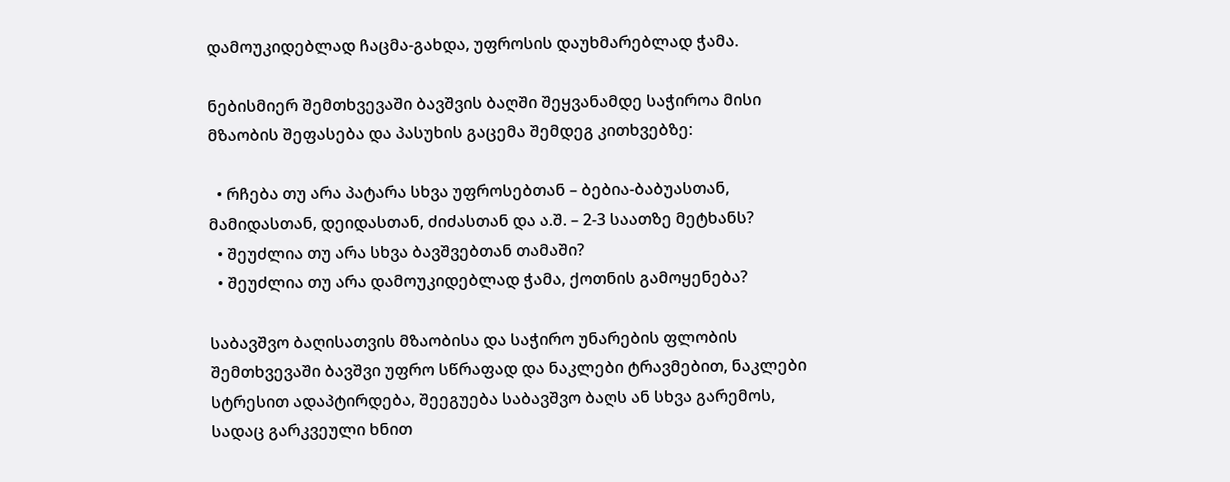დამოუკიდებლად ჩაცმა-გახდა, უფროსის დაუხმარებლად ჭამა.

ნებისმიერ შემთხვევაში ბავშვის ბაღში შეყვანამდე საჭიროა მისი მზაობის შეფასება და პასუხის გაცემა შემდეგ კითხვებზე:

  • რჩება თუ არა პატარა სხვა უფროსებთან – ბებია-ბაბუასთან, მამიდასთან, დეიდასთან, ძიძასთან და ა.შ. – 2-3 საათზე მეტხანს?
  • შეუძლია თუ არა სხვა ბავშვებთან თამაში?
  • შეუძლია თუ არა დამოუკიდებლად ჭამა, ქოთნის გამოყენება?

საბავშვო ბაღისათვის მზაობისა და საჭირო უნარების ფლობის შემთხვევაში ბავშვი უფრო სწრაფად და ნაკლები ტრავმებით, ნაკლები სტრესით ადაპტირდება, შეეგუება საბავშვო ბაღს ან სხვა გარემოს, სადაც გარკვეული ხნით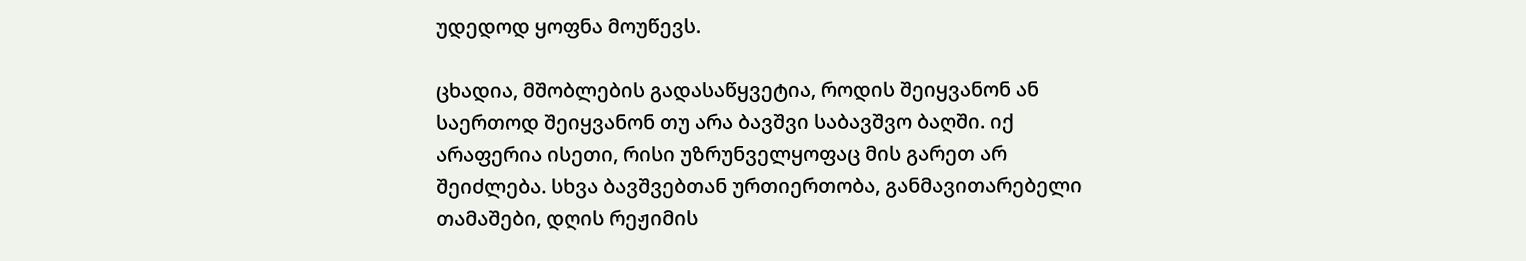უდედოდ ყოფნა მოუწევს.

ცხადია, მშობლების გადასაწყვეტია, როდის შეიყვანონ ან საერთოდ შეიყვანონ თუ არა ბავშვი საბავშვო ბაღში. იქ არაფერია ისეთი, რისი უზრუნველყოფაც მის გარეთ არ შეიძლება. სხვა ბავშვებთან ურთიერთობა, განმავითარებელი თამაშები, დღის რეჟიმის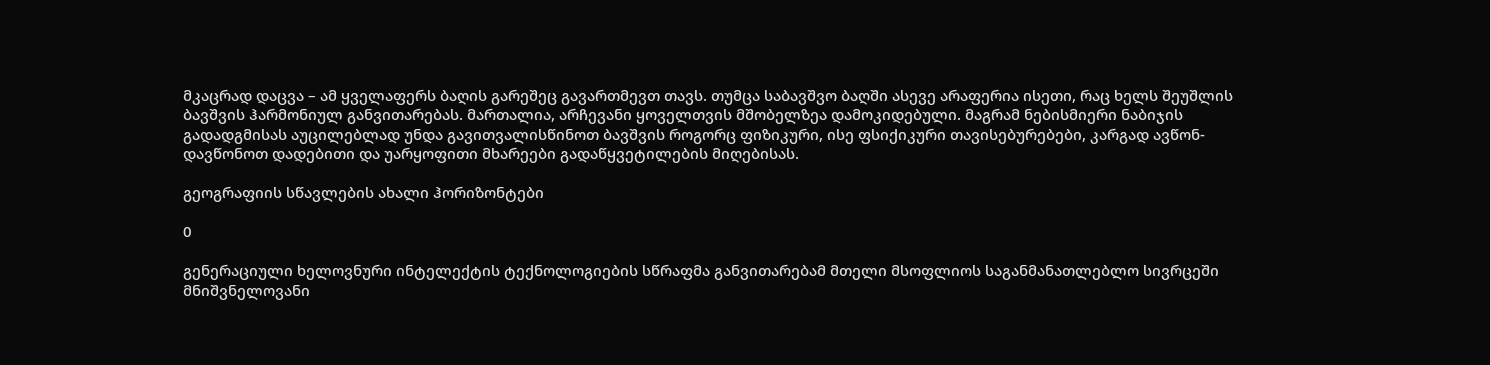მკაცრად დაცვა – ამ ყველაფერს ბაღის გარეშეც გავართმევთ თავს. თუმცა საბავშვო ბაღში ასევე არაფერია ისეთი, რაც ხელს შეუშლის ბავშვის ჰარმონიულ განვითარებას. მართალია, არჩევანი ყოველთვის მშობელზეა დამოკიდებული. მაგრამ ნებისმიერი ნაბიჯის გადადგმისას აუცილებლად უნდა გავითვალისწინოთ ბავშვის როგორც ფიზიკური, ისე ფსიქიკური თავისებურებები, კარგად ავწონ-დავწონოთ დადებითი და უარყოფითი მხარეები გადაწყვეტილების მიღებისას.

გეოგრაფიის სწავლების ახალი ჰორიზონტები

0

გენერაციული ხელოვნური ინტელექტის ტექნოლოგიების სწრაფმა განვითარებამ მთელი მსოფლიოს საგანმანათლებლო სივრცეში მნიშვნელოვანი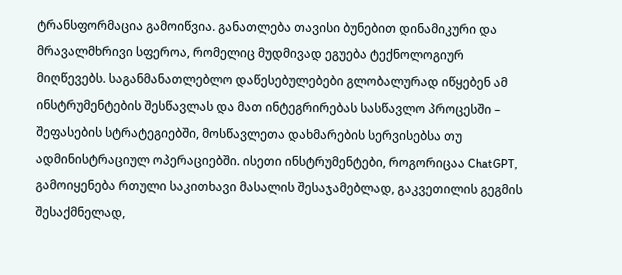ტრანსფორმაცია გამოიწვია. განათლება თავისი ბუნებით დინამიკური და მრავალმხრივი სფეროა, რომელიც მუდმივად ეგუება ტექნოლოგიურ მიღწევებს. საგანმანათლებლო დაწესებულებები გლობალურად იწყებენ ამ ინსტრუმენტების შესწავლას და მათ ინტეგრირებას სასწავლო პროცესში – შეფასების სტრატეგიებში, მოსწავლეთა დახმარების სერვისებსა თუ ადმინისტრაციულ ოპერაციებში. ისეთი ინსტრუმენტები, როგორიცაა ChatGPT, გამოიყენება რთული საკითხავი მასალის შესაჯამებლად, გაკვეთილის გეგმის შესაქმნელად,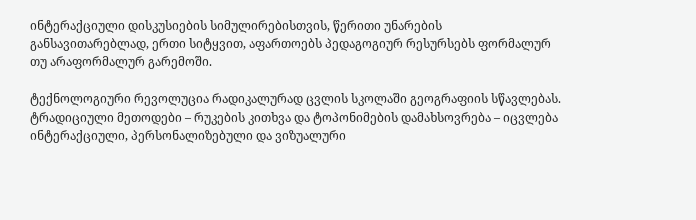ინტერაქციული დისკუსიების სიმულირებისთვის, წერითი უნარების განსავითარებლად, ერთი სიტყვით, აფართოებს პედაგოგიურ რესურსებს ფორმალურ თუ არაფორმალურ გარემოში.

ტექნოლოგიური რევოლუცია რადიკალურად ცვლის სკოლაში გეოგრაფიის სწავლებას. ტრადიციული მეთოდები – რუკების კითხვა და ტოპონიმების დამახსოვრება – იცვლება ინტერაქციული, პერსონალიზებული და ვიზუალური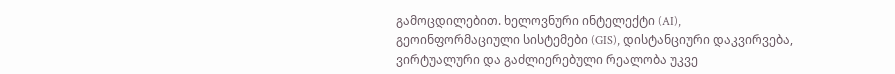გამოცდილებით. ხელოვნური ინტელექტი (AI), გეოინფორმაციული სისტემები (GIS), დისტანციური დაკვირვება, ვირტუალური და გაძლიერებული რეალობა უკვე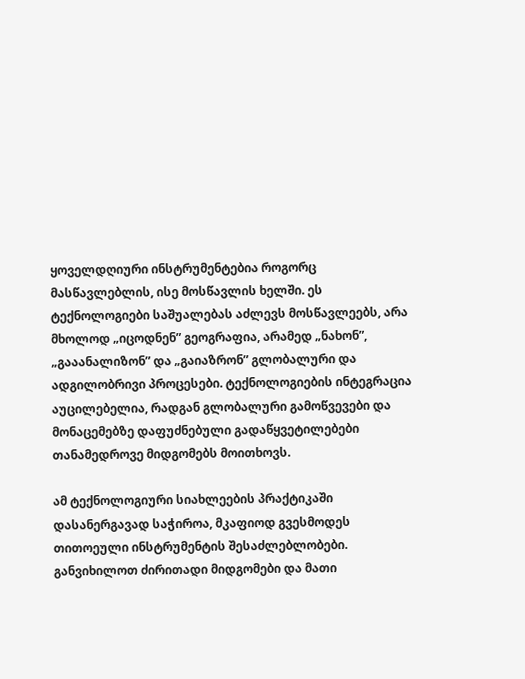ყოველდღიური ინსტრუმენტებია როგორც მასწავლებლის, ისე მოსწავლის ხელში. ეს ტექნოლოგიები საშუალებას აძლევს მოსწავლეებს, არა მხოლოდ „იცოდნენ” გეოგრაფია, არამედ „ნახონ”, „გააანალიზონ” და „გაიაზრონ” გლობალური და ადგილობრივი პროცესები. ტექნოლოგიების ინტეგრაცია აუცილებელია, რადგან გლობალური გამოწვევები და მონაცემებზე დაფუძნებული გადაწყვეტილებები თანამედროვე მიდგომებს მოითხოვს.

ამ ტექნოლოგიური სიახლეების პრაქტიკაში დასანერგავად საჭიროა, მკაფიოდ გვესმოდეს თითოეული ინსტრუმენტის შესაძლებლობები. განვიხილოთ ძირითადი მიდგომები და მათი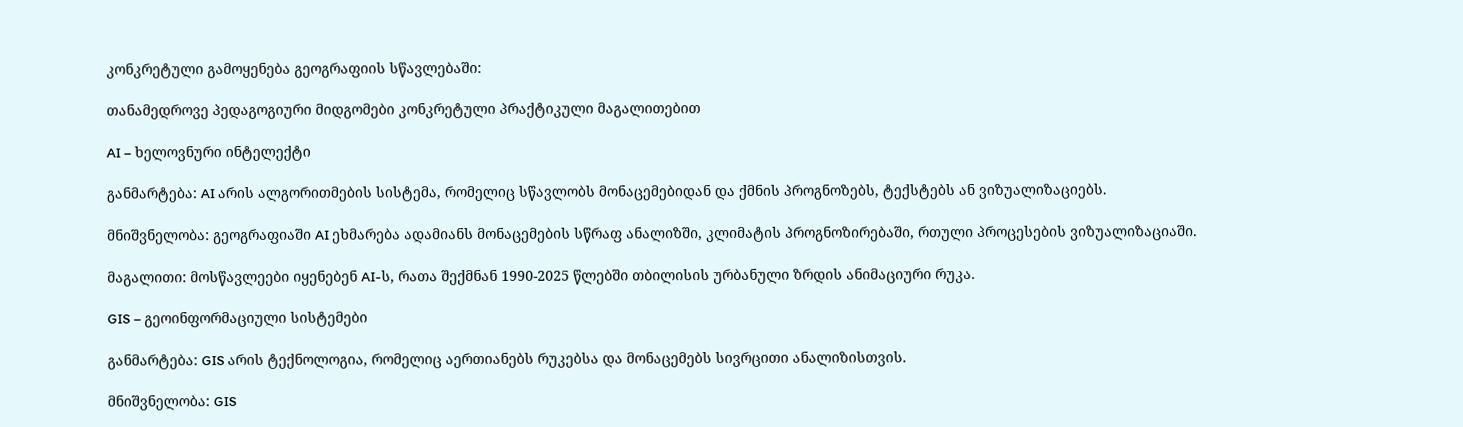კონკრეტული გამოყენება გეოგრაფიის სწავლებაში:

თანამედროვე პედაგოგიური მიდგომები კონკრეტული პრაქტიკული მაგალითებით

AI – ხელოვნური ინტელექტი

განმარტება: AI არის ალგორითმების სისტემა, რომელიც სწავლობს მონაცემებიდან და ქმნის პროგნოზებს, ტექსტებს ან ვიზუალიზაციებს.

მნიშვნელობა: გეოგრაფიაში AI ეხმარება ადამიანს მონაცემების სწრაფ ანალიზში, კლიმატის პროგნოზირებაში, რთული პროცესების ვიზუალიზაციაში.

მაგალითი: მოსწავლეები იყენებენ AI-ს, რათა შექმნან 1990-2025 წლებში თბილისის ურბანული ზრდის ანიმაციური რუკა.

GIS – გეოინფორმაციული სისტემები

განმარტება: GIS არის ტექნოლოგია, რომელიც აერთიანებს რუკებსა და მონაცემებს სივრცითი ანალიზისთვის.

მნიშვნელობა: GIS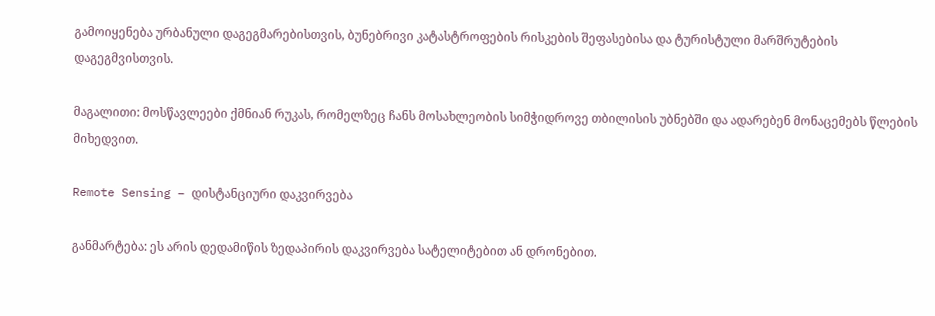გამოიყენება ურბანული დაგეგმარებისთვის, ბუნებრივი კატასტროფების რისკების შეფასებისა და ტურისტული მარშრუტების დაგეგმვისთვის.

მაგალითი: მოსწავლეები ქმნიან რუკას, რომელზეც ჩანს მოსახლეობის სიმჭიდროვე თბილისის უბნებში და ადარებენ მონაცემებს წლების მიხედვით.

Remote Sensing – დისტანციური დაკვირვება

განმარტება: ეს არის დედამიწის ზედაპირის დაკვირვება სატელიტებით ან დრონებით.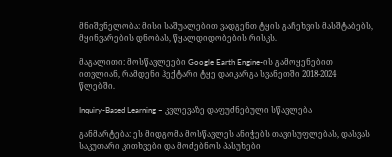მნიშვნელობა: მისი საშუალებით ვადგენთ ტყის გაჩეხვის მასშტაბებს, მყინვარების დნობას, წყალდიდობების რისკს.

მაგალითი: მოსწავლეები Google Earth Engine-ის გამოყენებით ითვლიან, რამდენი ჰექტარი ტყე დაიკარგა სვანეთში 2018-2024 წლებში.

Inquiry-Based Learning – კვლევაზე დაფუძნებული სწავლება

განმარტება: ეს მიდგომა მოსწავლეს ანიჭებს თავისუფლებას, დასვას საკუთარი კითხვები და მოძებნოს პასუხები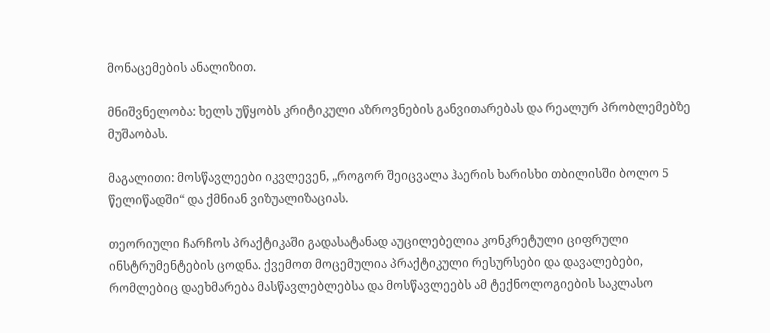მონაცემების ანალიზით.

მნიშვნელობა: ხელს უწყობს კრიტიკული აზროვნების განვითარებას და რეალურ პრობლემებზე მუშაობას.

მაგალითი: მოსწავლეები იკვლევენ, „როგორ შეიცვალა ჰაერის ხარისხი თბილისში ბოლო 5 წელიწადში“ და ქმნიან ვიზუალიზაციას.

თეორიული ჩარჩოს პრაქტიკაში გადასატანად აუცილებელია კონკრეტული ციფრული ინსტრუმენტების ცოდნა. ქვემოთ მოცემულია პრაქტიკული რესურსები და დავალებები, რომლებიც დაეხმარება მასწავლებლებსა და მოსწავლეებს ამ ტექნოლოგიების საკლასო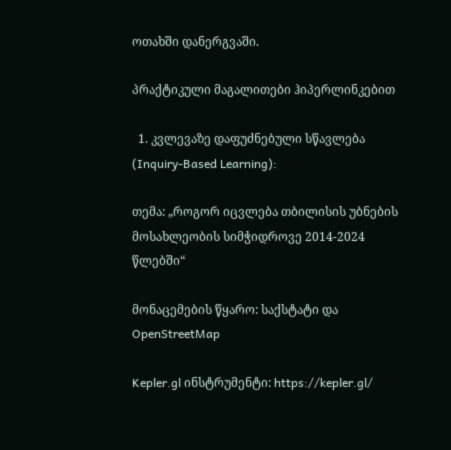ოთახში დანერგვაში.

პრაქტიკული მაგალითები ჰიპერლინკებით

  1. კვლევაზე დაფუძნებული სწავლება (Inquiry-Based Learning):

თემა: „როგორ იცვლება თბილისის უბნების მოსახლეობის სიმჭიდროვე 2014-2024 წლებში“

მონაცემების წყარო: საქსტატი და OpenStreetMap

Kepler.gl ინსტრუმენტი: https://kepler.gl/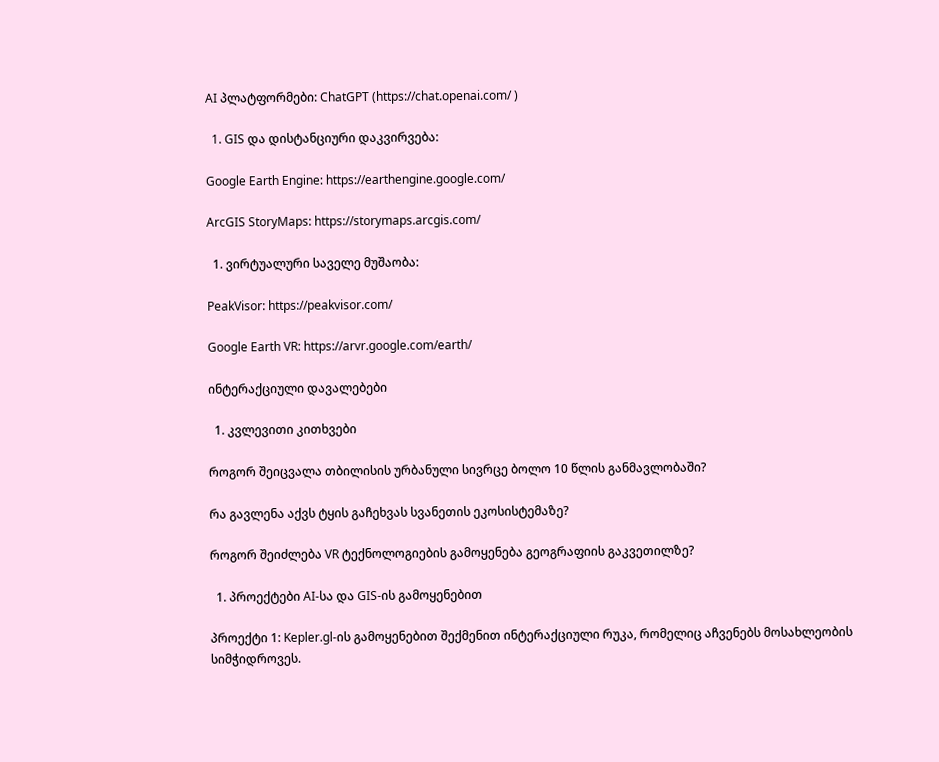AI პლატფორმები: ChatGPT (https://chat.openai.com/ )

  1. GIS და დისტანციური დაკვირვება:

Google Earth Engine: https://earthengine.google.com/

ArcGIS StoryMaps: https://storymaps.arcgis.com/

  1. ვირტუალური საველე მუშაობა:

PeakVisor: https://peakvisor.com/

Google Earth VR: https://arvr.google.com/earth/

ინტერაქციული დავალებები

  1. კვლევითი კითხვები

როგორ შეიცვალა თბილისის ურბანული სივრცე ბოლო 10 წლის განმავლობაში?

რა გავლენა აქვს ტყის გაჩეხვას სვანეთის ეკოსისტემაზე?

როგორ შეიძლება VR ტექნოლოგიების გამოყენება გეოგრაფიის გაკვეთილზე?

  1. პროექტები AI-სა და GIS-ის გამოყენებით

პროექტი 1: Kepler.gl-ის გამოყენებით შექმენით ინტერაქციული რუკა, რომელიც აჩვენებს მოსახლეობის სიმჭიდროვეს.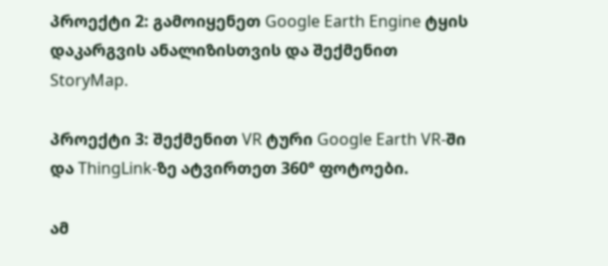პროექტი 2: გამოიყენეთ Google Earth Engine ტყის დაკარგვის ანალიზისთვის და შექმენით StoryMap.

პროექტი 3: შექმენით VR ტური Google Earth VR-ში და ThingLink-ზე ატვირთეთ 360° ფოტოები.

ამ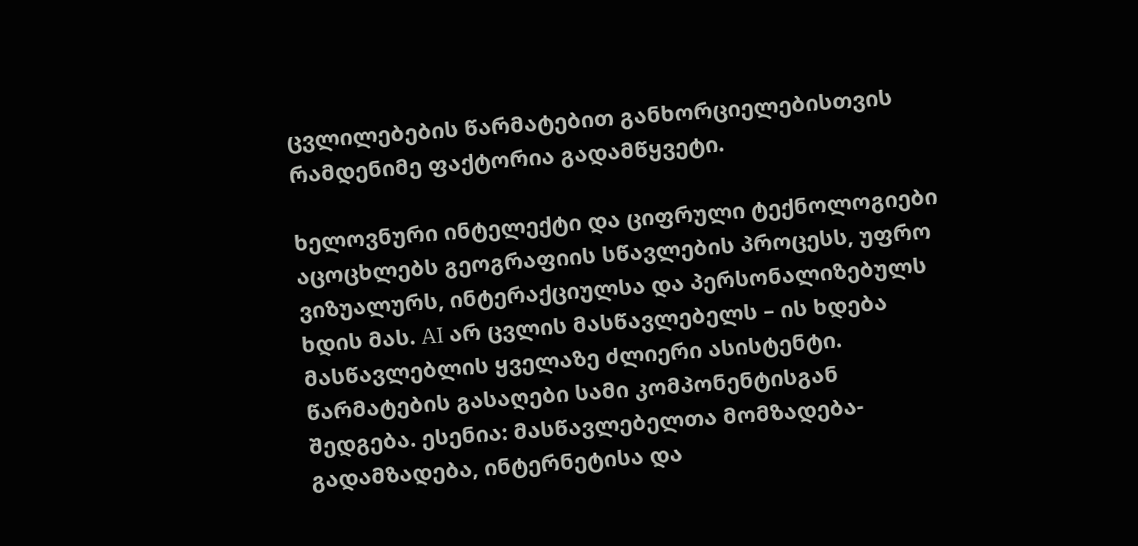ცვლილებების წარმატებით განხორციელებისთვის რამდენიმე ფაქტორია გადამწყვეტი.

ხელოვნური ინტელექტი და ციფრული ტექნოლოგიები აცოცხლებს გეოგრაფიის სწავლების პროცესს, უფრო ვიზუალურს, ინტერაქციულსა და პერსონალიზებულს ხდის მას. AI არ ცვლის მასწავლებელს – ის ხდება მასწავლებლის ყველაზე ძლიერი ასისტენტი. წარმატების გასაღები სამი კომპონენტისგან შედგება. ესენია: მასწავლებელთა მომზადება-გადამზადება, ინტერნეტისა და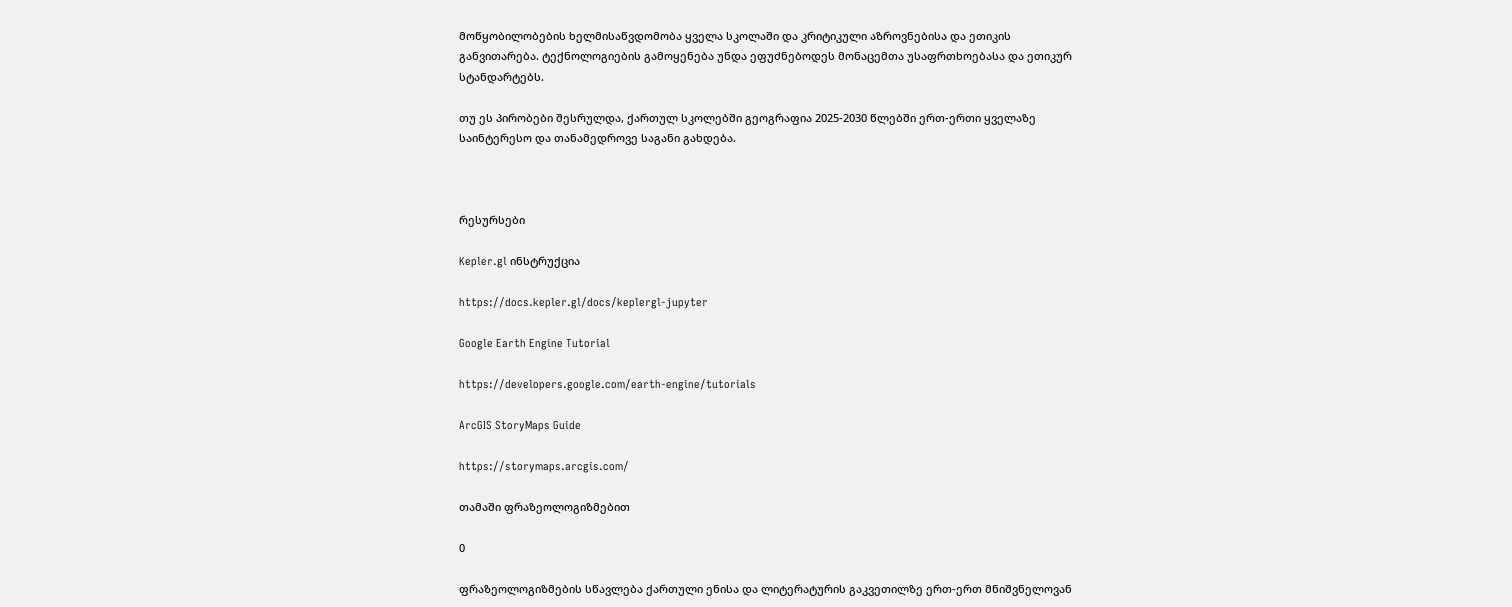მოწყობილობების ხელმისაწვდომობა ყველა სკოლაში და კრიტიკული აზროვნებისა და ეთიკის განვითარება. ტექნოლოგიების გამოყენება უნდა ეფუძნებოდეს მონაცემთა უსაფრთხოებასა და ეთიკურ სტანდარტებს.

თუ ეს პირობები შესრულდა, ქართულ სკოლებში გეოგრაფია 2025-2030 წლებში ერთ-ერთი ყველაზე საინტერესო და თანამედროვე საგანი გახდება.



რესურსები

Kepler.gl ინსტრუქცია

https://docs.kepler.gl/docs/keplergl-jupyter

Google Earth Engine Tutorial

https://developers.google.com/earth-engine/tutorials

ArcGIS StoryMaps Guide

https://storymaps.arcgis.com/

თამაში ფრაზეოლოგიზმებით

0

ფრაზეოლოგიზმების სწავლება ქართული ენისა და ლიტერატურის გაკვეთილზე ერთ-ერთ მნიშვნელოვან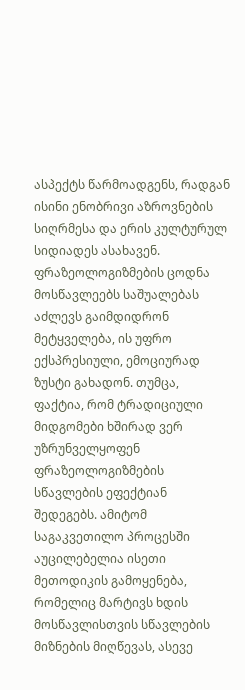ასპექტს წარმოადგენს, რადგან ისინი ენობრივი აზროვნების სიღრმესა და ერის კულტურულ სიდიადეს ასახავენ. ფრაზეოლოგიზმების ცოდნა მოსწავლეებს საშუალებას აძლევს გაიმდიდრონ მეტყველება, ის უფრო ექსპრესიული, ემოციურად ზუსტი გახადონ. თუმცა, ფაქტია, რომ ტრადიციული მიდგომები ხშირად ვერ უზრუნველყოფენ ფრაზეოლოგიზმების სწავლების ეფექტიან შედეგებს. ამიტომ საგაკვეთილო პროცესში აუცილებელია ისეთი მეთოდიკის გამოყენება, რომელიც მარტივს ხდის მოსწავლისთვის სწავლების მიზნების მიღწევას, ასევე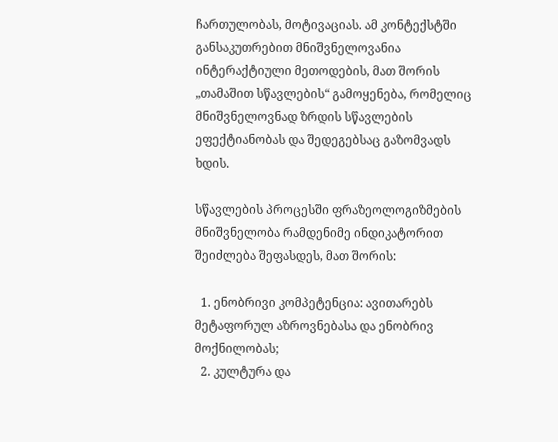ჩართულობას, მოტივაციას. ამ კონტექსტში განსაკუთრებით მნიშვნელოვანია ინტერაქტიული მეთოდების, მათ შორის „თამაშით სწავლების“ გამოყენება, რომელიც მნიშვნელოვნად ზრდის სწავლების ეფექტიანობას და შედეგებსაც გაზომვადს ხდის.

სწავლების პროცესში ფრაზეოლოგიზმების მნიშვნელობა რამდენიმე ინდიკატორით შეიძლება შეფასდეს, მათ შორის:

  1. ენობრივი კომპეტენცია: ავითარებს მეტაფორულ აზროვნებასა და ენობრივ მოქნილობას;
  2. კულტურა და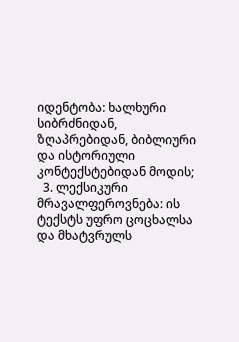იდენტობა: ხალხური სიბრძნიდან, ზღაპრებიდან, ბიბლიური და ისტორიული კონტექსტებიდან მოდის;
  3. ლექსიკური მრავალფეროვნება: ის ტექსტს უფრო ცოცხალსა და მხატვრულს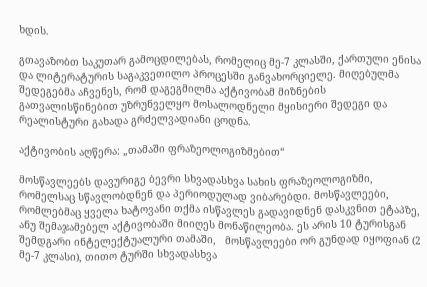ხდის.

გთავაზობთ საკუთარ გამოცდილებას, რომელიც მე-7 კლასში, ქართული ენისა და ლიტერატურის საგაკვეთილო პროცესში განვახორციელე. მიღებულმა შედეგებმა აჩვენეს, რომ დაგეგმილმა აქტივობამ მიზნების გათვალისწინებით უზრუნველყო მოსალოდნელი მყისიერი შედეგი და რეალისტური გახადა გრძელვადიანი ცოდნა.

აქტივობის აღწერა: „თამაში ფრაზეოლოგიზმებით“

მოსწავლეებს დავურიგე ბევრი სხვადასხვა სახის ფრაზეოლოგიზმი, რომელსაც სწავლობდნენ და პერიოდულად ვიბარებდი. მოსწავლეები, რომლებმაც ყველა ხატოვანი თქმა ისწავლეს გადავიდნენ დასკვნით ეტაპზე, ანუ შემაჯამებელ აქტივობაში მიიღეს მონაწილეობა. ეს არის 10 ტურისგან შემდგარი ინტელექტუალური თამაში,   მოსწავლეები ორ გუნდად იყოფიან (2 მე-7 კლასი), თითო ტურში სხვადასხვა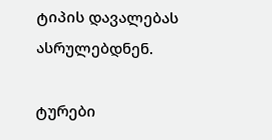ტიპის დავალებას ასრულებდნენ.

ტურები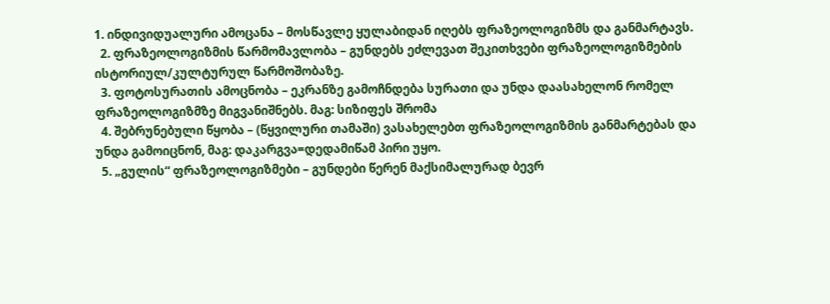1. ინდივიდუალური ამოცანა – მოსწავლე ყულაბიდან იღებს ფრაზეოლოგიზმს და განმარტავს.
  2. ფრაზეოლოგიზმის წარმომავლობა – გუნდებს ეძლევათ შეკითხვები ფრაზეოლოგიზმების ისტორიულ/კულტურულ წარმოშობაზე.
  3. ფოტოსურათის ამოცნობა – ეკრანზე გამოჩნდება სურათი და უნდა დაასახელონ რომელ ფრაზეოლოგიზმზე მიგვანიშნებს. მაგ: სიზიფეს შრომა
  4. შებრუნებული წყობა – (წყვილური თამაში) ვასახელებთ ფრაზეოლოგიზმის განმარტებას და უნდა გამოიცნონ, მაგ: დაკარგვა=დედამიწამ პირი უყო.
  5. „გულის“ ფრაზეოლოგიზმები – გუნდები წერენ მაქსიმალურად ბევრ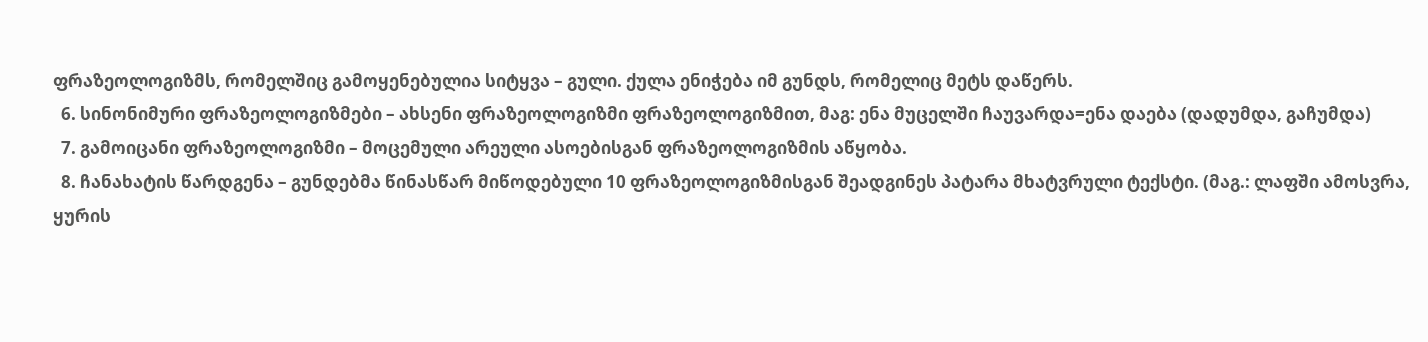ფრაზეოლოგიზმს, რომელშიც გამოყენებულია სიტყვა – გული. ქულა ენიჭება იმ გუნდს, რომელიც მეტს დაწერს.
  6. სინონიმური ფრაზეოლოგიზმები – ახსენი ფრაზეოლოგიზმი ფრაზეოლოგიზმით, მაგ: ენა მუცელში ჩაუვარდა=ენა დაება (დადუმდა, გაჩუმდა)
  7. გამოიცანი ფრაზეოლოგიზმი – მოცემული არეული ასოებისგან ფრაზეოლოგიზმის აწყობა.
  8. ჩანახატის წარდგენა – გუნდებმა წინასწარ მიწოდებული 10 ფრაზეოლოგიზმისგან შეადგინეს პატარა მხატვრული ტექსტი. (მაგ.: ლაფში ამოსვრა, ყურის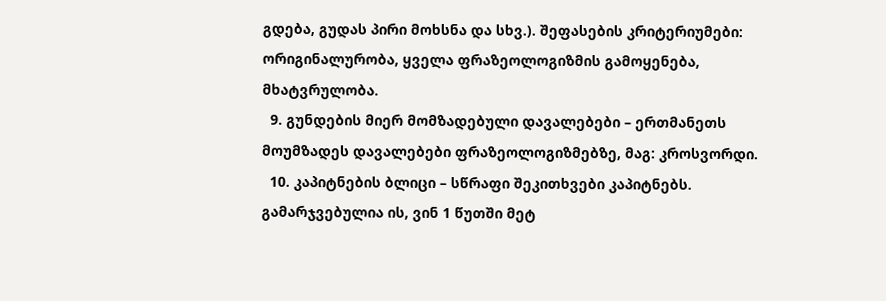გდება, გუდას პირი მოხსნა და სხვ.). შეფასების კრიტერიუმები: ორიგინალურობა, ყველა ფრაზეოლოგიზმის გამოყენება, მხატვრულობა.
  9. გუნდების მიერ მომზადებული დავალებები – ერთმანეთს მოუმზადეს დავალებები ფრაზეოლოგიზმებზე, მაგ: კროსვორდი.
  10. კაპიტნების ბლიცი – სწრაფი შეკითხვები კაპიტნებს. გამარჯვებულია ის, ვინ 1 წუთში მეტ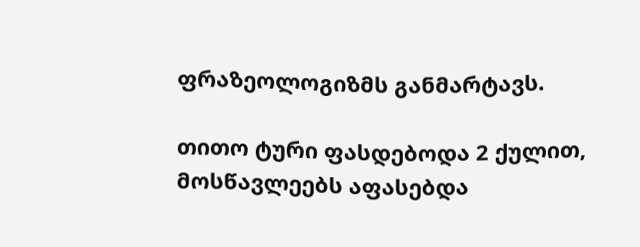ფრაზეოლოგიზმს განმარტავს.

თითო ტური ფასდებოდა 2 ქულით, მოსწავლეებს აფასებდა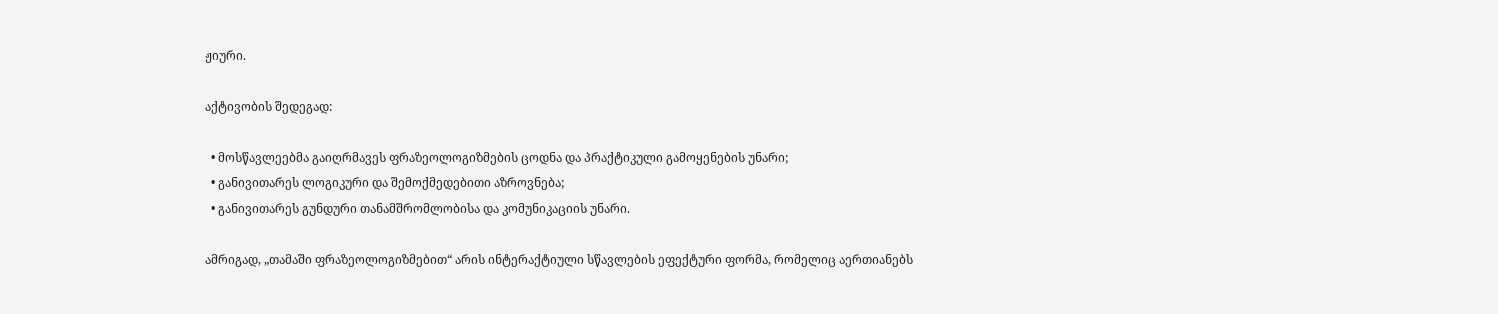ჟიური.

აქტივობის შედეგად:

  • მოსწავლეებმა გაიღრმავეს ფრაზეოლოგიზმების ცოდნა და პრაქტიკული გამოყენების უნარი;
  • განივითარეს ლოგიკური და შემოქმედებითი აზროვნება;
  • განივითარეს გუნდური თანამშრომლობისა და კომუნიკაციის უნარი.

ამრიგად, „თამაში ფრაზეოლოგიზმებით“ არის ინტერაქტიული სწავლების ეფექტური ფორმა, რომელიც აერთიანებს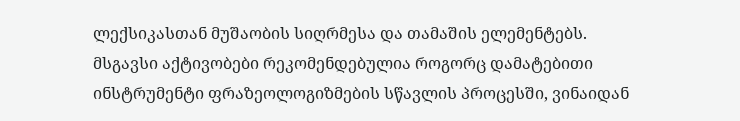ლექსიკასთან მუშაობის სიღრმესა და თამაშის ელემენტებს. მსგავსი აქტივობები რეკომენდებულია როგორც დამატებითი ინსტრუმენტი ფრაზეოლოგიზმების სწავლის პროცესში, ვინაიდან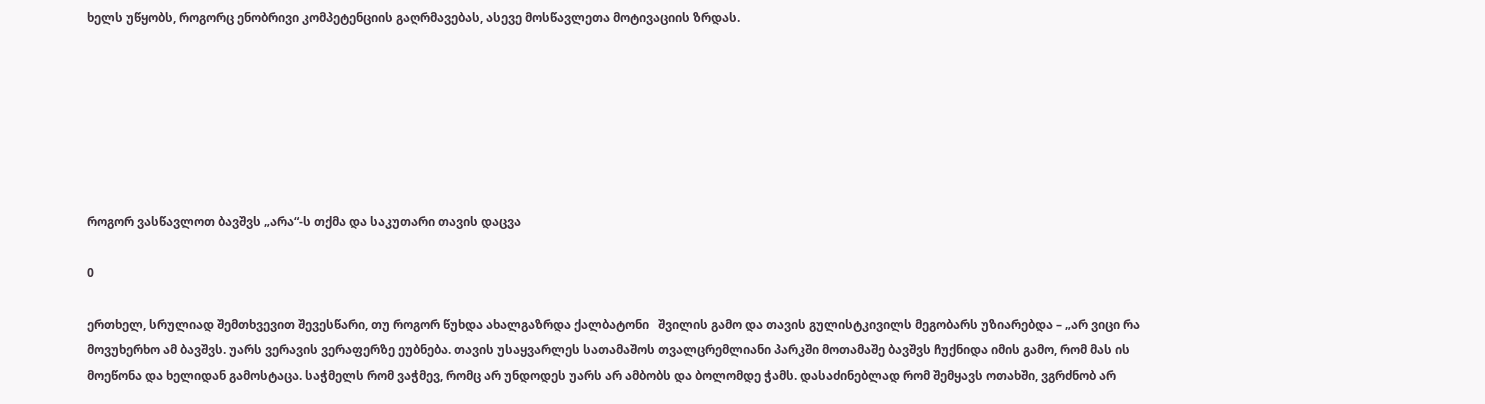ხელს უწყობს, როგორც ენობრივი კომპეტენციის გაღრმავებას, ასევე მოსწავლეთა მოტივაციის ზრდას.







როგორ ვასწავლოთ ბავშვს „არა“-ს თქმა და საკუთარი თავის დაცვა

0

ერთხელ, სრულიად შემთხვევით შევესწარი, თუ როგორ წუხდა ახალგაზრდა ქალბატონი   შვილის გამო და თავის გულისტკივილს მეგობარს უზიარებდა – „არ ვიცი რა მოვუხერხო ამ ბავშვს. უარს ვერავის ვერაფერზე ეუბნება. თავის უსაყვარლეს სათამაშოს თვალცრემლიანი პარკში მოთამაშე ბავშვს ჩუქნიდა იმის გამო, რომ მას ის მოეწონა და ხელიდან გამოსტაცა. საჭმელს რომ ვაჭმევ, რომც არ უნდოდეს უარს არ ამბობს და ბოლომდე ჭამს. დასაძინებლად რომ შემყავს ოთახში, ვგრძნობ არ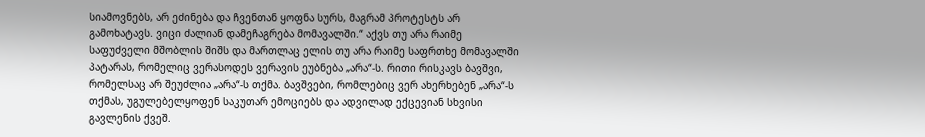სიამოვნებს, არ ეძინება და ჩვენთან ყოფნა სურს, მაგრამ პროტესტს არ გამოხატავს. ვიცი ძალიან დამეჩაგრება მომავალში.“ აქვს თუ არა რაიმე საფუძველი მშობლის შიშს და მართლაც ელის თუ არა რაიმე საფრთხე მომავალში პატარას, რომელიც ვერასოდეს ვერავის ეუბნება „არა“-ს. რითი რისკავს ბავშვი, რომელსაც არ შეუძლია „არა“-ს თქმა. ბავშვები, რომლებიც ვერ ახერხებენ „არა“-ს თქმას, უგულებელყოფენ საკუთარ ემოციებს და ადვილად ექცევიან სხვისი გავლენის ქვეშ.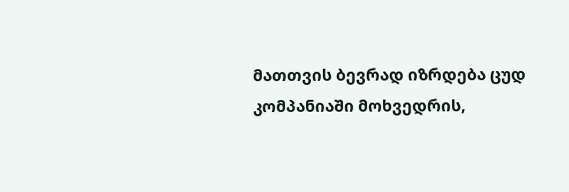მათთვის ბევრად იზრდება ცუდ კომპანიაში მოხვედრის,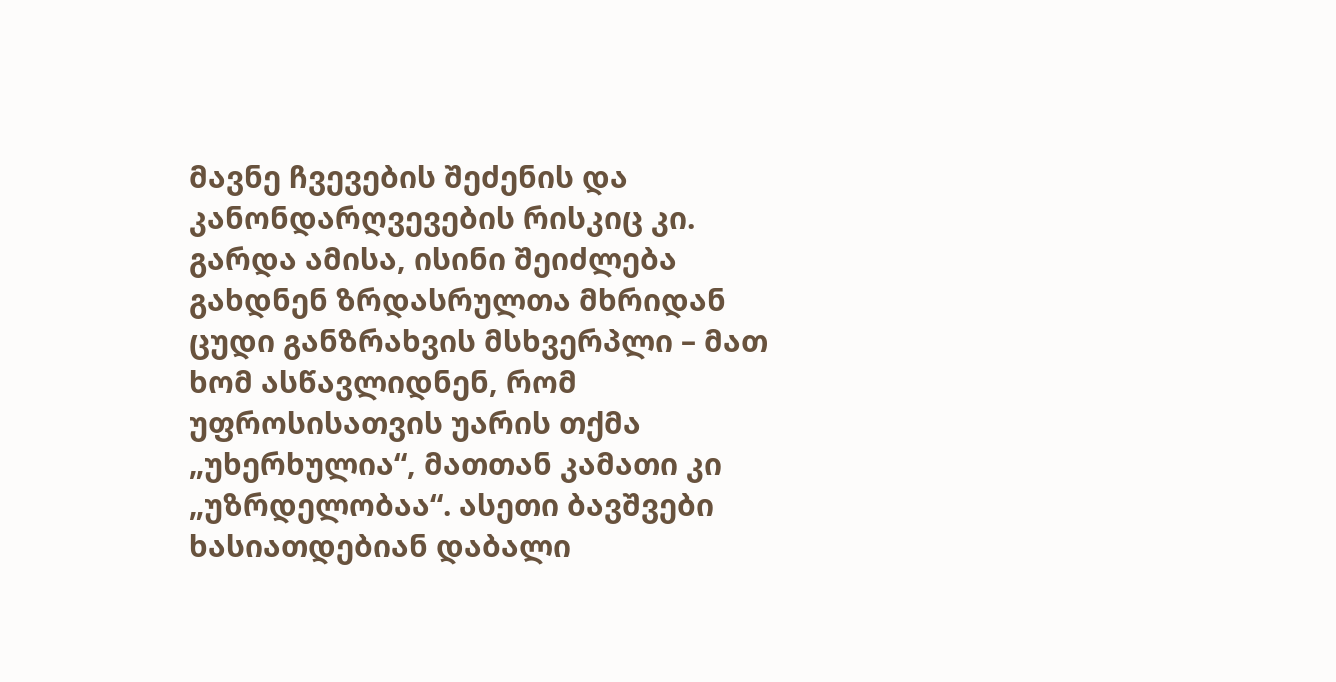მავნე ჩვევების შეძენის და კანონდარღვევების რისკიც კი. გარდა ამისა, ისინი შეიძლება გახდნენ ზრდასრულთა მხრიდან ცუდი განზრახვის მსხვერპლი – მათ ხომ ასწავლიდნენ, რომ უფროსისათვის უარის თქმა „უხერხულია“, მათთან კამათი კი „უზრდელობაა“. ასეთი ბავშვები ხასიათდებიან დაბალი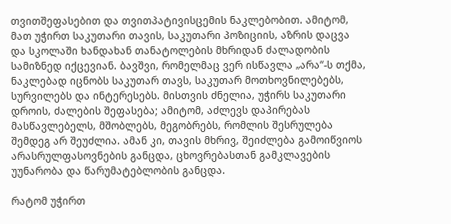თვითშეფასებით და თვითპატივისცემის ნაკლებობით. ამიტომ, მათ უჭირთ საკუთარი თავის, საკუთარი პოზიციის, აზრის დაცვა და სკოლაში ხანდახან თანატოლების მხრიდან ძალადობის სამიზნედ იქცევიან. ბავშვი, რომელმაც ვერ ისწავლა „არა“-ს თქმა, ნაკლებად იცნობს საკუთარ თავს, საკუთარ მოთხოვნილებებს, სურვილებს და ინტერესებს. მისთვის ძნელია, უჭირს საკუთარი დროის, ძალების შეფასება; ამიტომ, აძლევს დაპირებას მასწავლებელს, მშობლებს, მეგობრებს, რომლის შესრულება შემდეგ არ შეუძლია. ამან კი, თავის მხრივ, შეიძლება გამოიწვიოს არასრულფასოვნების განცდა, ცხოვრებასთან გამკლავების უუნარობა და წარუმატებლობის განცდა.

რატომ უჭირთ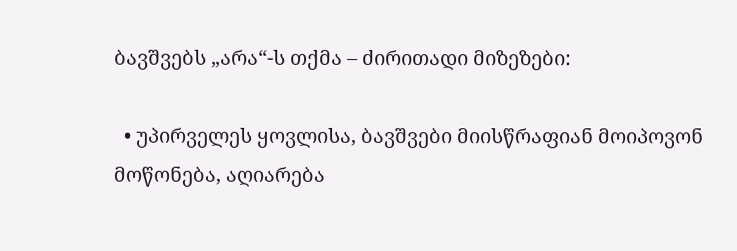ბავშვებს „არა“-ს თქმა – ძირითადი მიზეზები:

  • უპირველეს ყოვლისა, ბავშვები მიისწრაფიან მოიპოვონ მოწონება, აღიარება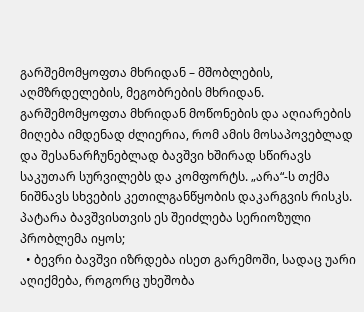გარშემომყოფთა მხრიდან – მშობლების, აღმზრდელების, მეგობრების მხრიდან. გარშემომყოფთა მხრიდან მოწონების და აღიარების მიღება იმდენად ძლიერია, რომ ამის მოსაპოვებლად და შესანარჩუნებლად ბავშვი ხშირად სწირავს საკუთარ სურვილებს და კომფორტს. „არა“-ს თქმა ნიშნავს სხვების კეთილგანწყობის დაკარგვის რისკს. პატარა ბავშვისთვის ეს შეიძლება სერიოზული პრობლემა იყოს;
  • ბევრი ბავშვი იზრდება ისეთ გარემოში, სადაც უარი აღიქმება, როგორც უხეშობა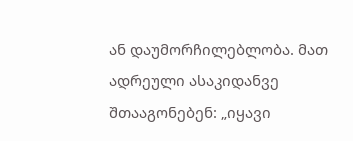ან დაუმორჩილებლობა. მათ ადრეული ასაკიდანვე შთააგონებენ: „იყავი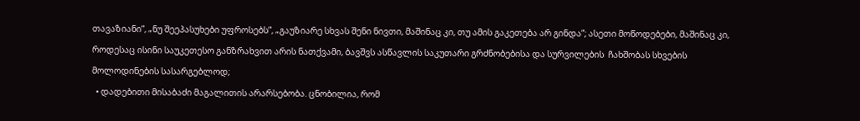თავაზიანი“, „ნუ შეეპასუხები უფროსებს“, „გაუზიარე სხვას შენი ნივთი, მაშინაც კი, თუ ამის გაკეთება არ გინდა“; ასეთი მოწოდებები, მაშინაც კი, როდესაც ისინი საუკეთესო განზრახვით არის ნათქვამი, ბავშვს ასწავლის საკუთარი გრძნობებისა და სურვილების  ჩახშობას სხვების მოლოდინების სასარგებლოდ;
  • დადებითი მისაბაძი მაგალითის არარსებობა. ცნობილია, რომ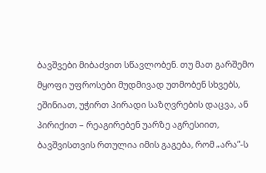ბავშვები მიბაძვით სწავლობენ. თუ მათ გარშემო მყოფი უფროსები მუდმივად უთმობენ სხვებს, ეშინიათ, უჭირთ პირადი საზღვრების დაცვა, ან პირიქით – რეაგირებენ უარზე აგრესიით, ბავშვისთვის რთულია იმის გაგება, რომ „არა“-ს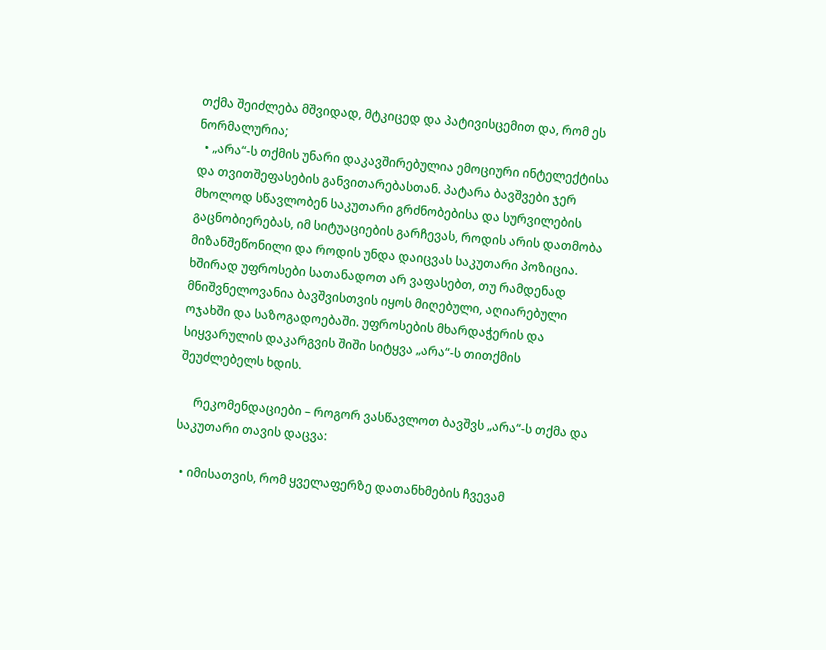თქმა შეიძლება მშვიდად, მტკიცედ და პატივისცემით და, რომ ეს ნორმალურია;
  • „არა“-ს თქმის უნარი დაკავშირებულია ემოციური ინტელექტისა და თვითშეფასების განვითარებასთან. პატარა ბავშვები ჯერ მხოლოდ სწავლობენ საკუთარი გრძნობებისა და სურვილების გაცნობიერებას, იმ სიტუაციების გარჩევას, როდის არის დათმობა მიზანშეწონილი და როდის უნდა დაიცვას საკუთარი პოზიცია. ხშირად უფროსები სათანადოთ არ ვაფასებთ, თუ რამდენად მნიშვნელოვანია ბავშვისთვის იყოს მიღებული, აღიარებული ოჯახში და საზოგადოებაში. უფროსების მხარდაჭერის და სიყვარულის დაკარგვის შიში სიტყვა „არა“-ს თითქმის შეუძლებელს ხდის.

     რეკომენდაციები – როგორ ვასწავლოთ ბავშვს „არა“-ს თქმა და საკუთარი თავის დაცვა:

  • იმისათვის, რომ ყველაფერზე დათანხმების ჩვევამ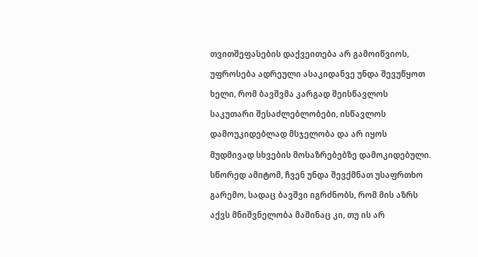თვითშეფასების დაქვეითება არ გამოიწვიოს, უფროსება ადრეული ასაკიდანვე უნდა შევუწყოთ ხელი, რომ ბავშვმა კარგად შეისწავლოს საკუთარი შესაძლებლობები, ისწავლოს დამოუკიდებლად მსჯელობა და არ იყოს მუდმივად სხვების მოსაზრებებზე დამოკიდებული. სწორედ ამიტომ, ჩვენ უნდა შევქმნათ უსაფრთხო გარემო, სადაც ბავშვი იგრძნობს, რომ მის აზრს აქვს მნიშვნელობა მაშინაც კი, თუ ის არ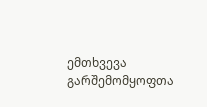ემთხვევა გარშემომყოფთა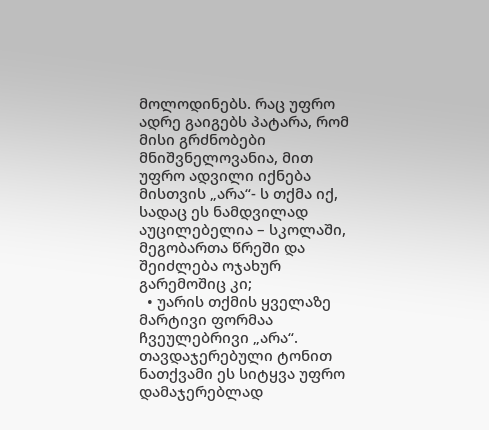მოლოდინებს. რაც უფრო ადრე გაიგებს პატარა, რომ მისი გრძნობები მნიშვნელოვანია, მით უფრო ადვილი იქნება მისთვის „არა“- ს თქმა იქ, სადაც ეს ნამდვილად აუცილებელია – სკოლაში, მეგობართა წრეში და შეიძლება ოჯახურ გარემოშიც კი;
  • უარის თქმის ყველაზე მარტივი ფორმაა ჩვეულებრივი „არა“. თავდაჯერებული ტონით ნათქვამი ეს სიტყვა უფრო დამაჯერებლად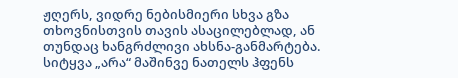ჟღერს, ვიდრე ნებისმიერი სხვა გზა თხოვნისთვის თავის ასაცილებლად, ან თუნდაც ხანგრძლივი ახსნა-განმარტება. სიტყვა „არა“ მაშინვე ნათელს ჰფენს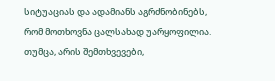სიტუაციას და ადამიანს აგრძნობინებს, რომ მოთხოვნა ცალსახად უარყოფილია. თუმცა, არის შემთხვევები,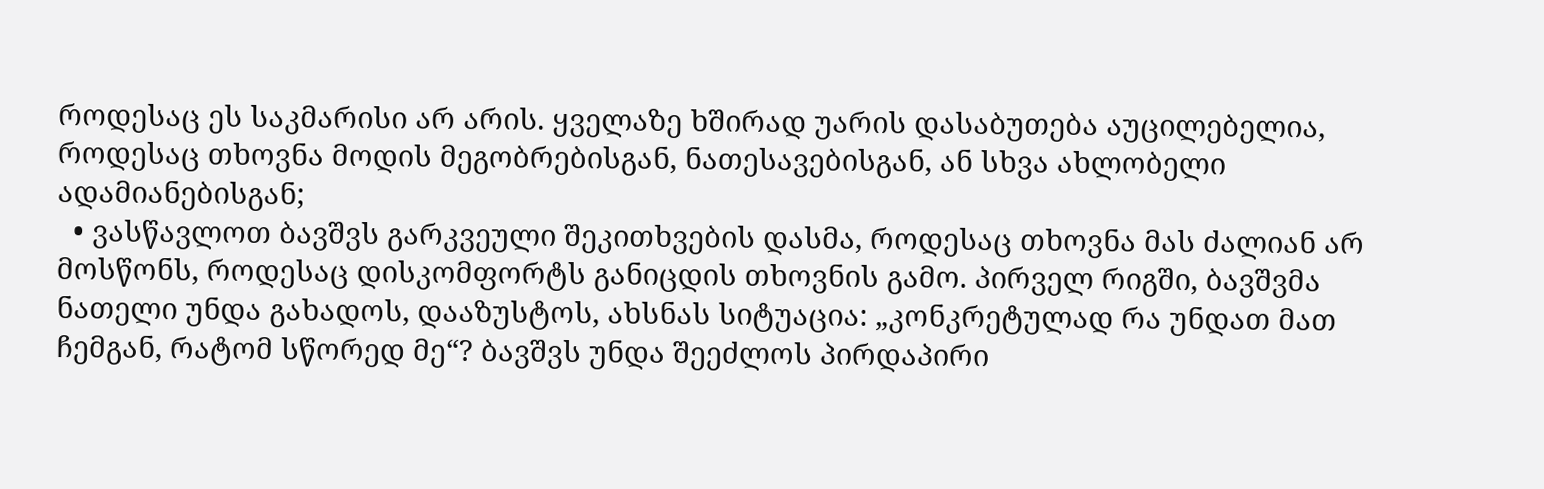როდესაც ეს საკმარისი არ არის. ყველაზე ხშირად უარის დასაბუთება აუცილებელია, როდესაც თხოვნა მოდის მეგობრებისგან, ნათესავებისგან, ან სხვა ახლობელი ადამიანებისგან;
  • ვასწავლოთ ბავშვს გარკვეული შეკითხვების დასმა, როდესაც თხოვნა მას ძალიან არ მოსწონს, როდესაც დისკომფორტს განიცდის თხოვნის გამო. პირველ რიგში, ბავშვმა ნათელი უნდა გახადოს, დააზუსტოს, ახსნას სიტუაცია: „კონკრეტულად რა უნდათ მათ ჩემგან, რატომ სწორედ მე“? ბავშვს უნდა შეეძლოს პირდაპირი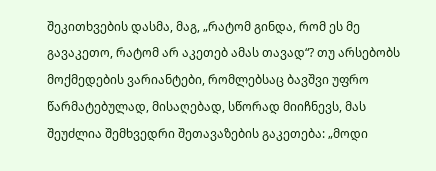შეკითხვების დასმა, მაგ, „რატომ გინდა, რომ ეს მე გავაკეთო, რატომ არ აკეთებ ამას თავად“? თუ არსებობს მოქმედების ვარიანტები, რომლებსაც ბავშვი უფრო წარმატებულად, მისაღებად, სწორად მიიჩნევს, მას შეუძლია შემხვედრი შეთავაზების გაკეთება: „მოდი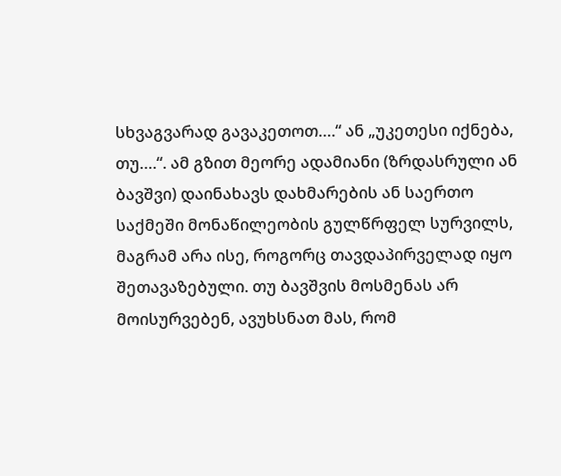სხვაგვარად გავაკეთოთ….“ ან „უკეთესი იქნება, თუ….“. ამ გზით მეორე ადამიანი (ზრდასრული ან ბავშვი) დაინახავს დახმარების ან საერთო საქმეში მონაწილეობის გულწრფელ სურვილს, მაგრამ არა ისე, როგორც თავდაპირველად იყო შეთავაზებული. თუ ბავშვის მოსმენას არ მოისურვებენ, ავუხსნათ მას, რომ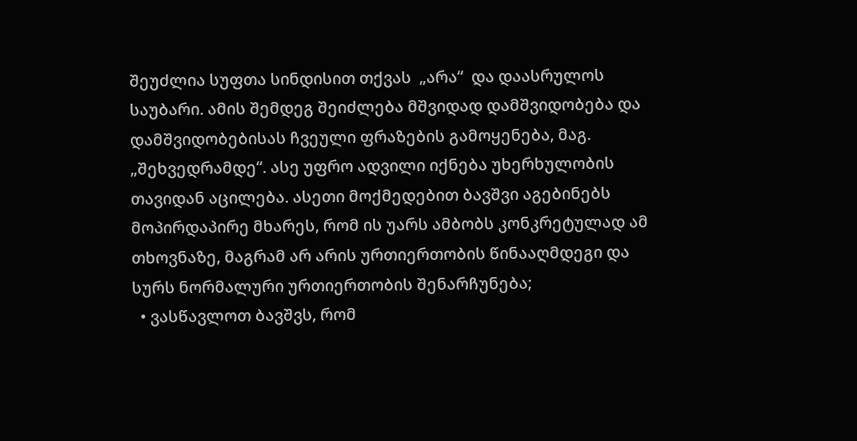შეუძლია სუფთა სინდისით თქვას  „არა“  და დაასრულოს საუბარი. ამის შემდეგ შეიძლება მშვიდად დამშვიდობება და დამშვიდობებისას ჩვეული ფრაზების გამოყენება, მაგ. „შეხვედრამდე“. ასე უფრო ადვილი იქნება უხერხულობის თავიდან აცილება. ასეთი მოქმედებით ბავშვი აგებინებს მოპირდაპირე მხარეს, რომ ის უარს ამბობს კონკრეტულად ამ თხოვნაზე, მაგრამ არ არის ურთიერთობის წინააღმდეგი და სურს ნორმალური ურთიერთობის შენარჩუნება;
  • ვასწავლოთ ბავშვს, რომ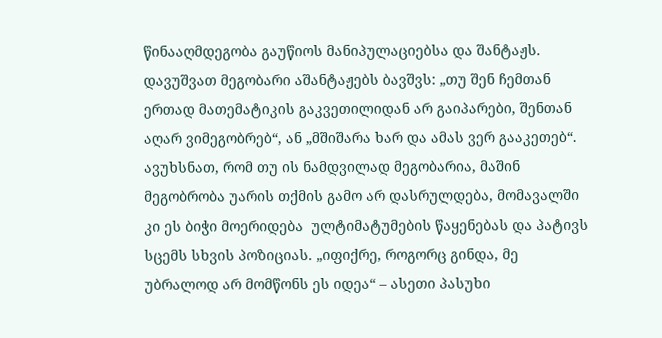წინააღმდეგობა გაუწიოს მანიპულაციებსა და შანტაჟს. დავუშვათ მეგობარი აშანტაჟებს ბავშვს: „თუ შენ ჩემთან ერთად მათემატიკის გაკვეთილიდან არ გაიპარები, შენთან აღარ ვიმეგობრებ“, ან „მშიშარა ხარ და ამას ვერ გააკეთებ“. ავუხსნათ, რომ თუ ის ნამდვილად მეგობარია, მაშინ მეგობრობა უარის თქმის გამო არ დასრულდება, მომავალში კი ეს ბიჭი მოერიდება  ულტიმატუმების წაყენებას და პატივს სცემს სხვის პოზიციას. „იფიქრე, როგორც გინდა, მე უბრალოდ არ მომწონს ეს იდეა“ – ასეთი პასუხი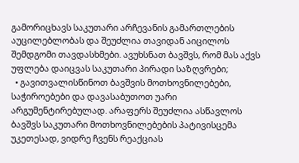გამორიცხავს საკუთარი არჩევანის გამართლების აუცილებლობას და შეუძლია თავიდან აიცილოს შემდგომი თავდასხმები. ავუხსნათ ბავშვს, რომ მას აქვს უფლება დაიცვას საკუთარი პირადი საზღვრები;
  • გავითვალისწინოთ ბავშვის მოთხოვნილებები, საჭიროებები და დავასაბუთოთ უარი არგუმენტირებულად. არაფერს შეუძლია ასწავლოს ბავშვს საკუთარი მოთხოვნილებების პატივისცემა უკეთესად, ვიდრე ჩვენს რეაქციას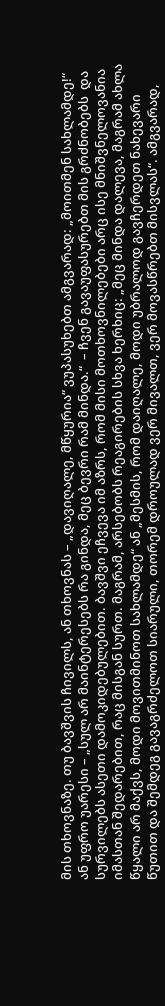მის თხოვნაზე. თუ ბავშვის ჩივილს, ან თხოვნას – „დავიღალე, მწყურია“ ვუპასუხებთ ამგვარად: „მოითმენ სახლამდე!“ ან უფრო უარესი – „სულ არ მაინტერესებს რა გინდა, მეც ბევრი რამ მინდა.“  – ჩვენ გავაუფასურებთ მის გრძნობებს  და სურვილებს ასეთი დამოკიდებულებით. ბავშვი ეჩვევა იმ აზრს, რომ მისი მოთხოვნილებები არც ისე მნიშვნელოვანია იმასთან შედარებით, რაც მისგან სურთ. მაგრამ, არსებობს რეაგირების სხვა ხერხიც: „მეც მინდა დალევა, მაგრამ ახლა წყალი არ მაქვს, მოდი მოვითმინოთ სახლამდე“ ან „მესმის, რომ დაიღალე, მოდი უბრალოდ გავჩერდეთ ნახევარი წუთით და შემდეგ გავაგრძელოთ სიარული, თორემ დროულად ვერ მივალთ, ვერ მოვასწრებთ მისვლას“. ამგვარად,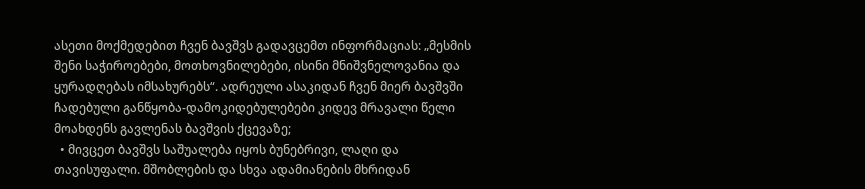ასეთი მოქმედებით ჩვენ ბავშვს გადავცემთ ინფორმაციას: „მესმის შენი საჭიროებები, მოთხოვნილებები, ისინი მნიშვნელოვანია და ყურადღებას იმსახურებს“. ადრეული ასაკიდან ჩვენ მიერ ბავშვში ჩადებული განწყობა-დამოკიდებულებები კიდევ მრავალი წელი მოახდენს გავლენას ბავშვის ქცევაზე;
  • მივცეთ ბავშვს საშუალება იყოს ბუნებრივი, ლაღი და თავისუფალი. მშობლების და სხვა ადამიანების მხრიდან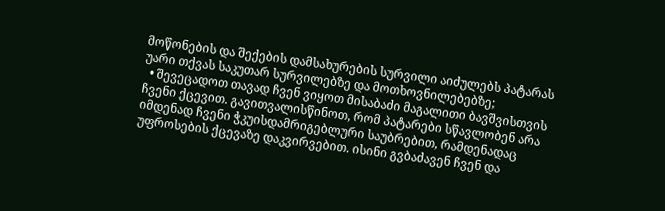მოწონების და შექების დამსახურების სურვილი აიძულებს პატარას უარი თქვას საკუთარ სურვილებზე და მოთხოვნილებებზე;
  • შევეცადოთ თავად ჩვენ ვიყოთ მისაბაძი მაგალითი ბავშვისთვის ჩვენი ქცევით. გავითვალისწინოთ, რომ პატარები სწავლობენ არა იმდენად ჩვენი ჭკუისდამრიგებლური საუბრებით, რამდენადაც უფროსების ქცევაზე დაკვირვებით. ისინი გვბაძავენ ჩვენ და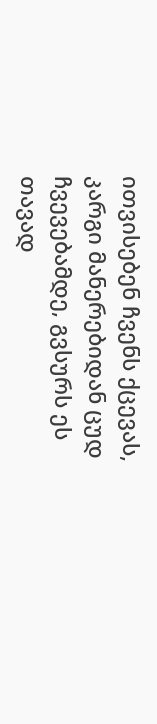ითვისებენ ჩვენს ქცევას, კარგი მანერებიდან ცუდ ჩვევებამდე, გვსურს ეს თავად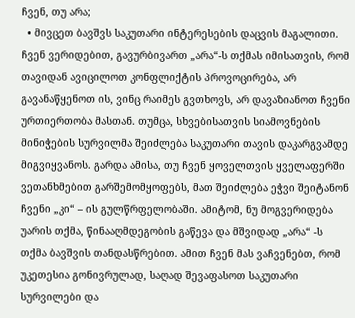ჩვენ, თუ არა;
  • მივცეთ ბავშვს საკუთარი ინტერესების დაცვის მაგალითი. ჩვენ ვერიდებით, გავურბივართ „არა“-ს თქმას იმისათვის, რომ თავიდან ავიცილოთ კონფლიქტის პროვოცირება, არ გავანაწყენოთ ის, ვინც რაიმეს გვთხოვს, არ დავაზიანოთ ჩვენი ურთიერთობა მასთან. თუმცა, სხვებისათვის სიამოვნების მინიჭების სურვილმა შეიძლება საკუთარი თავის დაკარგვამდე მიგვიყვანოს. გარდა ამისა, თუ ჩვენ ყოველთვის ყველაფერში ვეთანხმებით გარშემომყოფებს, მათ შეიძლება ეჭვი შეიტანონ ჩვენი „კი“ – ის გულწრფელობაში. ამიტომ, ნუ მოგვერიდება უარის თქმა, წინააღმდეგობის გაწევა და მშვიდად „არა“ -ს თქმა ბავშვის თანდასწრებით. ამით ჩვენ მას ვაჩვენებთ, რომ უკეთესია გონივრულად, საღად შევაფასოთ საკუთარი სურვილები და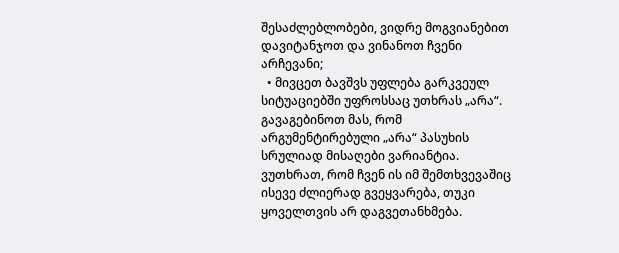შესაძლებლობები, ვიდრე მოგვიანებით დავიტანჯოთ და ვინანოთ ჩვენი არჩევანი;
  • მივცეთ ბავშვს უფლება გარკვეულ სიტუაციებში უფროსსაც უთხრას „არა“. გავაგებინოთ მას, რომ არგუმენტირებული „არა“ პასუხის სრულიად მისაღები ვარიანტია. ვუთხრათ, რომ ჩვენ ის იმ შემთხვევაშიც ისევე ძლიერად გვეყვარება, თუკი ყოველთვის არ დაგვეთანხმება.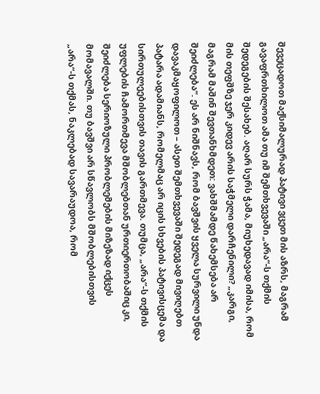შევეცადოთ მაქსიმალურად პატივი ვცეთ მის აზრს, მაგრამ გავაფრთხილოთ ამა თუ იმ შემთხვევაში „არა“-ს თქმის შედეგების შესახებ. აღარ სურს ჭამა, მიუხედავად იმისა, რომ მის თეფშზე ჯერ კიდევ არის საჭმელი დარჩენილი? „კარგი, მაგრამ მაშინ შევთანხმდეთ: ვახშმამდე წახემსება არ შეიძლება“. ეს არ ნიშნავს, რომ ბავშვის ყველა სურვილი უნდა დავაკმაყოფილოთ – ასეთ შემთხვევაში შედეგად მივიღებთ პატარა ადამიანს, რომელმაც არ იცის სხვების პატივისცემა და სირთულეებისთვის თავის გართმევა. თუმცა, „არა“-ს თქმის უფლების ჩამორთმევა მშობლებთან ურთიერთობაშიც კი, შეიძლება სერიოზული პრობლემების მიზეზად იქცეს მომავალში. თუ ბავშვი არ სწავლობს მშობლებისთვის „არა“-ს თქმას, ნაკლებად სავარაუდოა, რომ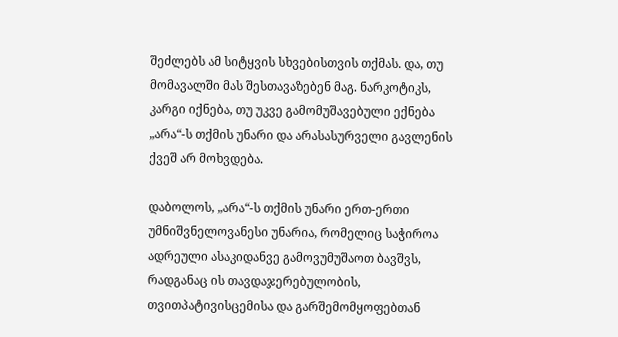შეძლებს ამ სიტყვის სხვებისთვის თქმას. და, თუ მომავალში მას შესთავაზებენ მაგ. ნარკოტიკს, კარგი იქნება, თუ უკვე გამომუშავებული ექნება „არა“-ს თქმის უნარი და არასასურველი გავლენის ქვეშ არ მოხვდება.

დაბოლოს, „არა“-ს თქმის უნარი ერთ-ერთი უმნიშვნელოვანესი უნარია, რომელიც საჭიროა ადრეული ასაკიდანვე გამოვუმუშაოთ ბავშვს, რადგანაც ის თავდაჯერებულობის, თვითპატივისცემისა და გარშემომყოფებთან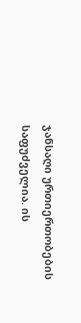ჯანსაღი ურთიერთობების საფუძველია. ის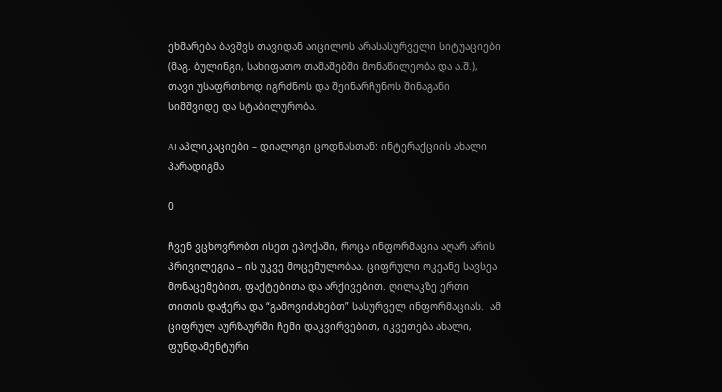ეხმარება ბავშვს თავიდან აიცილოს არასასურველი სიტუაციები (მაგ. ბულინგი, სახიფათო თამაშებში მონაწილეობა და ა.შ.), თავი უსაფრთხოდ იგრძნოს და შეინარჩუნოს შინაგანი სიმშვიდე და სტაბილურობა.

AI აპლიკაციები – დიალოგი ცოდნასთან: ინტერაქციის ახალი პარადიგმა

0

ჩვენ ვცხოვრობთ ისეთ ეპოქაში, როცა ინფორმაცია აღარ არის პრივილეგია – ის უკვე მოცემულობაა. ციფრული ოკეანე სავსეა მონაცემებით, ფაქტებითა და არქივებით. ღილაკზე ერთი თითის დაჭერა და “გამოვიძახებთ” სასურველ ინფორმაციას.  ამ ციფრულ აურზაურში ჩემი დაკვირვებით, იკვეთება ახალი, ფუნდამენტური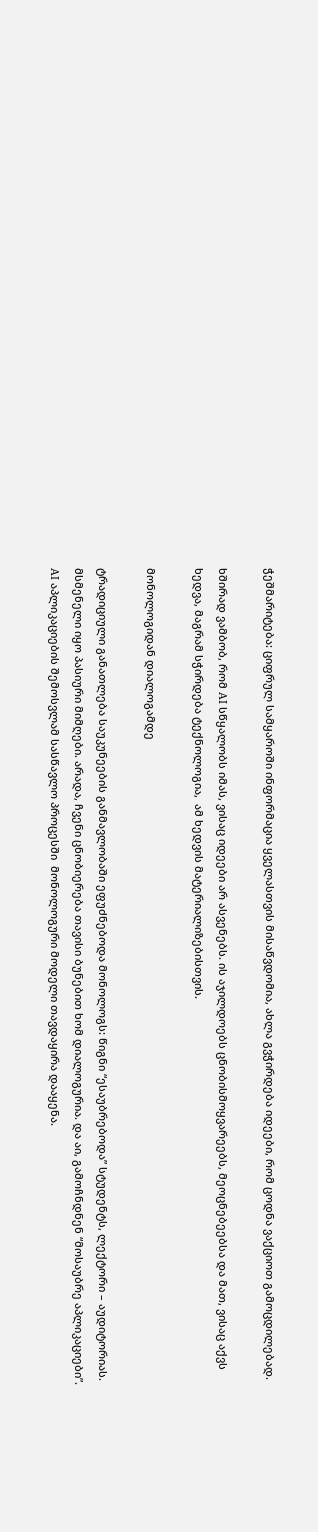ჭეშმარიტება: ციფრულ სამყაროში ინფორმაცია ყველასთვის მისაწვდომია, ახლა გვჭირდება იდეები, რომ ცოდნა ვაქციოთ გამოცდილებად.

ხშირად ვამბობ, რომ AI სწყალობს იმას, ვისაც იდეები არ ასვენებს. ის აჯილდოებს ცნობისმოყვარეებს, მეოცნებეებსა და მათ, ვისაც აქვს ხედვა, მაგრამ სჭირდება ტექნოლოგია,  ამ ხედვის მატერიალიზებისთვის.

მონოლოგიდან დიალოგამდე

ტრადიციული განათლება საუკუნეების განმავლობაში ეფუძნებოდა მონოლოგს: წიგნი “ესაუბრებოდა” სტუდენტს, ლექტორი – აუდიტორიას. მსმენელი იყო პასიური მიმღები. არადა, ჩვენი ცნობიერება თავისი ბუნებით ხომ დიალოგურია. და აი, გამოჩნდნენ “მოსაუბრე აპლიკაციები”. AI აპლიკაციების შემოსვლამ სასწავლო პროცესში  მონოლოგური მოდელი თავდაყირა დააყენა.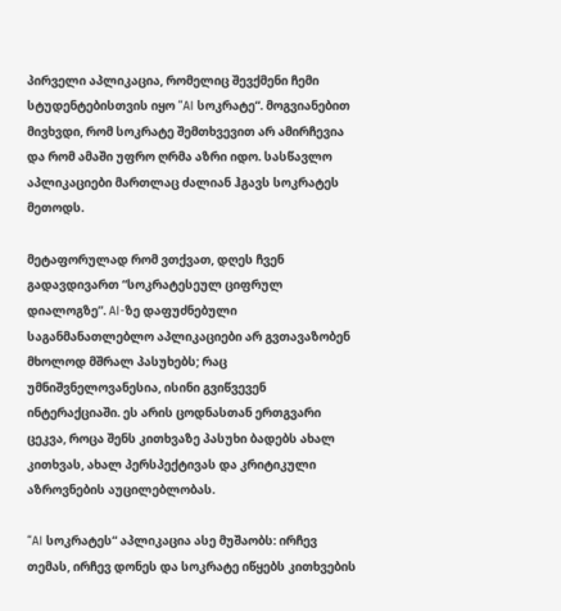პირველი აპლიკაცია, რომელიც შევქმენი ჩემი სტუდენტებისთვის იყო “AI სოკრატე“. მოგვიანებით მივხვდი, რომ სოკრატე შემთხვევით არ ამირჩევია და რომ ამაში უფრო ღრმა აზრი იდო. სასწავლო აპლიკაციები მართლაც ძალიან ჰგავს სოკრატეს მეთოდს.

მეტაფორულად რომ ვთქვათ, დღეს ჩვენ გადავდივართ “სოკრატესეულ ციფრულ დიალოგზე”. AI-ზე დაფუძნებული საგანმანათლებლო აპლიკაციები არ გვთავაზობენ მხოლოდ მშრალ პასუხებს; რაც უმნიშვნელოვანესია, ისინი გვიწვევენ ინტერაქციაში. ეს არის ცოდნასთან ერთგვარი ცეკვა, როცა შენს კითხვაზე პასუხი ბადებს ახალ კითხვას, ახალ პერსპექტივას და კრიტიკული აზროვნების აუცილებლობას.

“AI სოკრატეს“ აპლიკაცია ასე მუშაობს: ირჩევ თემას, ირჩევ დონეს და სოკრატე იწყებს კითხვების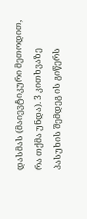დასმას (მაიევტიკური მეთოდით, რა თქმა უნდა). 3 კითხვაზე პასუხის შემდეგ ის გიწერს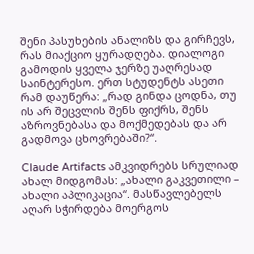შენი პასუხების ანალიზს და გირჩევს, რას მიაქციო ყურადღება. დიალოგი გამოდის ყველა ჯერზე უაღრესად საინტერესო. ერთ სტუდენტს ასეთი რამ დაუწერა: „რად გინდა ცოდნა, თუ ის არ შეცვლის შენს ფიქრს, შენს აზროვნებასა და მოქმედებას და არ გადმოვა ცხოვრებაში?“.

Claude Artifacts ამკვიდრებს სრულიად ახალ მიდგომას: „ახალი გაკვეთილი – ახალი აპლიკაცია“. მასწავლებელს აღარ სჭირდება მოერგოს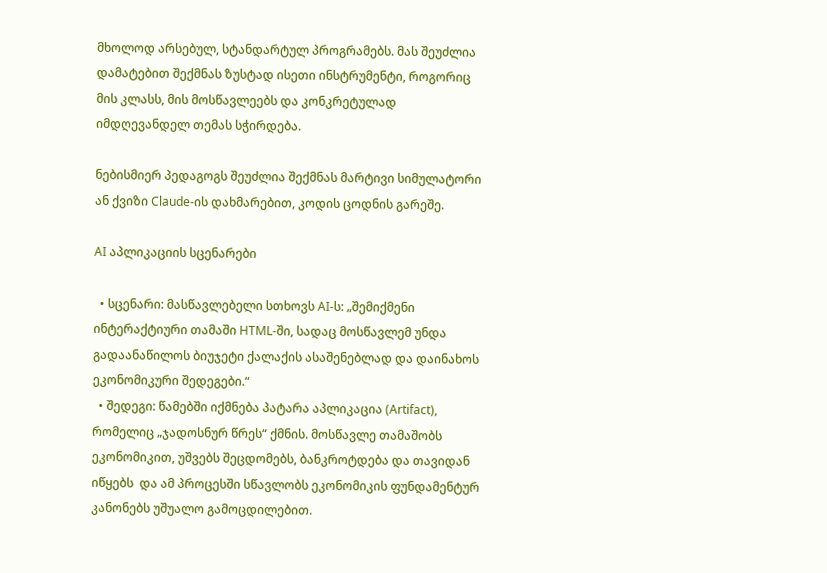მხოლოდ არსებულ, სტანდარტულ პროგრამებს. მას შეუძლია დამატებით შექმნას ზუსტად ისეთი ინსტრუმენტი, როგორიც მის კლასს, მის მოსწავლეებს და კონკრეტულად იმდღევანდელ თემას სჭირდება.

ნებისმიერ პედაგოგს შეუძლია შექმნას მარტივი სიმულატორი ან ქვიზი Claude-ის დახმარებით, კოდის ცოდნის გარეშე.

AI აპლიკაციის სცენარები

  • სცენარი: მასწავლებელი სთხოვს AI-ს: „შემიქმენი ინტერაქტიური თამაში HTML-ში, სადაც მოსწავლემ უნდა გადაანაწილოს ბიუჯეტი ქალაქის ასაშენებლად და დაინახოს ეკონომიკური შედეგები.“
  • შედეგი: წამებში იქმნება პატარა აპლიკაცია (Artifact), რომელიც „ჯადოსნურ წრეს“ ქმნის. მოსწავლე თამაშობს ეკონომიკით, უშვებს შეცდომებს, ბანკროტდება და თავიდან იწყებს  და ამ პროცესში სწავლობს ეკონომიკის ფუნდამენტურ კანონებს უშუალო გამოცდილებით.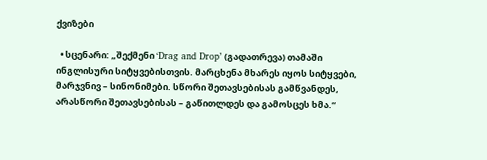ქვიზები

  • სცენარი: „შექმენი ‘Drag and Drop’ (გადათრევა) თამაში ინგლისური სიტყვებისთვის. მარცხენა მხარეს იყოს სიტყვები, მარჯვნივ – სინონიმები. სწორი შეთავსებისას გამწვანდეს, არასწორი შეთავსებისას – გაწითლდეს და გამოსცეს ხმა.“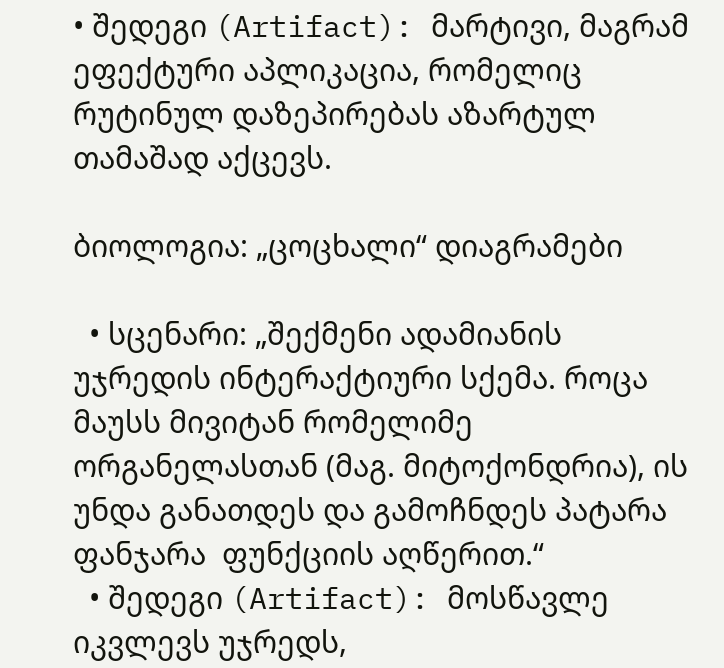• შედეგი (Artifact): მარტივი, მაგრამ ეფექტური აპლიკაცია, რომელიც რუტინულ დაზეპირებას აზარტულ თამაშად აქცევს.

ბიოლოგია: „ცოცხალი“ დიაგრამები

  • სცენარი: „შექმენი ადამიანის უჯრედის ინტერაქტიური სქემა. როცა მაუსს მივიტან რომელიმე ორგანელასთან (მაგ. მიტოქონდრია), ის უნდა განათდეს და გამოჩნდეს პატარა ფანჯარა  ფუნქციის აღწერით.“
  • შედეგი (Artifact): მოსწავლე იკვლევს უჯრედს,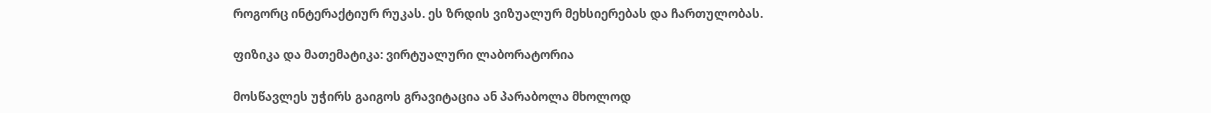როგორც ინტერაქტიურ რუკას. ეს ზრდის ვიზუალურ მეხსიერებას და ჩართულობას.

ფიზიკა და მათემატიკა: ვირტუალური ლაბორატორია

მოსწავლეს უჭირს გაიგოს გრავიტაცია ან პარაბოლა მხოლოდ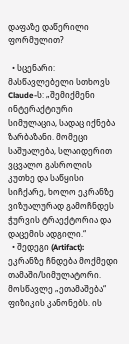დაფაზე დაწერილი ფორმულით?

  • სცენარი: მასწავლებელი სთხოვს Claude-ს: „შემიქმენი ინტერაქტიური სიმულაცია, სადაც იქნება ზარბაზანი. მომეცი საშუალება, სლაიდერით ვცვალო გასროლის კუთხე და საწყისი სიჩქარე, ხოლო ეკრანზე ვიზუალურად გამოჩნდეს ჭურვის ტრაექტორია და დაცემის ადგილი.“
  • შედეგი (Artifact): ეკრანზე ჩნდება მოქმედი თამაში/სიმულატორი. მოსწავლე „ეთამაშება“ ფიზიკის კანონებს. ის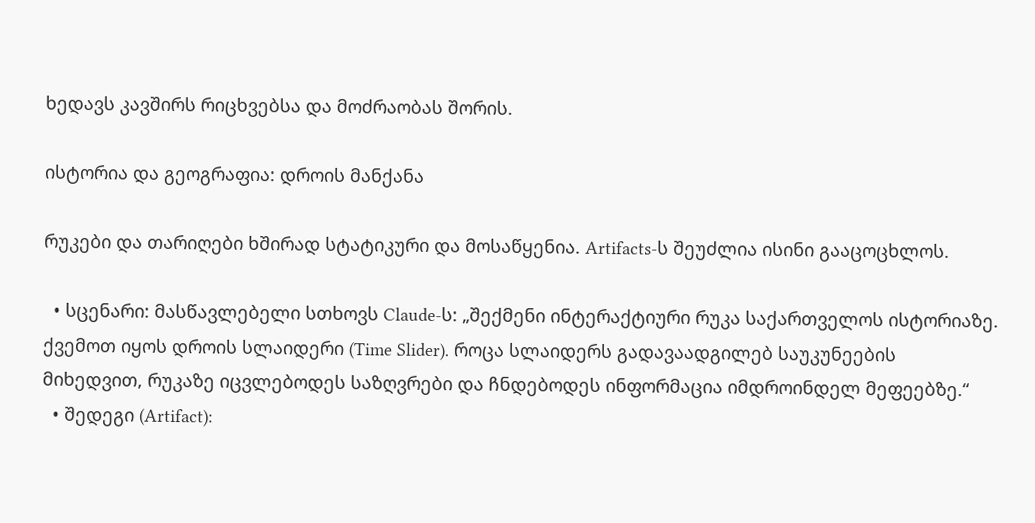ხედავს კავშირს რიცხვებსა და მოძრაობას შორის.

ისტორია და გეოგრაფია: დროის მანქანა

რუკები და თარიღები ხშირად სტატიკური და მოსაწყენია. Artifacts-ს შეუძლია ისინი გააცოცხლოს.

  • სცენარი: მასწავლებელი სთხოვს Claude-ს: „შექმენი ინტერაქტიური რუკა საქართველოს ისტორიაზე. ქვემოთ იყოს დროის სლაიდერი (Time Slider). როცა სლაიდერს გადავაადგილებ საუკუნეების მიხედვით, რუკაზე იცვლებოდეს საზღვრები და ჩნდებოდეს ინფორმაცია იმდროინდელ მეფეებზე.“
  • შედეგი (Artifact):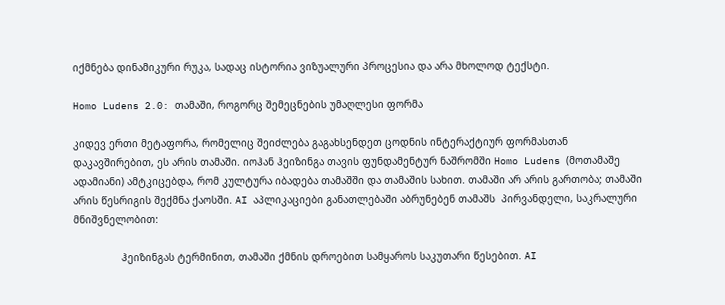იქმნება დინამიკური რუკა, სადაც ისტორია ვიზუალური პროცესია და არა მხოლოდ ტექსტი.

Homo Ludens 2.0: თამაში, როგორც შემეცნების უმაღლესი ფორმა

კიდევ ერთი მეტაფორა, რომელიც შეიძლება გაგახსენდეთ ცოდნის ინტერაქტიურ ფორმასთან დაკავშირებით, ეს არის თამაში. იოჰან ჰეიზინგა თავის ფუნდამენტურ ნაშრომში Homo Ludens (მოთამაშე ადამიანი) ამტკიცებდა, რომ კულტურა იბადება თამაშში და თამაშის სახით. თამაში არ არის გართობა; თამაში არის წესრიგის შექმნა ქაოსში. AI აპლიკაციები განათლებაში აბრუნებენ თამაშს  პირვანდელი, საკრალური მნიშვნელობით:

                ჰეიზინგას ტერმინით, თამაში ქმნის დროებით სამყაროს საკუთარი წესებით. AI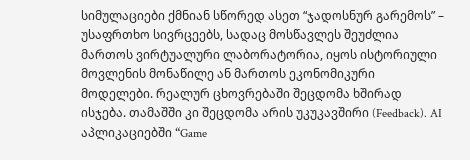სიმულაციები ქმნიან სწორედ ასეთ “ჯადოსნურ გარემოს” –  უსაფრთხო სივრცეებს, სადაც მოსწავლეს შეუძლია მართოს ვირტუალური ლაბორატორია, იყოს ისტორიული მოვლენის მონაწილე ან მართოს ეკონომიკური მოდელები. რეალურ ცხოვრებაში შეცდომა ხშირად ისჯება. თამაშში კი შეცდომა არის უკუკავშირი (Feedback). AI აპლიკაციებში “Game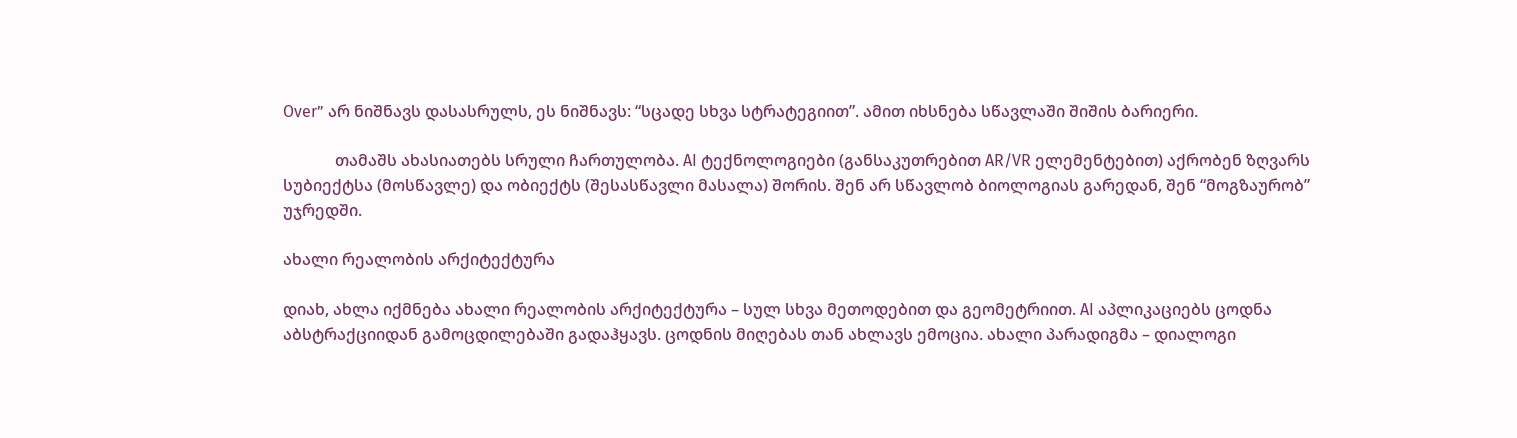Over” არ ნიშნავს დასასრულს, ეს ნიშნავს: “სცადე სხვა სტრატეგიით”. ამით იხსნება სწავლაში შიშის ბარიერი.

             თამაშს ახასიათებს სრული ჩართულობა. AI ტექნოლოგიები (განსაკუთრებით AR/VR ელემენტებით) აქრობენ ზღვარს სუბიექტსა (მოსწავლე) და ობიექტს (შესასწავლი მასალა) შორის. შენ არ სწავლობ ბიოლოგიას გარედან, შენ “მოგზაურობ” უჯრედში.

ახალი რეალობის არქიტექტურა

დიახ, ახლა იქმნება ახალი რეალობის არქიტექტურა – სულ სხვა მეთოდებით და გეომეტრიით. AI აპლიკაციებს ცოდნა აბსტრაქციიდან გამოცდილებაში გადაჰყავს. ცოდნის მიღებას თან ახლავს ემოცია. ახალი პარადიგმა – დიალოგი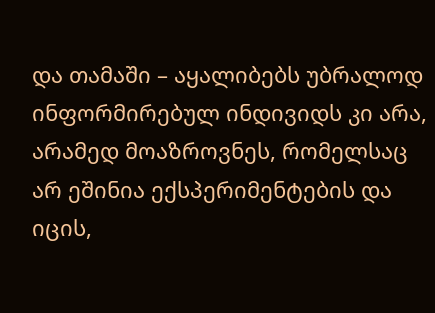და თამაში – აყალიბებს უბრალოდ  ინფორმირებულ ინდივიდს კი არა, არამედ მოაზროვნეს, რომელსაც არ ეშინია ექსპერიმენტების და იცის,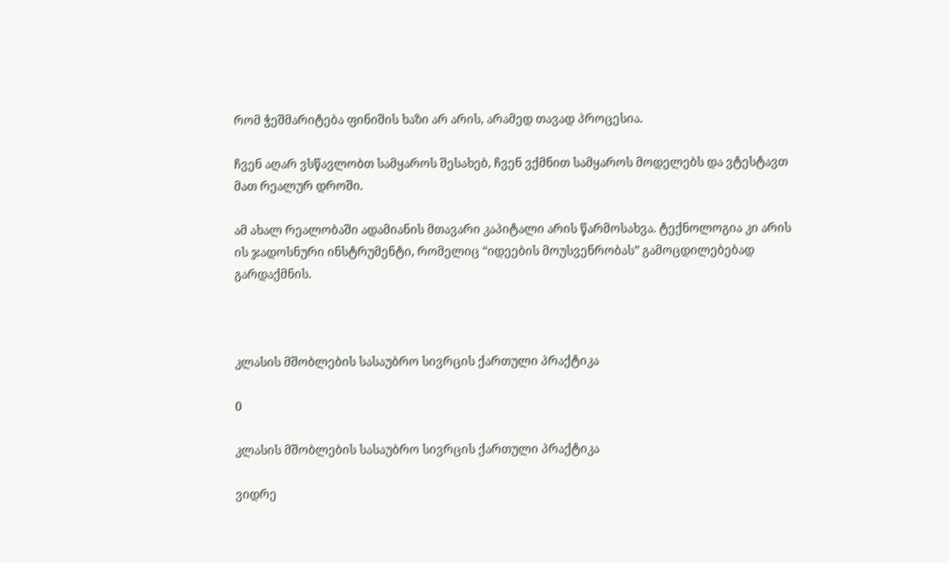რომ ჭეშმარიტება ფინიშის ხაზი არ არის, არამედ თავად პროცესია.

ჩვენ აღარ ვსწავლობთ სამყაროს შესახებ, ჩვენ ვქმნით სამყაროს მოდელებს და ვტესტავთ მათ რეალურ დროში.

ამ ახალ რეალობაში ადამიანის მთავარი კაპიტალი არის წარმოსახვა. ტექნოლოგია კი არის ის ჯადოსნური ინსტრუმენტი, რომელიც “იდეების მოუსვენრობას” გამოცდილებებად  გარდაქმნის.



კლასის მშობლების სასაუბრო სივრცის ქართული პრაქტიკა

0

კლასის მშობლების სასაუბრო სივრცის ქართული პრაქტიკა

ვიდრე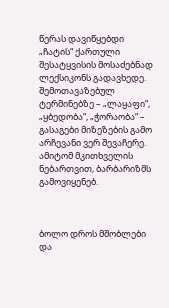წერას დავიწყებდი „ჩატის“ ქართული შესატყვისის მოსაძებნად ლექსიკონს გადავხედე. შემოთავაზებულ ტერმინებზე – „ლაყაფი“, „ყბედობა“, „ჭორაობა“ – გასაგები მიზეზების გამო არჩევანი ვერ შევაჩერე. ამიტომ მკითხველის ნებართვით, ბარბარიზმს გამოვიყენებ.



ბოლო დროს მშობლები და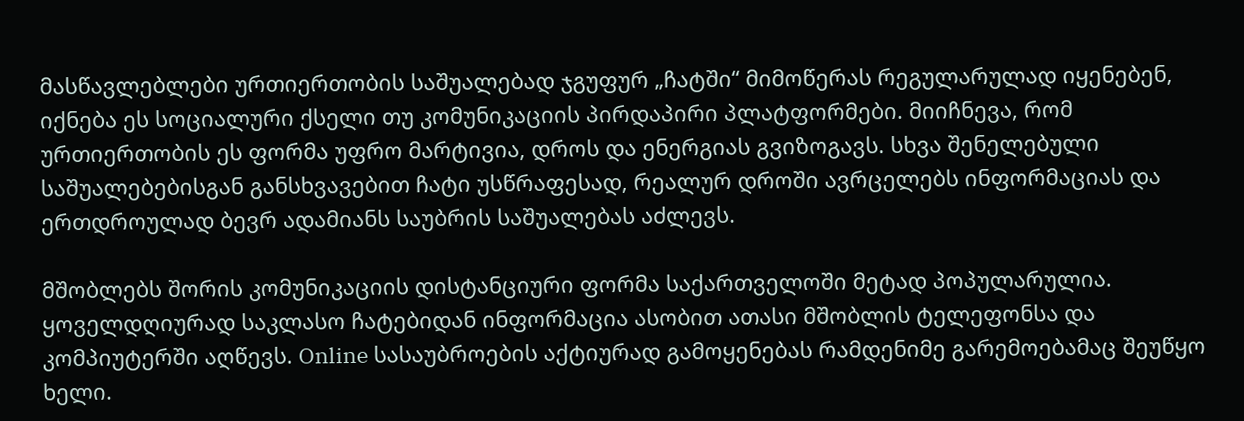მასწავლებლები ურთიერთობის საშუალებად ჯგუფურ „ჩატში“ მიმოწერას რეგულარულად იყენებენ, იქნება ეს სოციალური ქსელი თუ კომუნიკაციის პირდაპირი პლატფორმები. მიიჩნევა, რომ ურთიერთობის ეს ფორმა უფრო მარტივია, დროს და ენერგიას გვიზოგავს. სხვა შენელებული საშუალებებისგან განსხვავებით ჩატი უსწრაფესად, რეალურ დროში ავრცელებს ინფორმაციას და ერთდროულად ბევრ ადამიანს საუბრის საშუალებას აძლევს.

მშობლებს შორის კომუნიკაციის დისტანციური ფორმა საქართველოში მეტად პოპულარულია. ყოველდღიურად საკლასო ჩატებიდან ინფორმაცია ასობით ათასი მშობლის ტელეფონსა და კომპიუტერში აღწევს. Online სასაუბროების აქტიურად გამოყენებას რამდენიმე გარემოებამაც შეუწყო ხელი.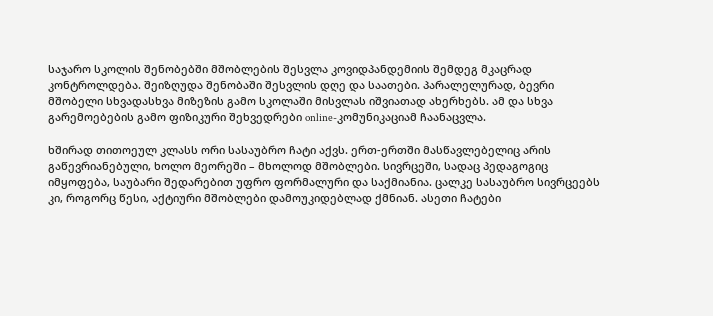საჯარო სკოლის შენობებში მშობლების შესვლა კოვიდპანდემიის შემდეგ მკაცრად კონტროლდება. შეიზღუდა შენობაში შესვლის დღე და საათები. პარალელურად, ბევრი მშობელი სხვადასხვა მიზეზის გამო სკოლაში მისვლას იშვიათად ახერხებს. ამ და სხვა გარემოებების გამო ფიზიკური შეხვედრები online-კომუნიკაციამ ჩაანაცვლა.

ხშირად თითოეულ კლასს ორი სასაუბრო ჩატი აქვს. ერთ-ერთში მასწავლებელიც არის გაწევრიანებული, ხოლო მეორეში – მხოლოდ მშობლები. სივრცეში, სადაც პედაგოგიც იმყოფება, საუბარი შედარებით უფრო ფორმალური და საქმიანია. ცალკე სასაუბრო სივრცეებს კი, როგორც წესი, აქტიური მშობლები დამოუკიდებლად ქმნიან. ასეთი ჩატები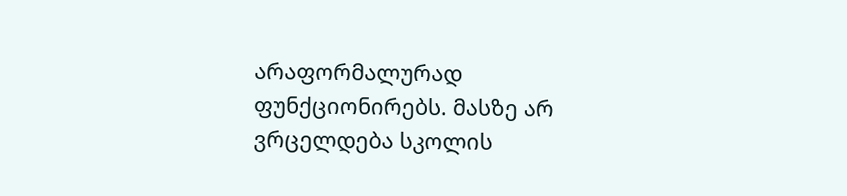არაფორმალურად ფუნქციონირებს. მასზე არ ვრცელდება სკოლის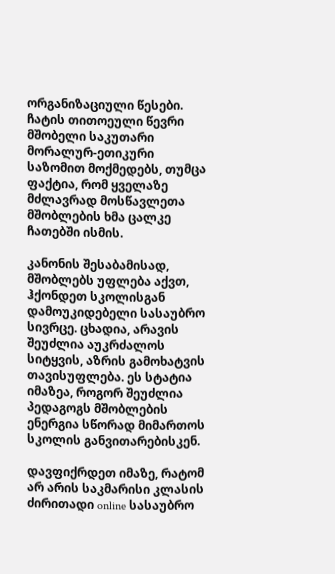ორგანიზაციული წესები. ჩატის თითოეული წევრი მშობელი საკუთარი მორალურ-ეთიკური საზომით მოქმედებს, თუმცა ფაქტია, რომ ყველაზე მძლავრად მოსწავლეთა მშობლების ხმა ცალკე ჩათებში ისმის.

კანონის შესაბამისად, მშობლებს უფლება აქვთ, ჰქონდეთ სკოლისგან დამოუკიდებელი სასაუბრო სივრცე. ცხადია, არავის შეუძლია აუკრძალოს სიტყვის, აზრის გამოხატვის თავისუფლება. ეს სტატია იმაზეა, როგორ შეუძლია პედაგოგს მშობლების ენერგია სწორად მიმართოს სკოლის განვითარებისკენ.

დავფიქრდეთ იმაზე, რატომ არ არის საკმარისი კლასის ძირითადი online სასაუბრო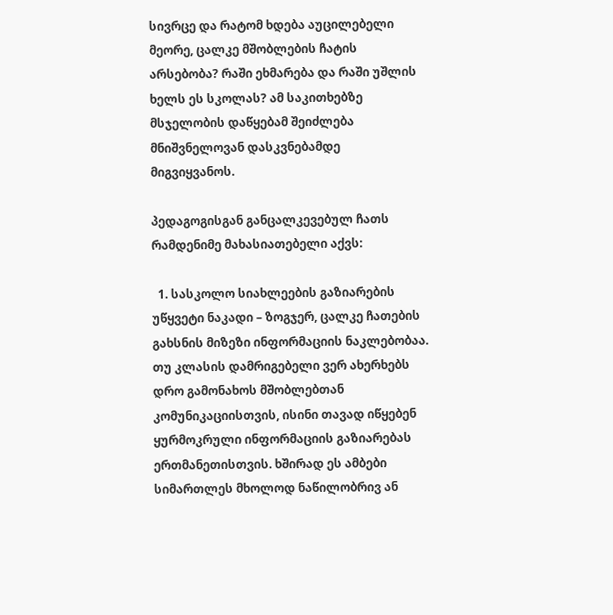სივრცე და რატომ ხდება აუცილებელი მეორე, ცალკე მშობლების ჩატის არსებობა? რაში ეხმარება და რაში უშლის ხელს ეს სკოლას? ამ საკითხებზე მსჯელობის დაწყებამ შეიძლება მნიშვნელოვან დასკვნებამდე მიგვიყვანოს.

პედაგოგისგან განცალკევებულ ჩათს რამდენიმე მახასიათებელი აქვს:

  1. სასკოლო სიახლეების გაზიარების უწყვეტი ნაკადი – ზოგჯერ, ცალკე ჩათების გახსნის მიზეზი ინფორმაციის ნაკლებობაა. თუ კლასის დამრიგებელი ვერ ახერხებს დრო გამონახოს მშობლებთან კომუნიკაციისთვის, ისინი თავად იწყებენ ყურმოკრული ინფორმაციის გაზიარებას ერთმანეთისთვის. ხშირად ეს ამბები სიმართლეს მხოლოდ ნაწილობრივ ან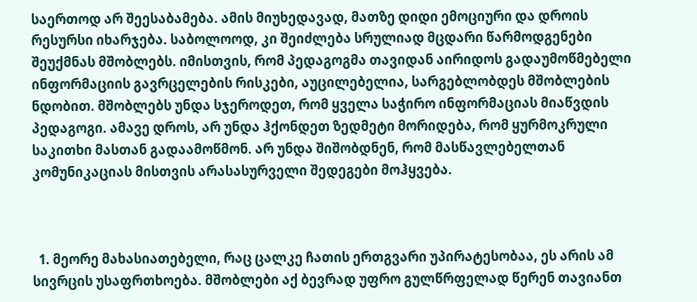საერთოდ არ შეესაბამება. ამის მიუხედავად, მათზე დიდი ემოციური და დროის რესურსი იხარჯება. საბოლოოდ, კი შეიძლება სრულიად მცდარი წარმოდგენები შეუქმნას მშობლებს. იმისთვის, რომ პედაგოგმა თავიდან აირიდოს გადაუმოწმებელი ინფორმაციის გავრცელების რისკები, აუცილებელია, სარგებლობდეს მშობლების ნდობით. მშობლებს უნდა სჯეროდეთ, რომ ყველა საჭირო ინფორმაციას მიაწვდის პედაგოგი. ამავე დროს, არ უნდა ჰქონდეთ ზედმეტი მორიდება, რომ ყურმოკრული საკითხი მასთან გადაამოწმონ. არ უნდა შიშობდნენ, რომ მასწავლებელთან კომუნიკაციას მისთვის არასასურველი შედეგები მოჰყვება.



  1. მეორე მახასიათებელი, რაც ცალკე ჩათის ერთგვარი უპირატესობაა, ეს არის ამ სივრცის უსაფრთხოება. მშობლები აქ ბევრად უფრო გულწრფელად წერენ თავიანთ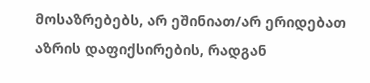მოსაზრებებს, არ ეშინიათ/არ ერიდებათ აზრის დაფიქსირების, რადგან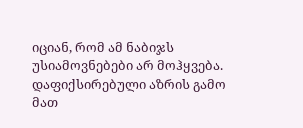იციან, რომ ამ ნაბიჯს უსიამოვნებები არ მოჰყვება. დაფიქსირებული აზრის გამო მათ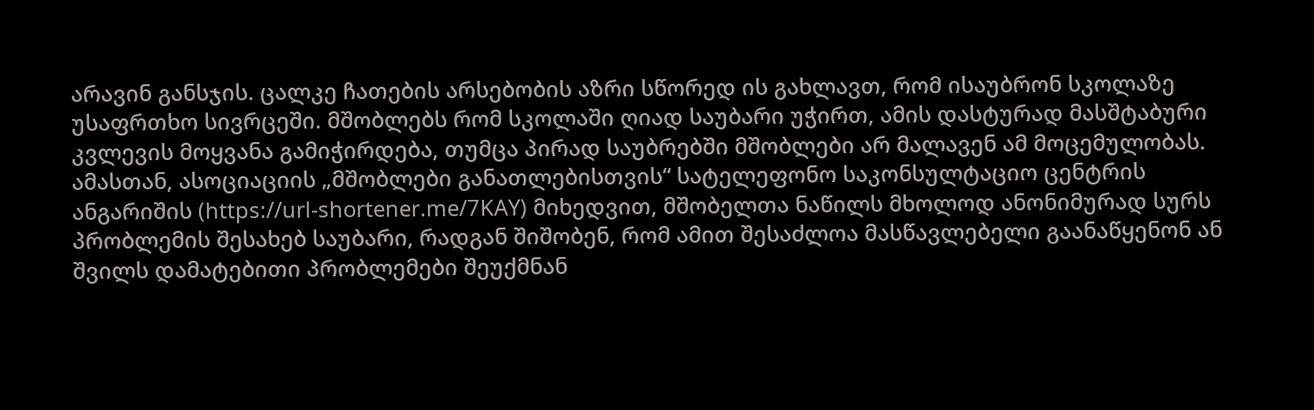არავინ განსჯის. ცალკე ჩათების არსებობის აზრი სწორედ ის გახლავთ, რომ ისაუბრონ სკოლაზე უსაფრთხო სივრცეში. მშობლებს რომ სკოლაში ღიად საუბარი უჭირთ, ამის დასტურად მასშტაბური კვლევის მოყვანა გამიჭირდება, თუმცა პირად საუბრებში მშობლები არ მალავენ ამ მოცემულობას. ამასთან, ასოციაციის „მშობლები განათლებისთვის“ სატელეფონო საკონსულტაციო ცენტრის ანგარიშის (https://url-shortener.me/7KAY) მიხედვით, მშობელთა ნაწილს მხოლოდ ანონიმურად სურს პრობლემის შესახებ საუბარი, რადგან შიშობენ, რომ ამით შესაძლოა მასწავლებელი გაანაწყენონ ან შვილს დამატებითი პრობლემები შეუქმნან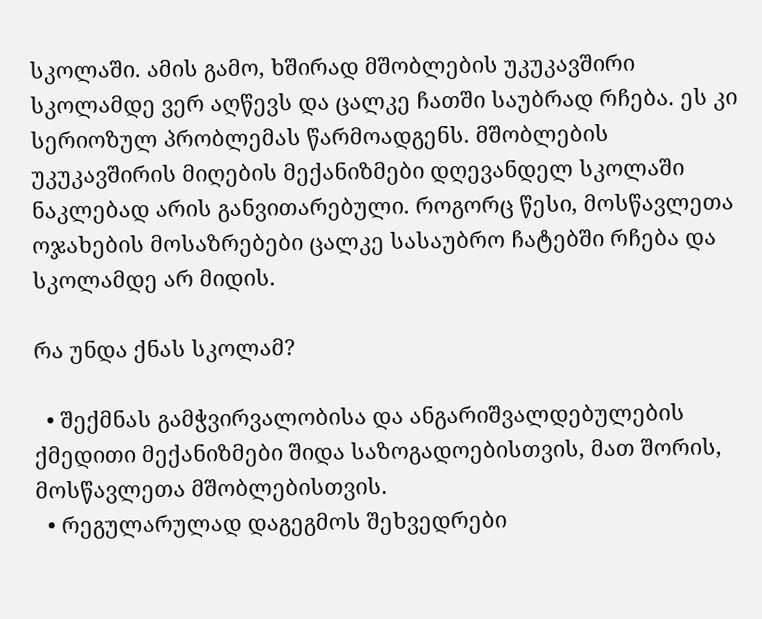სკოლაში. ამის გამო, ხშირად მშობლების უკუკავშირი სკოლამდე ვერ აღწევს და ცალკე ჩათში საუბრად რჩება. ეს კი სერიოზულ პრობლემას წარმოადგენს. მშობლების უკუკავშირის მიღების მექანიზმები დღევანდელ სკოლაში ნაკლებად არის განვითარებული. როგორც წესი, მოსწავლეთა ოჯახების მოსაზრებები ცალკე სასაუბრო ჩატებში რჩება და სკოლამდე არ მიდის.

რა უნდა ქნას სკოლამ?

  • შექმნას გამჭვირვალობისა და ანგარიშვალდებულების ქმედითი მექანიზმები შიდა საზოგადოებისთვის, მათ შორის, მოსწავლეთა მშობლებისთვის.
  • რეგულარულად დაგეგმოს შეხვედრები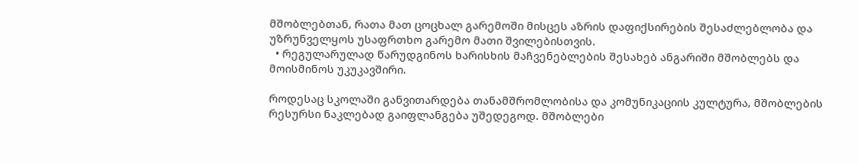მშობლებთან, რათა მათ ცოცხალ გარემოში მისცეს აზრის დაფიქსირების შესაძლებლობა და უზრუნველყოს უსაფრთხო გარემო მათი შვილებისთვის.
  • რეგულარულად წარუდგინოს ხარისხის მაჩვენებლების შესახებ ანგარიში მშობლებს და მოისმინოს უკუკავშირი.

როდესაც სკოლაში განვითარდება თანამშრომლობისა და კომუნიკაციის კულტურა, მშობლების რესურსი ნაკლებად გაიფლანგება უშედეგოდ. მშობლები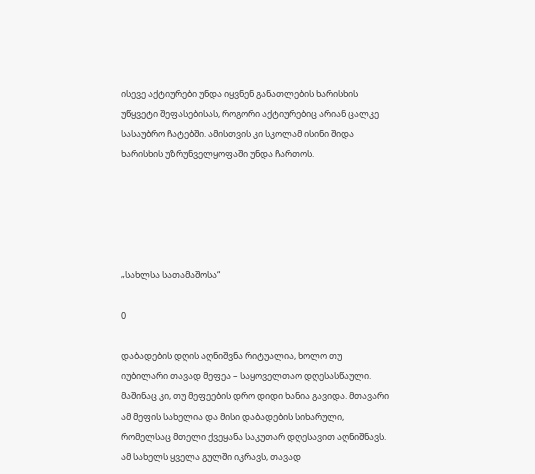ისევე აქტიურები უნდა იყვნენ განათლების ხარისხის უწყვეტი შეფასებისას, როგორი აქტიურებიც არიან ცალკე სასაუბრო ჩატებში. ამისთვის კი სკოლამ ისინი შიდა ხარისხის უზრუნველყოფაში უნდა ჩართოს.





„სახლსა სათამაშოსა“

0

დაბადების დღის აღნიშვნა რიტუალია, ხოლო თუ იუბილარი თავად მეფეა – საყოველთაო დღესასწაული. მაშინაც კი, თუ მეფეების დრო დიდი ხანია გავიდა. მთავარი ამ მეფის სახელია და მისი დაბადების სიხარული, რომელსაც მთელი ქვეყანა საკუთარ დღესავით აღნიშნავს. ამ სახელს ყველა გულში იკრავს, თავად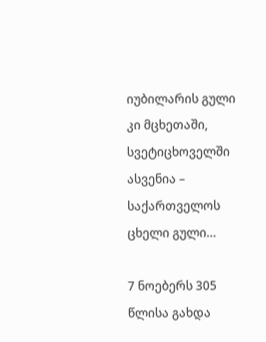იუბილარის გული კი მცხეთაში, სვეტიცხოველში ასვენია – საქართველოს ცხელი გული…

7 ნოებერს 305 წლისა გახდა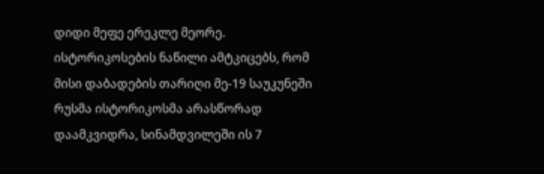დიდი მეფე ერეკლე მეორე. ისტორიკოსების ნაწილი ამტკიცებს, რომ მისი დაბადების თარიღი მე-19 საუკუნეში რუსმა ისტორიკოსმა არასწორად დაამკვიდრა, სინამდვილეში ის 7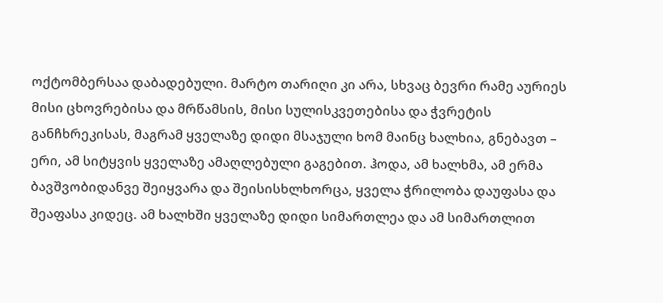ოქტომბერსაა დაბადებული. მარტო თარიღი კი არა, სხვაც ბევრი რამე აურიეს მისი ცხოვრებისა და მრწამსის, მისი სულისკვეთებისა და ჭვრეტის განჩხრეკისას, მაგრამ ყველაზე დიდი მსაჯული ხომ მაინც ხალხია, გნებავთ – ერი, ამ სიტყვის ყველაზე ამაღლებული გაგებით. ჰოდა, ამ ხალხმა, ამ ერმა ბავშვობიდანვე შეიყვარა და შეისისხლხორცა, ყველა ჭრილობა დაუფასა და შეაფასა კიდეც. ამ ხალხში ყველაზე დიდი სიმართლეა და ამ სიმართლით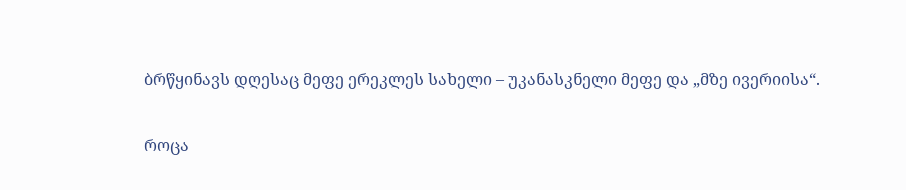ბრწყინავს დღესაც მეფე ერეკლეს სახელი – უკანასკნელი მეფე და „მზე ივერიისა“.

როცა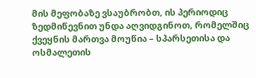მის მეფობაზე ვსაუბრობთ, ის პერიოდიც ზედმიწევნით უნდა აღვიდგინოთ, რომელშიც ქვეყნის მართვა მოუწია – სპარსეთისა და ოსმალეთის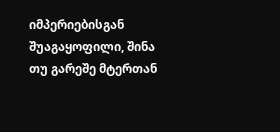იმპერიებისგან შუაგაყოფილი, შინა თუ გარეშე მტერთან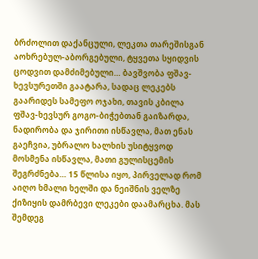ბრძოლით დაქანცული, ლეკთა თარეშისგან აოხრებულ-აბორგებული, ტყვეთა სყიდვის ცოდვით დამძიმებული… ბავშვობა ფშავ-ხევსურეთში გაატარა, სადაც ლეკებს გაარიდეს სამეფო ოჯახი, თავის კბილა ფშავ-ხევსურ გოგო-ბიჭებთან გაიზარდა, ნადირობა და ჯირითი ისწავლა, მათ ენას გაეჩვია, უბრალო ხალხის უსიტყვოდ მოსმენა ისწავლა, მათი გულისცემის შეგრძნება… 15 წლისა იყო, პირველად რომ აიღო ხმალი ხელში და ნეიშნის ველზე ქიზიყის დამრბევი ლეკები დაამარცხა. მას შემდეგ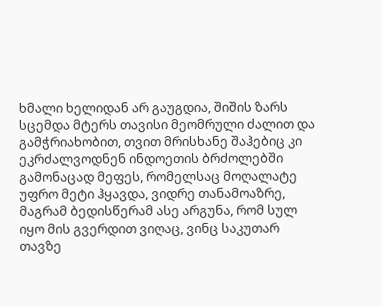ხმალი ხელიდან არ გაუგდია, შიშის ზარს სცემდა მტერს თავისი მეომრული ძალით და გამჭრიახობით, თვით მრისხანე შაჰებიც კი ეკრძალვოდნენ ინდოეთის ბრძოლებში გამონაცად მეფეს, რომელსაც მოღალატე უფრო მეტი ჰყავდა, ვიდრე თანამოაზრე, მაგრამ ბედისწერამ ასე არგუნა, რომ სულ იყო მის გვერდით ვიღაც, ვინც საკუთარ თავზე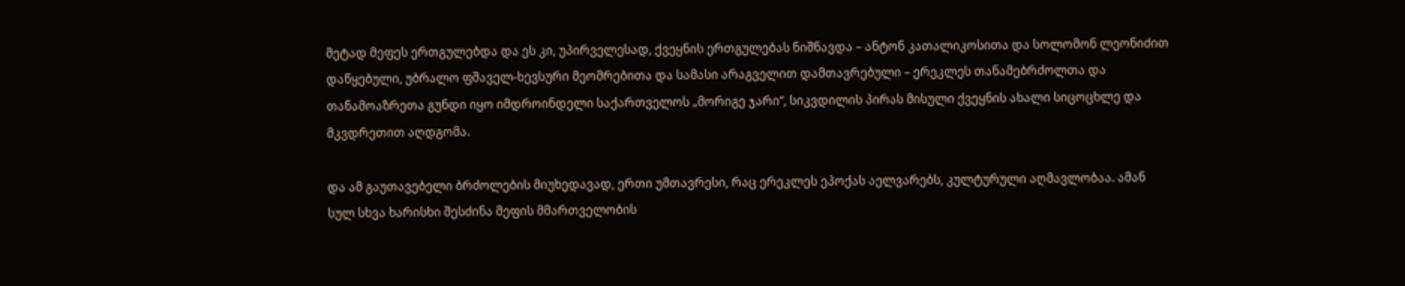მეტად მეფეს ერთგულებდა და ეს კი, უპირველესად, ქვეყნის ერთგულებას ნიშნავდა – ანტონ კათალიკოსითა და სოლომონ ლეონიძით დაწყებული, უბრალო ფშაველ-ხევსური მეომრებითა და სამასი არაგველით დამთავრებული – ერეკლეს თანამებრძოლთა და თანამოაზრეთა გუნდი იყო იმდროინდელი საქართველოს „მორიგე ჯარი“, სიკვდილის პირას მისული ქვეყნის ახალი სიცოცხლე და მკვდრეთით აღდგომა.

და ამ გაუთავებელი ბრძოლების მიუხედავად, ერთი უმთავრესი, რაც ერეკლეს ეპოქას აელვარებს, კულტურული აღმავლობაა. ამან სულ სხვა ხარისხი შესძინა მეფის მმართველობის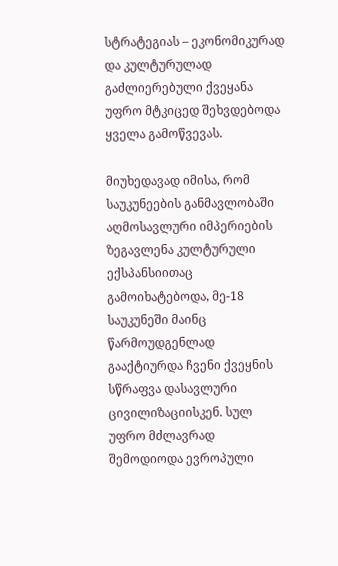სტრატეგიას – ეკონომიკურად და კულტურულად გაძლიერებული ქვეყანა უფრო მტკიცედ შეხვდებოდა ყველა გამოწვევას.

მიუხედავად იმისა, რომ საუკუნეების განმავლობაში აღმოსავლური იმპერიების ზეგავლენა კულტურული ექსპანსიითაც გამოიხატებოდა, მე-18 საუკუნეში მაინც წარმოუდგენლად გააქტიურდა ჩვენი ქვეყნის სწრაფვა დასავლური ცივილიზაციისკენ. სულ უფრო მძლავრად შემოდიოდა ევროპული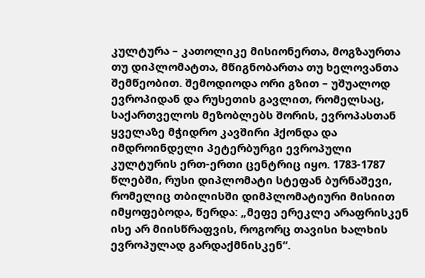კულტურა – კათოლიკე მისიონერთა, მოგზაურთა თუ დიპლომატთა, მწიგნობართა თუ ხელოვანთა შემწეობით. შემოდიოდა ორი გზით – უშუალოდ ევროპიდან და რუსეთის გავლით, რომელსაც, საქართველოს მეზობლებს შორის, ევროპასთან ყველაზე მჭიდრო კავშირი ჰქონდა და იმდროინდელი პეტერბურგი ევროპული კულტურის ერთ-ერთი ცენტრიც იყო. 1783-1787 წლებში, რუსი დიპლომატი სტეფან ბურნაშევი, რომელიც თბილისში დიმპლომატიური მისიით იმყოფებოდა, წერდა: „მეფე ერეკლე არაფრისკენ ისე არ მიისწრაფვის, როგორც თავისი ხალხის ევროპულად გარდაქმნისკენ“.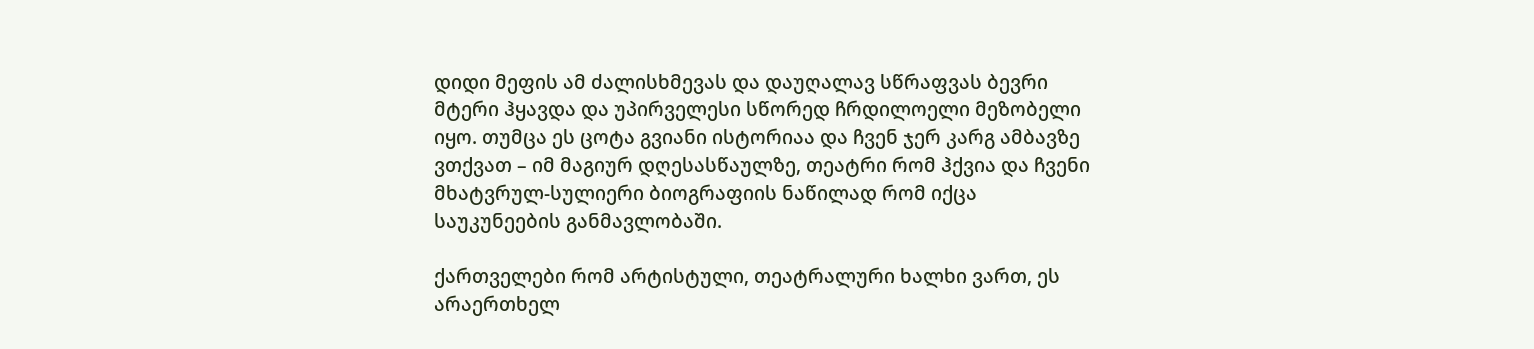დიდი მეფის ამ ძალისხმევას და დაუღალავ სწრაფვას ბევრი მტერი ჰყავდა და უპირველესი სწორედ ჩრდილოელი მეზობელი იყო. თუმცა ეს ცოტა გვიანი ისტორიაა და ჩვენ ჯერ კარგ ამბავზე ვთქვათ – იმ მაგიურ დღესასწაულზე, თეატრი რომ ჰქვია და ჩვენი მხატვრულ-სულიერი ბიოგრაფიის ნაწილად რომ იქცა საუკუნეების განმავლობაში.

ქართველები რომ არტისტული, თეატრალური ხალხი ვართ, ეს არაერთხელ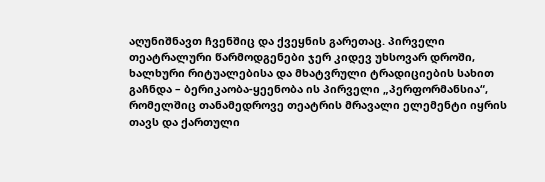აღუნიშნავთ ჩვენშიც და ქვეყნის გარეთაც. პირველი თეატრალური წარმოდგენები ჯერ კიდევ უხსოვარ დროში, ხალხური რიტუალებისა და მხატვრული ტრადიციების სახით გაჩნდა – ბერიკაობა-ყეენობა ის პირველი „პერფორმანსია“, რომელშიც თანამედროვე თეატრის მრავალი ელემენტი იყრის თავს და ქართული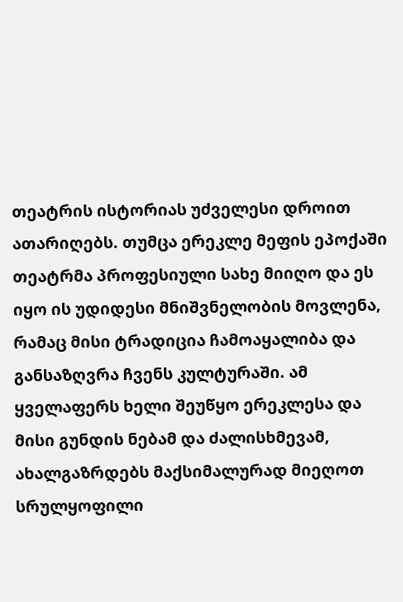თეატრის ისტორიას უძველესი დროით ათარიღებს. თუმცა ერეკლე მეფის ეპოქაში თეატრმა პროფესიული სახე მიიღო და ეს იყო ის უდიდესი მნიშვნელობის მოვლენა, რამაც მისი ტრადიცია ჩამოაყალიბა და განსაზღვრა ჩვენს კულტურაში. ამ ყველაფერს ხელი შეუწყო ერეკლესა და მისი გუნდის ნებამ და ძალისხმევამ, ახალგაზრდებს მაქსიმალურად მიეღოთ სრულყოფილი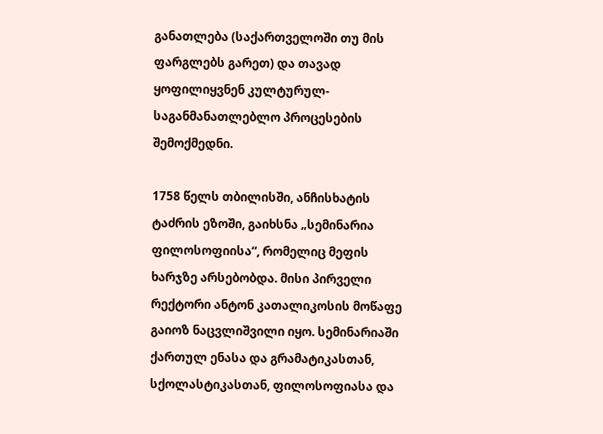განათლება (საქართველოში თუ მის ფარგლებს გარეთ) და თავად ყოფილიყვნენ კულტურულ-საგანმანათლებლო პროცესების შემოქმედნი.

1758 წელს თბილისში, ანჩისხატის ტაძრის ეზოში, გაიხსნა „სემინარია ფილოსოფიისა“, რომელიც მეფის ხარჯზე არსებობდა. მისი პირველი რექტორი ანტონ კათალიკოსის მოწაფე გაიოზ ნაცვლიშვილი იყო. სემინარიაში ქართულ ენასა და გრამატიკასთან, სქოლასტიკასთან, ფილოსოფიასა და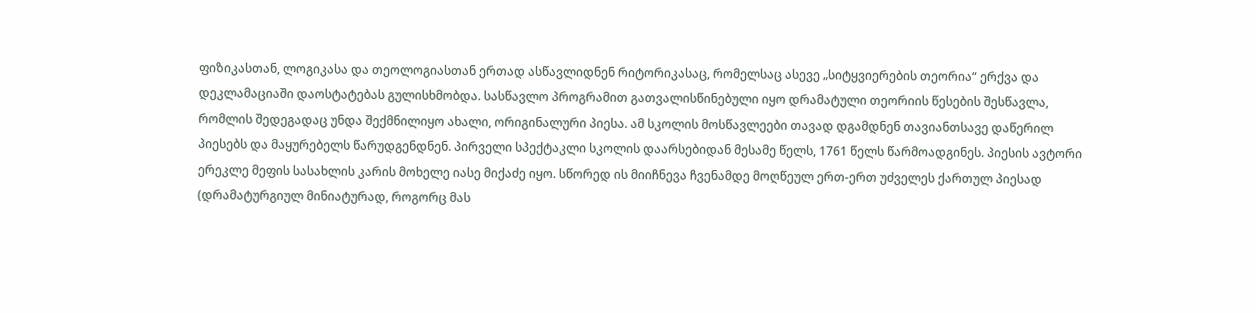ფიზიკასთან, ლოგიკასა და თეოლოგიასთან ერთად ასწავლიდნენ რიტორიკასაც, რომელსაც ასევე „სიტყვიერების თეორია“ ერქვა და დეკლამაციაში დაოსტატებას გულისხმობდა. სასწავლო პროგრამით გათვალისწინებული იყო დრამატული თეორიის წესების შესწავლა, რომლის შედეგადაც უნდა შექმნილიყო ახალი, ორიგინალური პიესა. ამ სკოლის მოსწავლეები თავად დგამდნენ თავიანთსავე დაწერილ პიესებს და მაყურებელს წარუდგენდნენ. პირველი სპექტაკლი სკოლის დაარსებიდან მესამე წელს, 1761 წელს წარმოადგინეს. პიესის ავტორი ერეკლე მეფის სასახლის კარის მოხელე იასე მიქაძე იყო. სწორედ ის მიიჩნევა ჩვენამდე მოღწეულ ერთ-ერთ უძველეს ქართულ პიესად (დრამატურგიულ მინიატურად, როგორც მას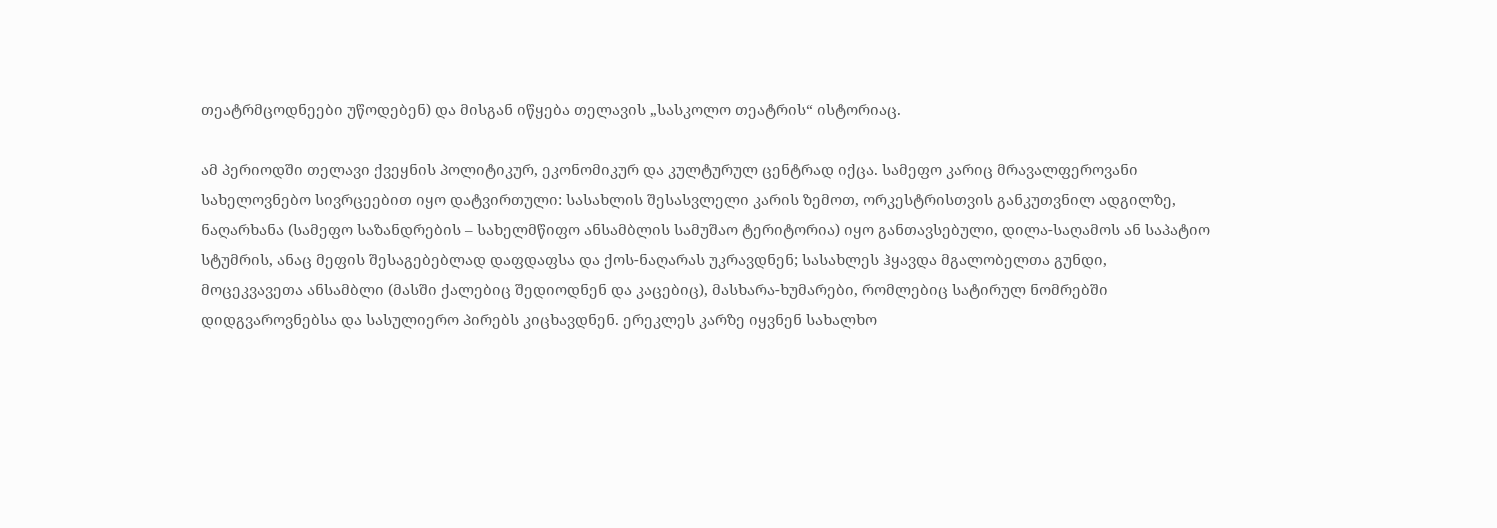თეატრმცოდნეები უწოდებენ) და მისგან იწყება თელავის „სასკოლო თეატრის“ ისტორიაც.

ამ პერიოდში თელავი ქვეყნის პოლიტიკურ, ეკონომიკურ და კულტურულ ცენტრად იქცა. სამეფო კარიც მრავალფეროვანი სახელოვნებო სივრცეებით იყო დატვირთული: სასახლის შესასვლელი კარის ზემოთ, ორკესტრისთვის განკუთვნილ ადგილზე, ნაღარხანა (სამეფო საზანდრების – სახელმწიფო ანსამბლის სამუშაო ტერიტორია) იყო განთავსებული, დილა-საღამოს ან საპატიო სტუმრის, ანაც მეფის შესაგებებლად დაფდაფსა და ქოს-ნაღარას უკრავდნენ; სასახლეს ჰყავდა მგალობელთა გუნდი, მოცეკვავეთა ანსამბლი (მასში ქალებიც შედიოდნენ და კაცებიც), მასხარა-ხუმარები, რომლებიც სატირულ ნომრებში დიდგვაროვნებსა და სასულიერო პირებს კიცხავდნენ. ერეკლეს კარზე იყვნენ სახალხო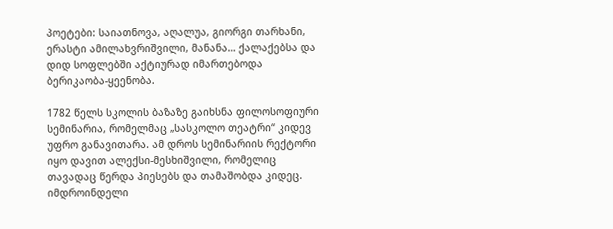პოეტები: საიათნოვა, აღალუა, გიორგი თარხანი, ერასტი ამილახვრიშვილი, მანანა… ქალაქებსა და დიდ სოფლებში აქტიურად იმართებოდა ბერიკაობა-ყეენობა.

1782 წელს სკოლის ბაზაზე გაიხსნა ფილოსოფიური სემინარია, რომელმაც „სასკოლო თეატრი“ კიდევ უფრო განავითარა. ამ დროს სემინარიის რექტორი იყო დავით ალექსი-მესხიშვილი, რომელიც თავადაც წერდა პიესებს და თამაშობდა კიდეც. იმდროინდელი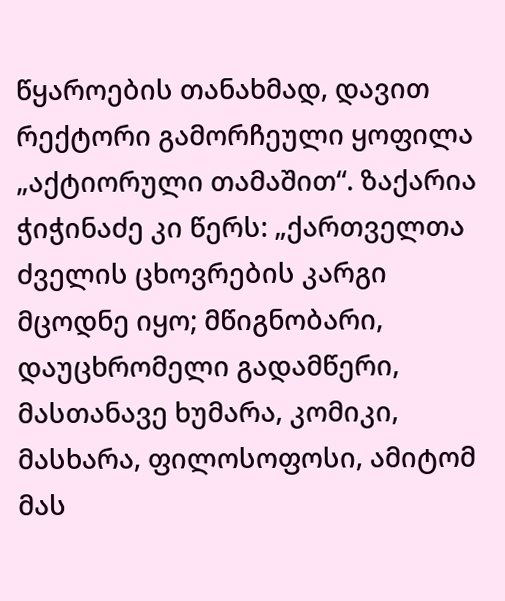წყაროების თანახმად, დავით რექტორი გამორჩეული ყოფილა „აქტიორული თამაშით“. ზაქარია ჭიჭინაძე კი წერს: „ქართველთა ძველის ცხოვრების კარგი მცოდნე იყო; მწიგნობარი, დაუცხრომელი გადამწერი, მასთანავე ხუმარა, კომიკი, მასხარა, ფილოსოფოსი, ამიტომ მას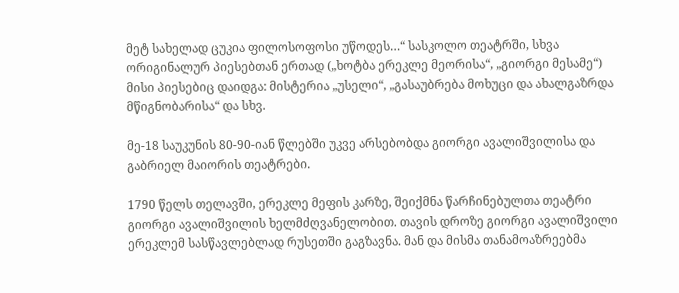მეტ სახელად ცუკია ფილოსოფოსი უწოდეს…“ სასკოლო თეატრში, სხვა ორიგინალურ პიესებთან ერთად („ხოტბა ერეკლე მეორისა“, „გიორგი მესამე“) მისი პიესებიც დაიდგა: მისტერია „უსელი“, „გასაუბრება მოხუცი და ახალგაზრდა მწიგნობარისა“ და სხვ.

მე-18 საუკუნის 80-90-იან წლებში უკვე არსებობდა გიორგი ავალიშვილისა და გაბრიელ მაიორის თეატრები.

1790 წელს თელავში, ერეკლე მეფის კარზე, შეიქმნა წარჩინებულთა თეატრი გიორგი ავალიშვილის ხელმძღვანელობით. თავის დროზე გიორგი ავალიშვილი ერეკლემ სასწავლებლად რუსეთში გაგზავნა. მან და მისმა თანამოაზრეებმა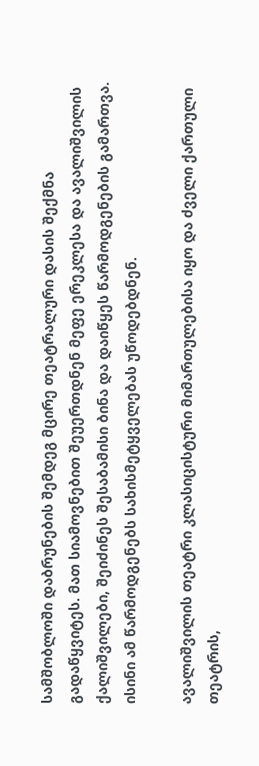სამშობლოში დაბრუნების შემდეგ მცირე თეატრალური დასის შექმნა გადაწყვიტეს. მათ სიამოვნებით შეუერთდნენ მეფე ერეკლესა და ავალიშვილის ქალიშვილები, შეიძინეს შესაბამისი ბინა და დაიწყეს წარმოდგენების გამართვა. ისინი ამ წარმოდგენებს სახისმეტყველებას უწოდებდნენ.

ავალიშვილის თეატრი კლასიცისტური მიმართულებისა იყო და ძველი ქართული თეატრის,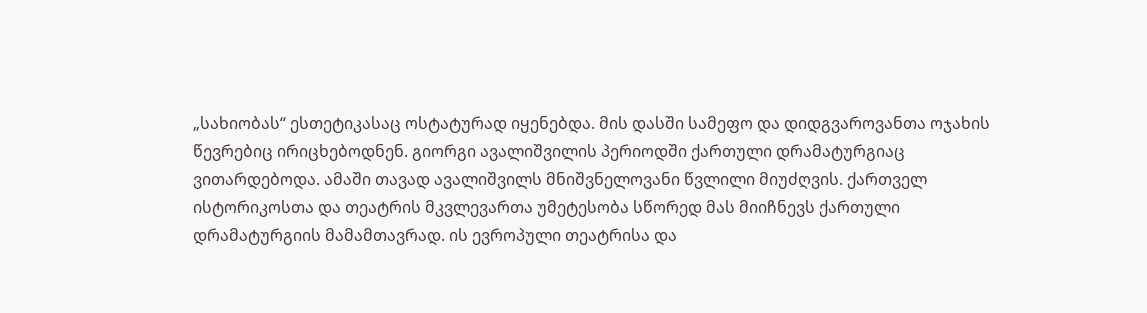„სახიობას“ ესთეტიკასაც ოსტატურად იყენებდა. მის დასში სამეფო და დიდგვაროვანთა ოჯახის წევრებიც ირიცხებოდნენ. გიორგი ავალიშვილის პერიოდში ქართული დრამატურგიაც ვითარდებოდა. ამაში თავად ავალიშვილს მნიშვნელოვანი წვლილი მიუძღვის. ქართველ ისტორიკოსთა და თეატრის მკვლევართა უმეტესობა სწორედ მას მიიჩნევს ქართული დრამატურგიის მამამთავრად. ის ევროპული თეატრისა და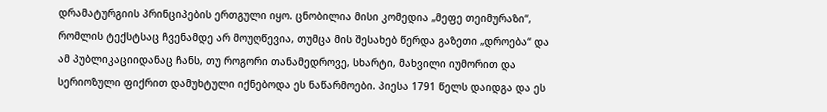დრამატურგიის პრინციპების ერთგული იყო. ცნობილია მისი კომედია „მეფე თეიმურაზი“, რომლის ტექსტსაც ჩვენამდე არ მოუღწევია, თუმცა მის შესახებ წერდა გაზეთი „დროება“ და ამ პუბლიკაციიდანაც ჩანს, თუ როგორი თანამედროვე, სხარტი, მახვილი იუმორით და სერიოზული ფიქრით დამუხტული იქნებოდა ეს ნაწარმოები. პიესა 1791 წელს დაიდგა და ეს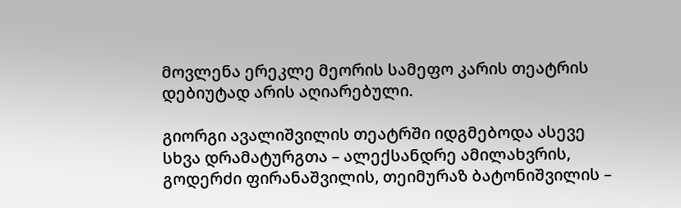მოვლენა ერეკლე მეორის სამეფო კარის თეატრის დებიუტად არის აღიარებული.

გიორგი ავალიშვილის თეატრში იდგმებოდა ასევე სხვა დრამატურგთა – ალექსანდრე ამილახვრის, გოდერძი ფირანაშვილის, თეიმურაზ ბატონიშვილის –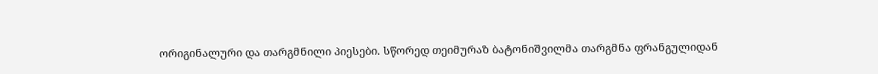ორიგინალური და თარგმნილი პიესები. სწორედ თეიმურაზ ბატონიშვილმა თარგმნა ფრანგულიდან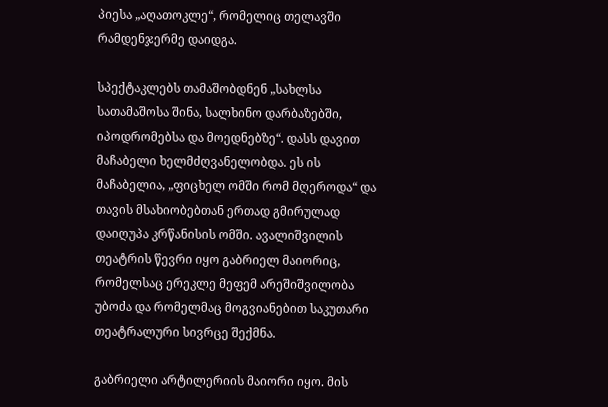პიესა „აღათოკლე“, რომელიც თელავში რამდენჯერმე დაიდგა.

სპექტაკლებს თამაშობდნენ „სახლსა სათამაშოსა შინა, სალხინო დარბაზებში, იპოდრომებსა და მოედნებზე“. დასს დავით მაჩაბელი ხელმძღვანელობდა. ეს ის მაჩაბელია, „ფიცხელ ომში რომ მღეროდა“ და თავის მსახიობებთან ერთად გმირულად დაიღუპა კრწანისის ომში. ავალიშვილის თეატრის წევრი იყო გაბრიელ მაიორიც, რომელსაც ერეკლე მეფემ არეშიშვილობა უბოძა და რომელმაც მოგვიანებით საკუთარი თეატრალური სივრცე შექმნა.

გაბრიელი არტილერიის მაიორი იყო. მის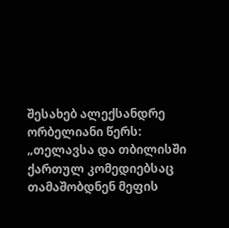შესახებ ალექსანდრე ორბელიანი წერს: „თელავსა და თბილისში ქართულ კომედიებსაც თამაშობდნენ მეფის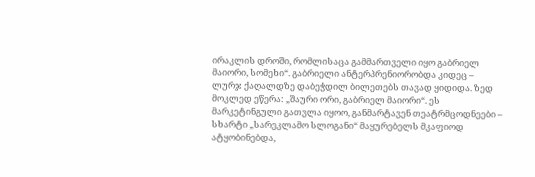ირაკლის დროში, რომლისაცა გამმართველი იყო გაბრიელ მაიორი, სომეხი“. გაბრიელი ანტერპრენიორობდა კიდეც – ლურჯ ქაღალდზე დაბეჭდილ ბილეთებს თავად ყიდიდა. ზედ მოკლედ ეწერა: „შაური ორი, გაბრიელ მაიორი“. ეს მარკეტინგული გათვლა იყოო, განმარტავენ თეატრმცოდნეები – სხარტი „სარეკლამო სლოგანი“ მაყურებელს მკაფიოდ ატყობინებდა,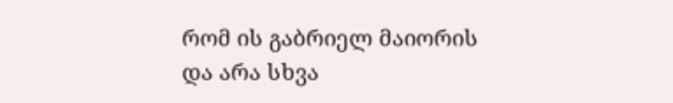რომ ის გაბრიელ მაიორის და არა სხვა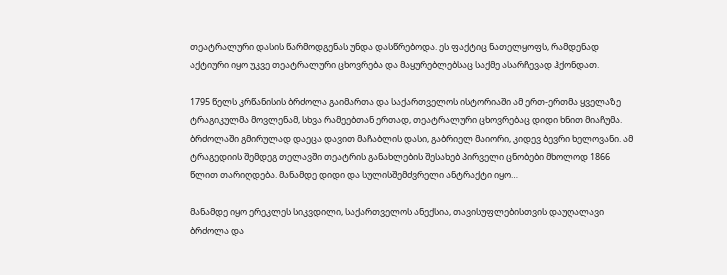თეატრალური დასის წარმოდგენას უნდა დასწრებოდა. ეს ფაქტიც ნათელყოფს, რამდენად აქტიური იყო უკვე თეატრალური ცხოვრება და მაყურებლებსაც საქმე ასარჩევად ჰქონდათ.

1795 წელს კრწანისის ბრძოლა გაიმართა და საქართველოს ისტორიაში ამ ერთ-ერთმა ყველაზე ტრაგიკულმა მოვლენამ, სხვა რამეებთან ერთად, თეატრალური ცხოვრებაც დიდი ხნით მიაჩუმა. ბრძოლაში გმირულად დაეცა დავით მაჩაბლის დასი, გაბრიელ მაიორი, კიდევ ბევრი ხელოვანი. ამ ტრაგედიის შემდეგ თელავში თეატრის განახლების შესახებ პირველი ცნობები მხოლოდ 1866 წლით თარიღდება. მანამდე დიდი და სულისშემძვრელი ანტრაქტი იყო…

მანამდე იყო ერეკლეს სიკვდილი, საქართველოს ანექსია, თავისუფლებისთვის დაუღალავი ბრძოლა და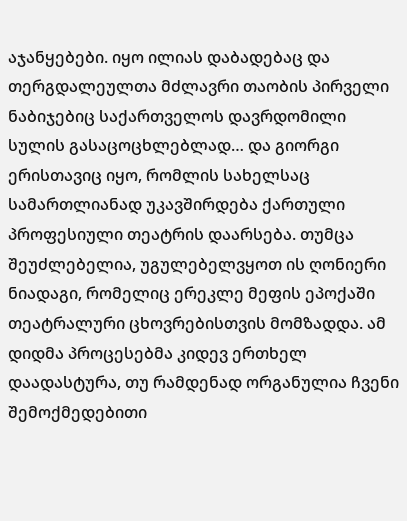აჯანყებები. იყო ილიას დაბადებაც და თერგდალეულთა მძლავრი თაობის პირველი ნაბიჯებიც საქართველოს დავრდომილი სულის გასაცოცხლებლად… და გიორგი ერისთავიც იყო, რომლის სახელსაც სამართლიანად უკავშირდება ქართული პროფესიული თეატრის დაარსება. თუმცა შეუძლებელია, უგულებელვყოთ ის ღონიერი ნიადაგი, რომელიც ერეკლე მეფის ეპოქაში თეატრალური ცხოვრებისთვის მომზადდა. ამ დიდმა პროცესებმა კიდევ ერთხელ დაადასტურა, თუ რამდენად ორგანულია ჩვენი შემოქმედებითი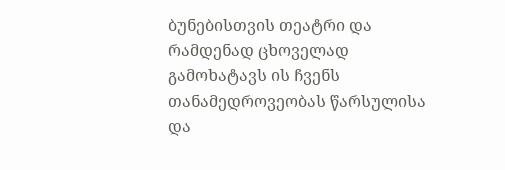ბუნებისთვის თეატრი და რამდენად ცხოველად გამოხატავს ის ჩვენს თანამედროვეობას წარსულისა და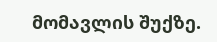მომავლის შუქზე.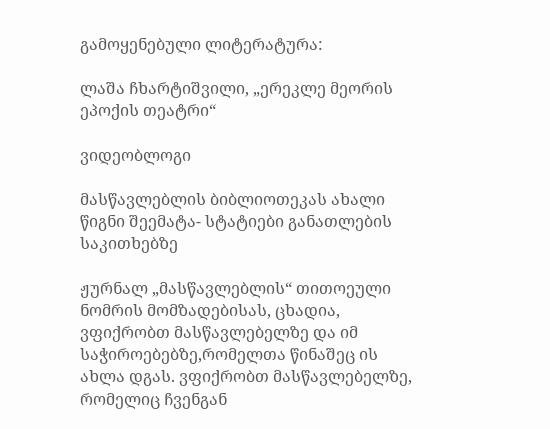გამოყენებული ლიტერატურა:

ლაშა ჩხარტიშვილი, „ერეკლე მეორის ეპოქის თეატრი“

ვიდეობლოგი

მასწავლებლის ბიბლიოთეკას ახალი წიგნი შეემატა- სტატიები განათლების საკითხებზე

ჟურნალ „მასწავლებლის“ თითოეული ნომრის მომზადებისას, ცხადია, ვფიქრობთ მასწავლებელზე და იმ საჭიროებებზე,რომელთა წინაშეც ის ახლა დგას. ვფიქრობთ მასწავლებელზე, რომელიც ჩვენგან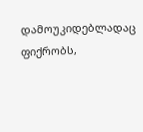დამოუკიდებლადაც ფიქრობს,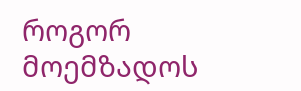როგორ მოემზადოს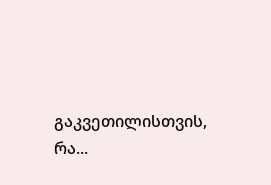გაკვეთილისთვის, რა...